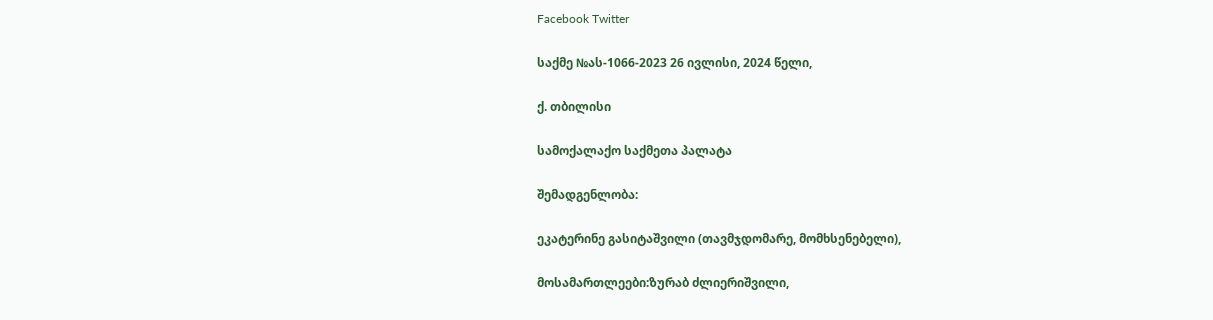Facebook Twitter

საქმე №ას-1066-2023 26 ივლისი, 2024 წელი,

ქ. თბილისი

სამოქალაქო საქმეთა პალატა

შემადგენლობა:

ეკატერინე გასიტაშვილი (თავმჯდომარე, მომხსენებელი),

მოსამართლეები:ზურაბ ძლიერიშვილი,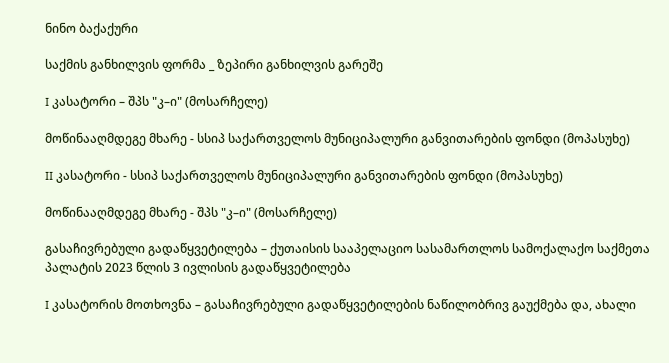ნინო ბაქაქური

საქმის განხილვის ფორმა _ ზეპირი განხილვის გარეშე

I კასატორი – შპს "კ–ი" (მოსარჩელე)

მოწინააღმდეგე მხარე - სსიპ საქართველოს მუნიციპალური განვითარების ფონდი (მოპასუხე)

II კასატორი - სსიპ საქართველოს მუნიციპალური განვითარების ფონდი (მოპასუხე)

მოწინააღმდეგე მხარე - შპს "კ–ი" (მოსარჩელე)

გასაჩივრებული გადაწყვეტილება – ქუთაისის სააპელაციო სასამართლოს სამოქალაქო საქმეთა პალატის 2023 წლის 3 ივლისის გადაწყვეტილება

I კასატორის მოთხოვნა – გასაჩივრებული გადაწყვეტილების ნაწილობრივ გაუქმება და, ახალი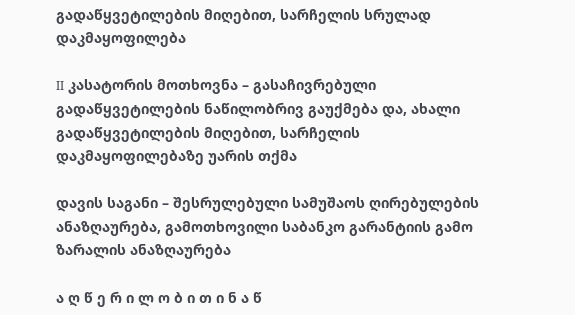გადაწყვეტილების მიღებით, სარჩელის სრულად დაკმაყოფილება

II კასატორის მოთხოვნა – გასაჩივრებული გადაწყვეტილების ნაწილობრივ გაუქმება და, ახალი გადაწყვეტილების მიღებით, სარჩელის დაკმაყოფილებაზე უარის თქმა

დავის საგანი – შესრულებული სამუშაოს ღირებულების ანაზღაურება, გამოთხოვილი საბანკო გარანტიის გამო ზარალის ანაზღაურება

ა ღ წ ე რ ი ლ ო ბ ი თ ი ნ ა წ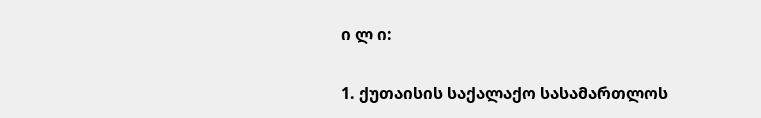ი ლ ი:

1. ქუთაისის საქალაქო სასამართლოს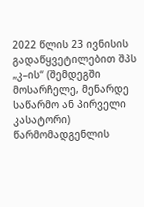2022 წლის 23 ივნისის გადაწყვეტილებით შპს „კ–ის“ (შემდეგში მოსარჩელე, მენარდე საწარმო ან პირველი კასატორი) წარმომადგენლის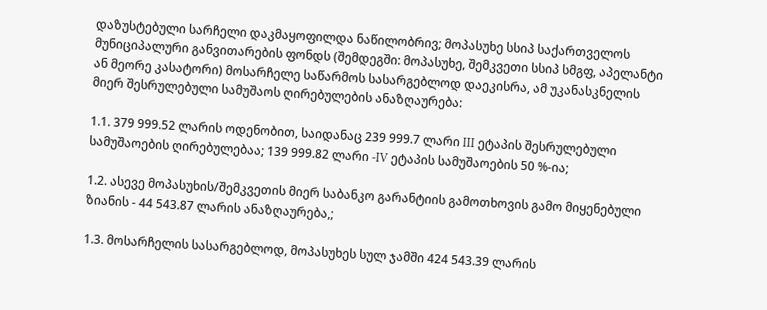დაზუსტებული სარჩელი დაკმაყოფილდა ნაწილობრივ; მოპასუხე სსიპ საქართველოს მუნიციპალური განვითარების ფონდს (შემდეგში: მოპასუხე, შემკვეთი სსიპ სმგფ, აპელანტი ან მეორე კასატორი) მოსარჩელე საწარმოს სასარგებლოდ დაეკისრა, ამ უკანასკნელის მიერ შესრულებული სამუშაოს ღირებულების ანაზღაურება:

1.1. 379 999.52 ლარის ოდენობით, საიდანაც 239 999.7 ლარი III ეტაპის შესრულებული სამუშაოების ღირებულებაა; 139 999.82 ლარი -IV ეტაპის სამუშაოების 50 %-ია;

1.2. ასევე მოპასუხის/შემკვეთის მიერ საბანკო გარანტიის გამოთხოვის გამო მიყენებული ზიანის - 44 543.87 ლარის ანაზღაურება,;

1.3. მოსარჩელის სასარგებლოდ, მოპასუხეს სულ ჯამში 424 543.39 ლარის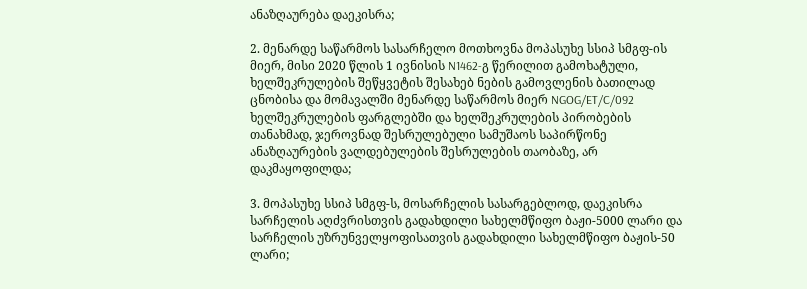ანაზღაურება დაეკისრა;

2. მენარდე საწარმოს სასარჩელო მოთხოვნა მოპასუხე სსიპ სმგფ-ის მიერ, მისი 2020 წლის 1 ივნისის N1462-გ წერილით გამოხატული, ხელშეკრულების შეწყვეტის შესახებ ნების გამოვლენის ბათილად ცნობისა და მომავალში მენარდე საწარმოს მიერ NGOG/ET/C/092 ხელშეკრულების ფარგლებში და ხელშეკრულების პირობების თანახმად, ჯეროვნად შესრულებული სამუშაოს საპირწონე ანაზღაურების ვალდებულების შესრულების თაობაზე, არ დაკმაყოფილდა;

3. მოპასუხე სსიპ სმგფ-ს, მოსარჩელის სასარგებლოდ, დაეკისრა სარჩელის აღძვრისთვის გადახდილი სახელმწიფო ბაჟი-5000 ლარი და სარჩელის უზრუნველყოფისათვის გადახდილი სახელმწიფო ბაჟის-50 ლარი;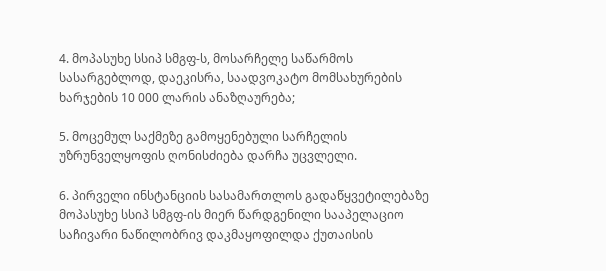4. მოპასუხე სსიპ სმგფ-ს, მოსარჩელე საწარმოს სასარგებლოდ, დაეკისრა, საადვოკატო მომსახურების ხარჯების 10 000 ლარის ანაზღაურება;

5. მოცემულ საქმეზე გამოყენებული სარჩელის უზრუნველყოფის ღონისძიება დარჩა უცვლელი.

6. პირველი ინსტანციის სასამართლოს გადაწყვეტილებაზე მოპასუხე სსიპ სმგფ-ის მიერ წარდგენილი სააპელაციო საჩივარი ნაწილობრივ დაკმაყოფილდა ქუთაისის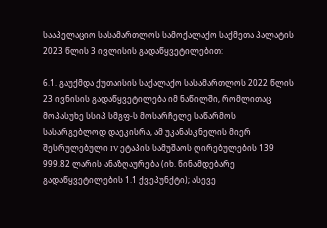სააპელაციო სასამართლოს სამოქალაქო საქმეთა პალატის 2023 წლის 3 ივლისის გადაწყვეტილებით:

6.1. გაუქმდა ქუთაისის საქალაქო სასამართლოს 2022 წლის 23 ივნისის გადაწყვეტილება იმ ნაწილში, რომლითაც მოპასუხე სსიპ სმგფ-ს მოსარჩელე საწარმოს სასარგებლოდ დაეკისრა, ამ უკანასკნელის მიერ შესრულებული IV ეტაპის სამუშაოს ღირებულების 139 999.82 ლარის ანაზღაურება (იხ. წინამდებარე გადაწყვეტილების 1.1 ქვეპუნქტი); ასევე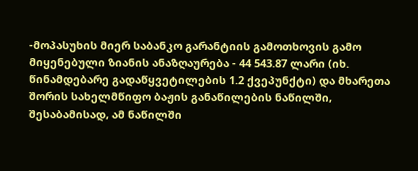-მოპასუხის მიერ საბანკო გარანტიის გამოთხოვის გამო მიყენებული ზიანის ანაზღაურება - 44 543.87 ლარი (იხ. წინამდებარე გადაწყვეტილების 1.2 ქვეპუნქტი) და მხარეთა შორის სახელმწიფო ბაჟის განაწილების ნაწილში, შესაბამისად, ამ ნაწილში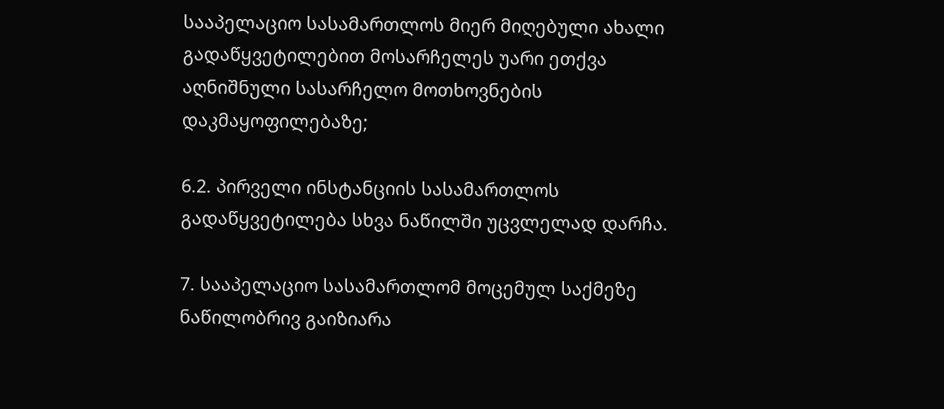სააპელაციო სასამართლოს მიერ მიღებული ახალი გადაწყვეტილებით მოსარჩელეს უარი ეთქვა აღნიშნული სასარჩელო მოთხოვნების დაკმაყოფილებაზე;

6.2. პირველი ინსტანციის სასამართლოს გადაწყვეტილება სხვა ნაწილში უცვლელად დარჩა.

7. სააპელაციო სასამართლომ მოცემულ საქმეზე ნაწილობრივ გაიზიარა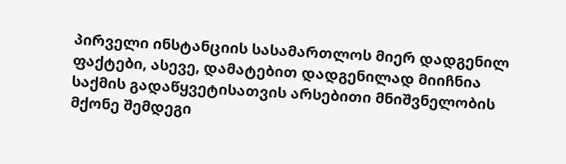პირველი ინსტანციის სასამართლოს მიერ დადგენილ ფაქტები, ასევე, დამატებით დადგენილად მიიჩნია საქმის გადაწყვეტისათვის არსებითი მნიშვნელობის მქონე შემდეგი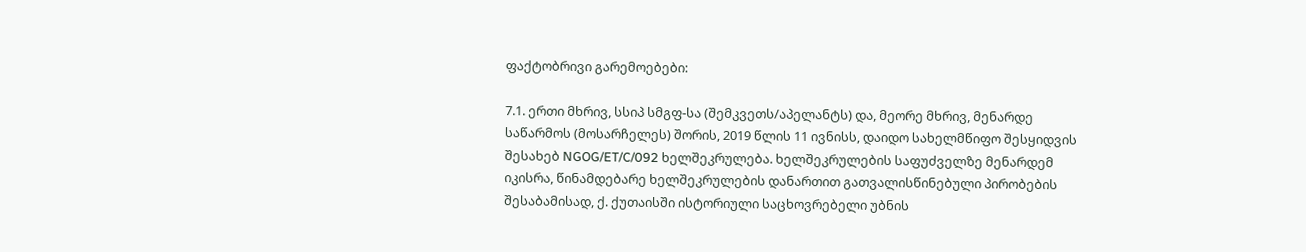ფაქტობრივი გარემოებები:

7.1. ერთი მხრივ, სსიპ სმგფ-სა (შემკვეთს/აპელანტს) და, მეორე მხრივ, მენარდე საწარმოს (მოსარჩელეს) შორის, 2019 წლის 11 ივნისს, დაიდო სახელმწიფო შესყიდვის შესახებ NGOG/ET/C/092 ხელშეკრულება. ხელშეკრულების საფუძველზე მენარდემ იკისრა, წინამდებარე ხელშეკრულების დანართით გათვალისწინებული პირობების შესაბამისად, ქ. ქუთაისში ისტორიული საცხოვრებელი უბნის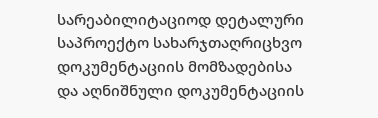სარეაბილიტაციოდ დეტალური საპროექტო სახარჯთაღრიცხვო დოკუმენტაციის მომზადებისა და აღნიშნული დოკუმენტაციის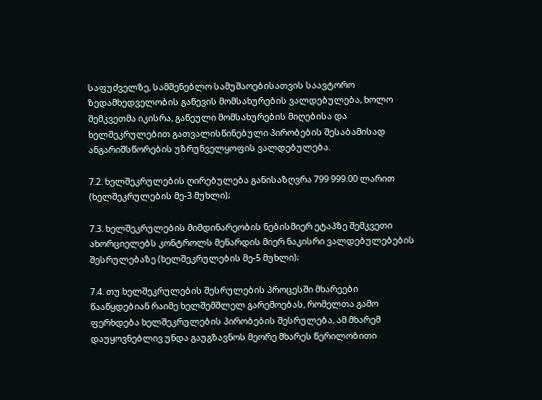საფუძველზე, სამშენებლო სამუშაოებისათვის საავტორო ზედამხედველობის გაწევის მომსახურების ვალდებულება, ხოლო შემკვეთმა იკისრა, გაწეული მომსახურების მიღებისა და ხელშეკრულებით გათვალისწინებული პირობების შესაბამისად ანგარიშსწორების უზრუნველყოფის ვალდებულება.

7.2. ხელშეკრულების ღირებულება განისაზღვრა 799 999.00 ლარით (ხელშეკრულების მე-3 მუხლი);

7.3. ხელშეკრულების მიმდინარეობის ნებისმიერ ეტაპზე შემკვეთი ახორციელებს კონტროლს მენარდის მიერ ნაკისრი ვალდებულებების შესრულებაზე (ხელშეკრულების მე-5 მუხლი);

7.4. თუ ხელშეკრულების შესრულების პროცესში მხარეები წააწყდებიან რაიმე ხელშემშლელ გარემოებას, რომელთა გამო ფერხდება ხელშეკრულების პირობების შესრულება, ამ მხარემ დაუყოვნებლივ უნდა გაუგზავნოს მეორე მხარეს წერილობითი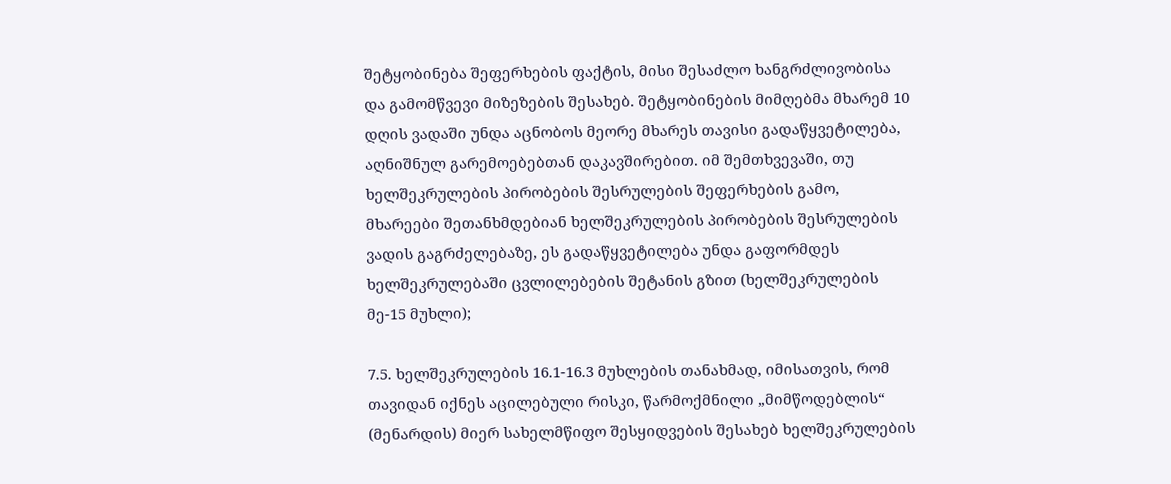შეტყობინება შეფერხების ფაქტის, მისი შესაძლო ხანგრძლივობისა და გამომწვევი მიზეზების შესახებ. შეტყობინების მიმღებმა მხარემ 10 დღის ვადაში უნდა აცნობოს მეორე მხარეს თავისი გადაწყვეტილება, აღნიშნულ გარემოებებთან დაკავშირებით. იმ შემთხვევაში, თუ ხელშეკრულების პირობების შესრულების შეფერხების გამო, მხარეები შეთანხმდებიან ხელშეკრულების პირობების შესრულების ვადის გაგრძელებაზე, ეს გადაწყვეტილება უნდა გაფორმდეს ხელშეკრულებაში ცვლილებების შეტანის გზით (ხელშეკრულების მე-15 მუხლი);

7.5. ხელშეკრულების 16.1-16.3 მუხლების თანახმად, იმისათვის, რომ თავიდან იქნეს აცილებული რისკი, წარმოქმნილი „მიმწოდებლის“ (მენარდის) მიერ სახელმწიფო შესყიდვების შესახებ ხელშეკრულების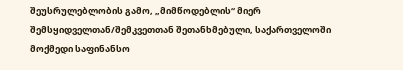შეუსრულებლობის გამო, „მიმწოდებლის“ მიერ შემსყიდველთან/შემკვეთთან შეთანხმებული, საქართველოში მოქმედი საფინანსო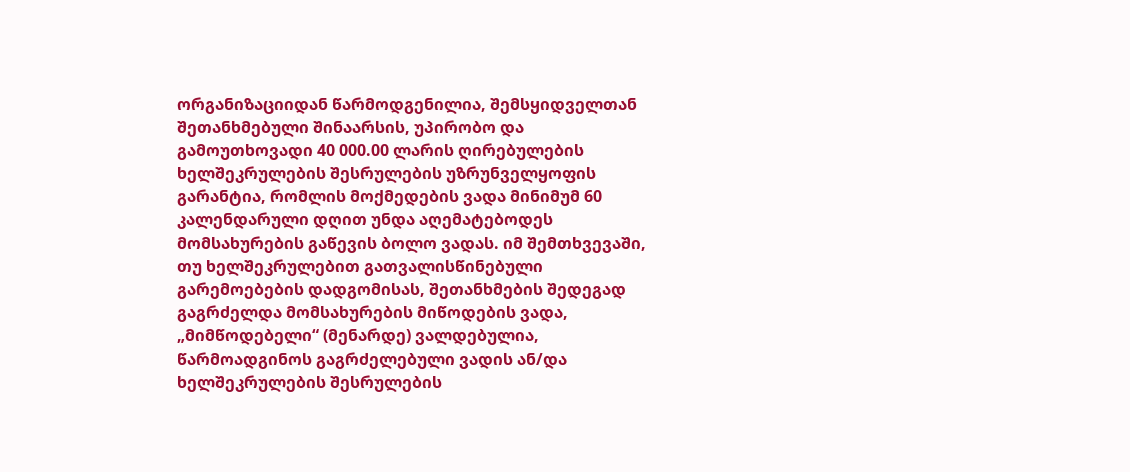ორგანიზაციიდან წარმოდგენილია, შემსყიდველთან შეთანხმებული შინაარსის, უპირობო და გამოუთხოვადი 40 000.00 ლარის ღირებულების ხელშეკრულების შესრულების უზრუნველყოფის გარანტია, რომლის მოქმედების ვადა მინიმუმ 60 კალენდარული დღით უნდა აღემატებოდეს მომსახურების გაწევის ბოლო ვადას. იმ შემთხვევაში, თუ ხელშეკრულებით გათვალისწინებული გარემოებების დადგომისას, შეთანხმების შედეგად გაგრძელდა მომსახურების მიწოდების ვადა, „მიმწოდებელი“ (მენარდე) ვალდებულია, წარმოადგინოს გაგრძელებული ვადის ან/და ხელშეკრულების შესრულების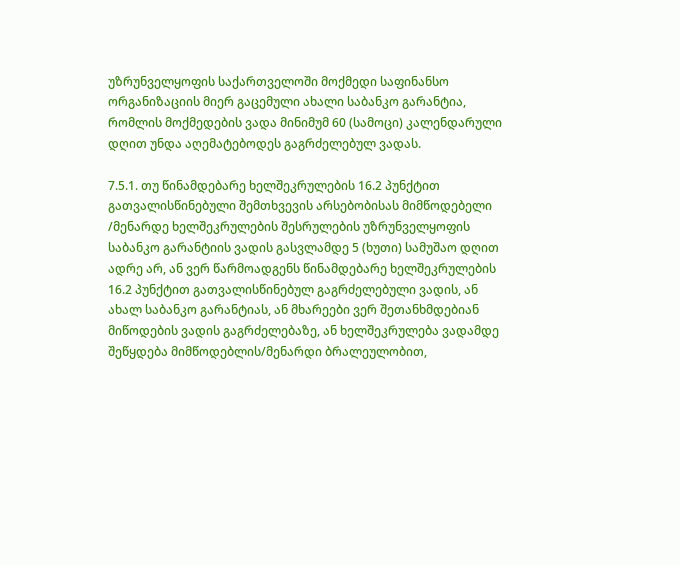უზრუნველყოფის საქართველოში მოქმედი საფინანსო ორგანიზაციის მიერ გაცემული ახალი საბანკო გარანტია, რომლის მოქმედების ვადა მინიმუმ 60 (სამოცი) კალენდარული დღით უნდა აღემატებოდეს გაგრძელებულ ვადას.

7.5.1. თუ წინამდებარე ხელშეკრულების 16.2 პუნქტით გათვალისწინებული შემთხვევის არსებობისას მიმწოდებელი /მენარდე ხელშეკრულების შესრულების უზრუნველყოფის საბანკო გარანტიის ვადის გასვლამდე 5 (ხუთი) სამუშაო დღით ადრე არ, ან ვერ წარმოადგენს წინამდებარე ხელშეკრულების 16.2 პუნქტით გათვალისწინებულ გაგრძელებული ვადის, ან ახალ საბანკო გარანტიას, ან მხარეები ვერ შეთანხმდებიან მიწოდების ვადის გაგრძელებაზე, ან ხელშეკრულება ვადამდე შეწყდება მიმწოდებლის/მენარდი ბრალეულობით,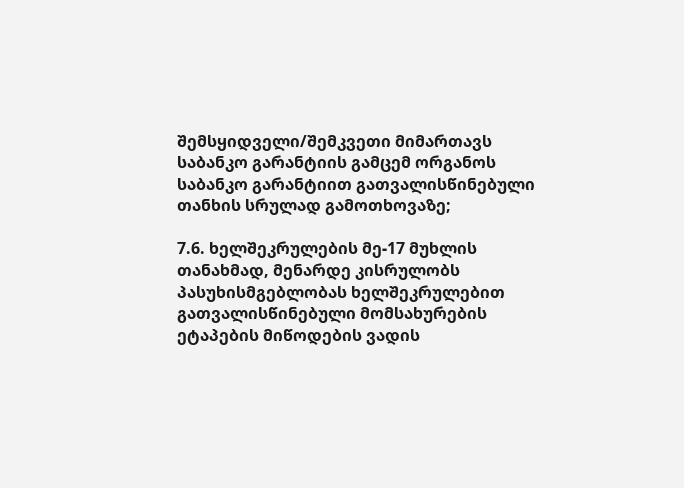შემსყიდველი/შემკვეთი მიმართავს საბანკო გარანტიის გამცემ ორგანოს საბანკო გარანტიით გათვალისწინებული თანხის სრულად გამოთხოვაზე;

7.6. ხელშეკრულების მე-17 მუხლის თანახმად, მენარდე კისრულობს პასუხისმგებლობას ხელშეკრულებით გათვალისწინებული მომსახურების ეტაპების მიწოდების ვადის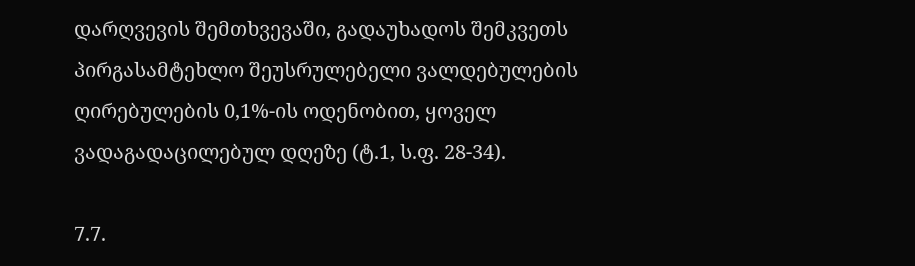დარღვევის შემთხვევაში, გადაუხადოს შემკვეთს პირგასამტეხლო შეუსრულებელი ვალდებულების ღირებულების 0,1%-ის ოდენობით, ყოველ ვადაგადაცილებულ დღეზე (ტ.1, ს.ფ. 28-34).

7.7.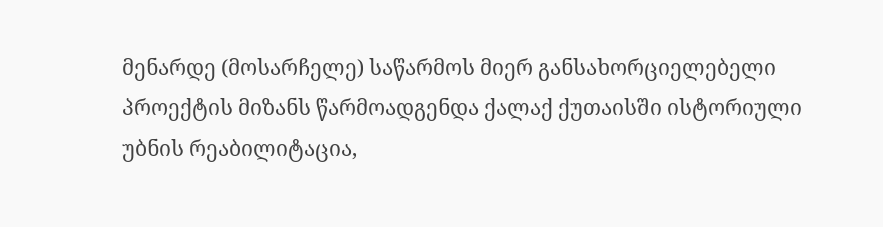მენარდე (მოსარჩელე) საწარმოს მიერ განსახორციელებელი პროექტის მიზანს წარმოადგენდა ქალაქ ქუთაისში ისტორიული უბნის რეაბილიტაცია,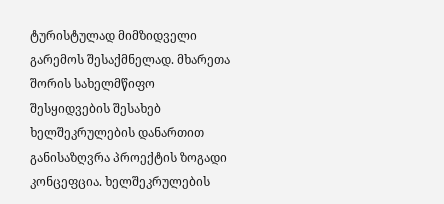ტურისტულად მიმზიდველი გარემოს შესაქმნელად. მხარეთა შორის სახელმწიფო შესყიდვების შესახებ ხელშეკრულების დანართით განისაზღვრა პროექტის ზოგადი კონცეფცია. ხელშეკრულების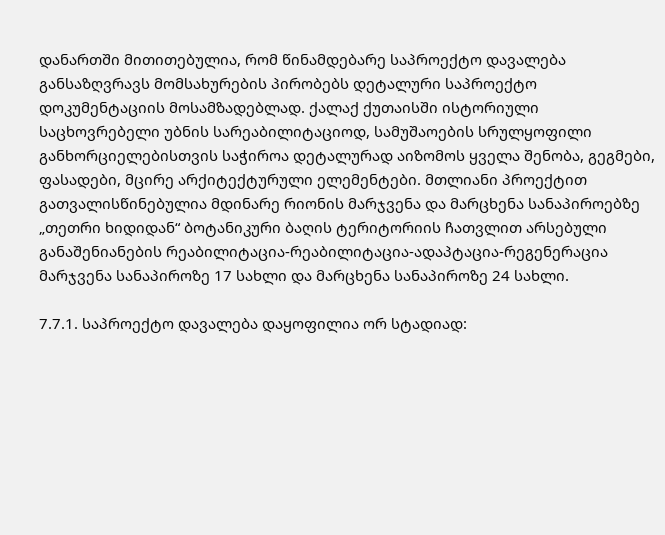დანართში მითითებულია, რომ წინამდებარე საპროექტო დავალება განსაზღვრავს მომსახურების პირობებს დეტალური საპროექტო დოკუმენტაციის მოსამზადებლად. ქალაქ ქუთაისში ისტორიული საცხოვრებელი უბნის სარეაბილიტაციოდ, სამუშაოების სრულყოფილი განხორციელებისთვის საჭიროა დეტალურად აიზომოს ყველა შენობა, გეგმები, ფასადები, მცირე არქიტექტურული ელემენტები. მთლიანი პროექტით გათვალისწინებულია მდინარე რიონის მარჯვენა და მარცხენა სანაპიროებზე „თეთრი ხიდიდან“ ბოტანიკური ბაღის ტერიტორიის ჩათვლით არსებული განაშენიანების რეაბილიტაცია-რეაბილიტაცია-ადაპტაცია-რეგენერაცია მარჯვენა სანაპიროზე 17 სახლი და მარცხენა სანაპიროზე 24 სახლი.

7.7.1. საპროექტო დავალება დაყოფილია ორ სტადიად: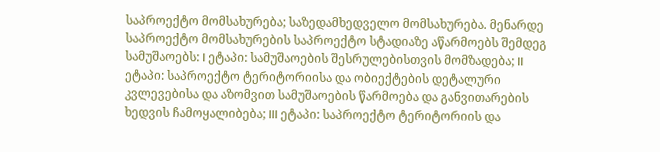საპროექტო მომსახურება; საზედამხედველო მომსახურება. მენარდე საპროექტო მომსახურების საპროექტო სტადიაზე აწარმოებს შემდეგ სამუშაოებს: I ეტაპი: სამუშაოების შესრულებისთვის მომზადება; II ეტაპი: საპროექტო ტერიტორიისა და ობიექტების დეტალური კვლევებისა და აზომვით სამუშაოების წარმოება და განვითარების ხედვის ჩამოყალიბება; III ეტაპი: საპროექტო ტერიტორიის და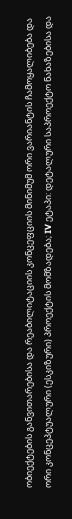ობიექტების განვითარებისა და რეაბილიტაციის კონცეფციის მინიმუმ ორი ვარიანტის ჩამოყალიბება და ორი კონცეპტუალური (ესკიზური) პროექტის მომზადება; IV ეტაპი: დეტალური საპროექტო ნახაზებისა და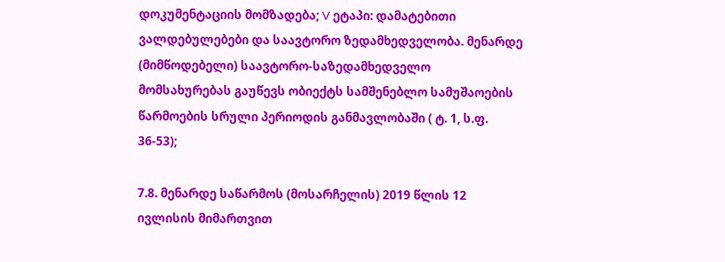დოკუმენტაციის მომზადება; V ეტაპი: დამატებითი ვალდებულებები და საავტორო ზედამხედველობა. მენარდე (მიმწოდებელი) საავტორო-საზედამხედველო მომსახურებას გაუწევს ობიექტს სამშენებლო სამუშაოების წარმოების სრული პერიოდის განმავლობაში ( ტ. 1, ს.ფ. 36-53);

7.8. მენარდე საწარმოს (მოსარჩელის) 2019 წლის 12 ივლისის მიმართვით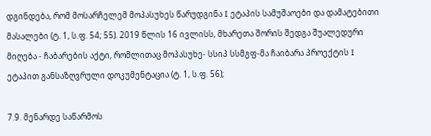დგინდება, რომ მოსარჩელემ მოპასუხეს წარუდგინა I ეტაპის სამუშაოები და დამატებითი მასალები (ტ. 1, ს.ფ. 54; 55). 2019 წლის 16 ივლისს, მხარეთა შორის შედგა შუალედური მიღება - ჩაბარების აქტი, რომლითაც მოპასუხე- სსიპ სსმგფ-მა ჩაიბარა პროექტის I ეტაპით განსაზღვრული დოკუმენტაცია (ტ. 1, ს.ფ. 56);

7.9. მენარდე საწარმოს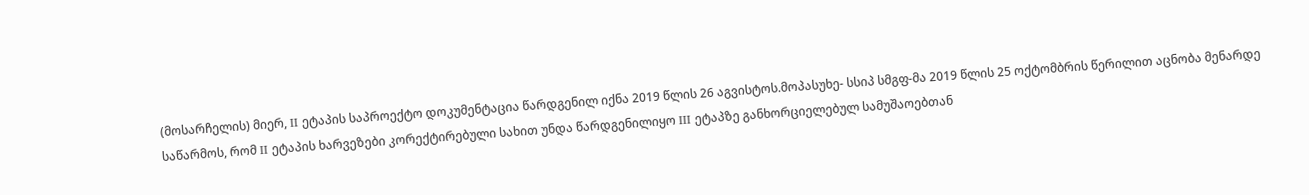(მოსარჩელის) მიერ, II ეტაპის საპროექტო დოკუმენტაცია წარდგენილ იქნა 2019 წლის 26 აგვისტოს.მოპასუხე- სსიპ სმგფ-მა 2019 წლის 25 ოქტომბრის წერილით აცნობა მენარდე საწარმოს, რომ II ეტაპის ხარვეზები კორექტირებული სახით უნდა წარდგენილიყო III ეტაპზე განხორციელებულ სამუშაოებთან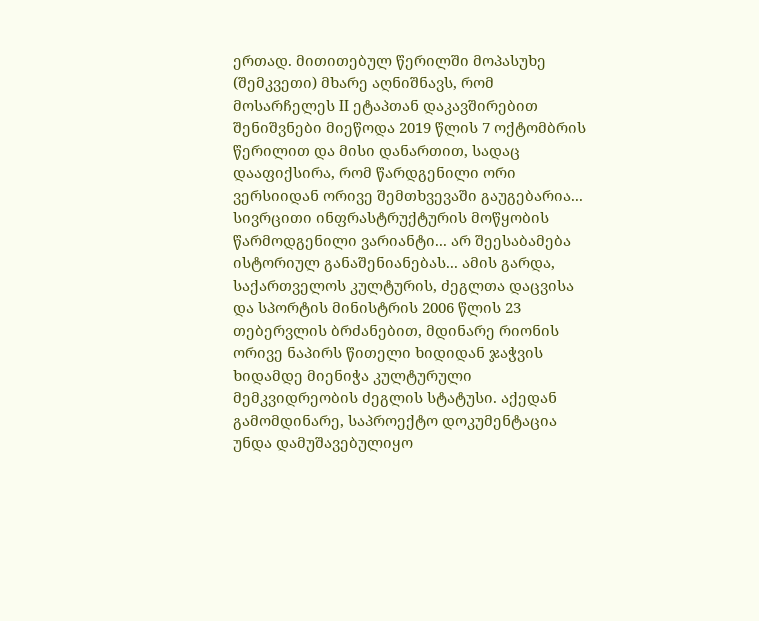ერთად. მითითებულ წერილში მოპასუხე (შემკვეთი) მხარე აღნიშნავს, რომ მოსარჩელეს II ეტაპთან დაკავშირებით შენიშვნები მიეწოდა 2019 წლის 7 ოქტომბრის წერილით და მისი დანართით, სადაც დააფიქსირა, რომ წარდგენილი ორი ვერსიიდან ორივე შემთხვევაში გაუგებარია... სივრცითი ინფრასტრუქტურის მოწყობის წარმოდგენილი ვარიანტი... არ შეესაბამება ისტორიულ განაშენიანებას... ამის გარდა, საქართველოს კულტურის, ძეგლთა დაცვისა და სპორტის მინისტრის 2006 წლის 23 თებერვლის ბრძანებით, მდინარე რიონის ორივე ნაპირს წითელი ხიდიდან ჯაჭვის ხიდამდე მიენიჭა კულტურული მემკვიდრეობის ძეგლის სტატუსი. აქედან გამომდინარე, საპროექტო დოკუმენტაცია უნდა დამუშავებულიყო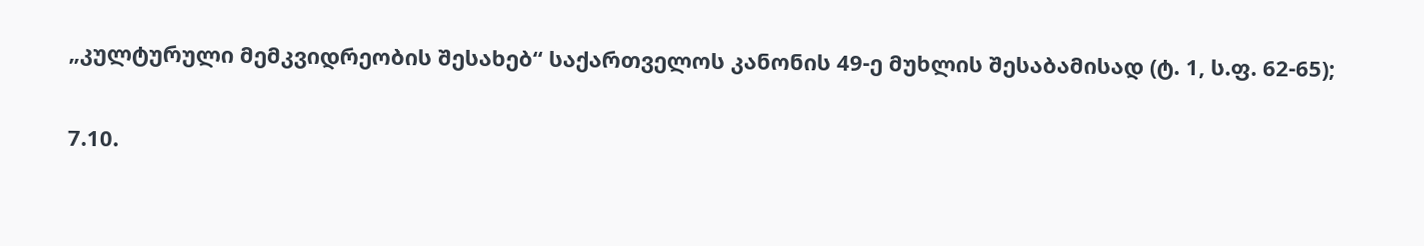„კულტურული მემკვიდრეობის შესახებ“ საქართველოს კანონის 49-ე მუხლის შესაბამისად (ტ. 1, ს.ფ. 62-65);

7.10.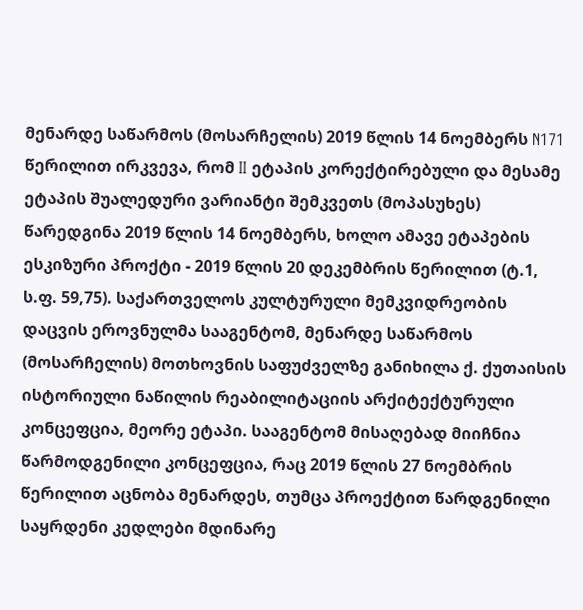მენარდე საწარმოს (მოსარჩელის) 2019 წლის 14 ნოემბერს N171 წერილით ირკვევა, რომ II ეტაპის კორექტირებული და მესამე ეტაპის შუალედური ვარიანტი შემკვეთს (მოპასუხეს) წარედგინა 2019 წლის 14 ნოემბერს, ხოლო ამავე ეტაპების ესკიზური პროქტი - 2019 წლის 20 დეკემბრის წერილით (ტ.1, ს.ფ. 59,75). საქართველოს კულტურული მემკვიდრეობის დაცვის ეროვნულმა სააგენტომ, მენარდე საწარმოს (მოსარჩელის) მოთხოვნის საფუძველზე განიხილა ქ. ქუთაისის ისტორიული ნაწილის რეაბილიტაციის არქიტექტურული კონცეფცია, მეორე ეტაპი. სააგენტომ მისაღებად მიიჩნია წარმოდგენილი კონცეფცია, რაც 2019 წლის 27 ნოემბრის წერილით აცნობა მენარდეს, თუმცა პროექტით წარდგენილი საყრდენი კედლები მდინარე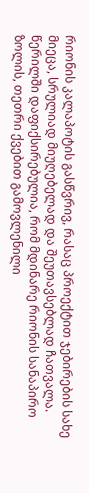რიონის კალაპოტის გასწვრივ, რასაც პროექტით ჯებირების სახე მიეცა, სრულიად მიუღებელად და შეუთავსებლად ჩათვალა. წერილში დაფიქსირებულია, რომ მდინარე რიონის სანაპირო ზოლის, თეთრი ქვებით გამოვლენილი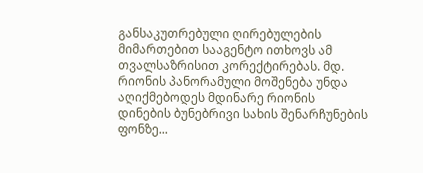განსაკუთრებული ღირებულების მიმართებით სააგენტო ითხოვს ამ თვალსაზრისით კორექტირებას. მდ. რიონის პანორამული მოშენება უნდა აღიქმებოდეს მდინარე რიონის დინების ბუნებრივი სახის შენარჩუნების ფონზე...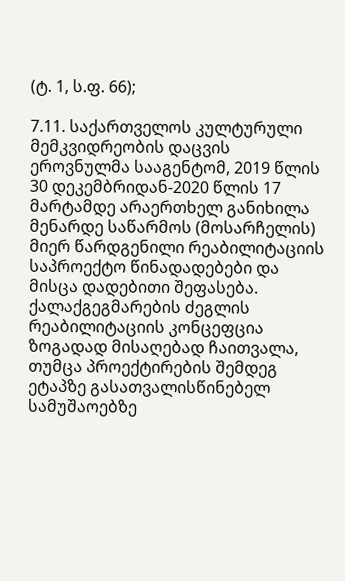(ტ. 1, ს.ფ. 66);

7.11. საქართველოს კულტურული მემკვიდრეობის დაცვის ეროვნულმა სააგენტომ, 2019 წლის 30 დეკემბრიდან-2020 წლის 17 მარტამდე არაერთხელ განიხილა მენარდე საწარმოს (მოსარჩელის) მიერ წარდგენილი რეაბილიტაციის საპროექტო წინადადებები და მისცა დადებითი შეფასება. ქალაქგეგმარების ძეგლის რეაბილიტაციის კონცეფცია ზოგადად მისაღებად ჩაითვალა, თუმცა პროექტირების შემდეგ ეტაპზე გასათვალისწინებელ სამუშაოებზე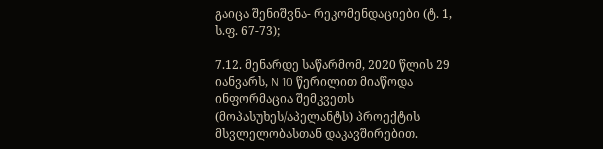გაიცა შენიშვნა- რეკომენდაციები (ტ. 1, ს.ფ. 67-73);

7.12. მენარდე საწარმომ, 2020 წლის 29 იანვარს, N 10 წერილით მიაწოდა ინფორმაცია შემკვეთს (მოპასუხეს/აპელანტს) პროექტის მსვლელობასთან დაკავშირებით.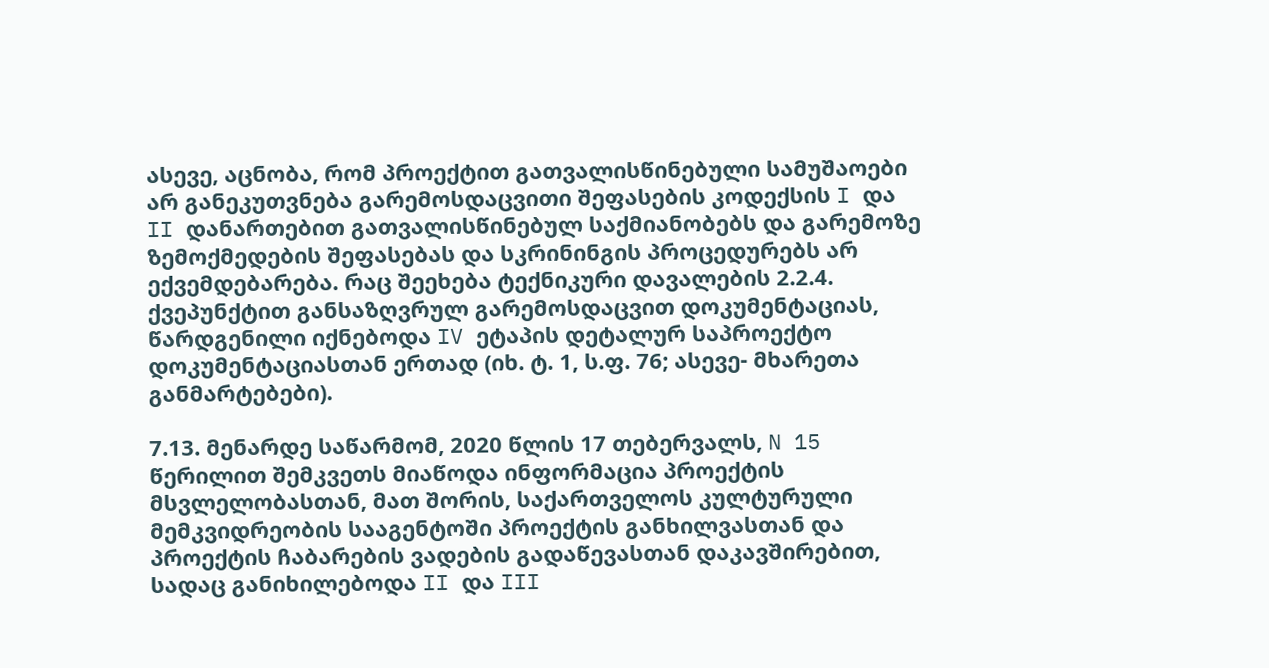ასევე, აცნობა, რომ პროექტით გათვალისწინებული სამუშაოები არ განეკუთვნება გარემოსდაცვითი შეფასების კოდექსის I და II დანართებით გათვალისწინებულ საქმიანობებს და გარემოზე ზემოქმედების შეფასებას და სკრინინგის პროცედურებს არ ექვემდებარება. რაც შეეხება ტექნიკური დავალების 2.2.4. ქვეპუნქტით განსაზღვრულ გარემოსდაცვით დოკუმენტაციას, წარდგენილი იქნებოდა IV ეტაპის დეტალურ საპროექტო დოკუმენტაციასთან ერთად (იხ. ტ. 1, ს.ფ. 76; ასევე- მხარეთა განმარტებები).

7.13. მენარდე საწარმომ, 2020 წლის 17 თებერვალს, N 15 წერილით შემკვეთს მიაწოდა ინფორმაცია პროექტის მსვლელობასთან, მათ შორის, საქართველოს კულტურული მემკვიდრეობის სააგენტოში პროექტის განხილვასთან და პროექტის ჩაბარების ვადების გადაწევასთან დაკავშირებით, სადაც განიხილებოდა II და III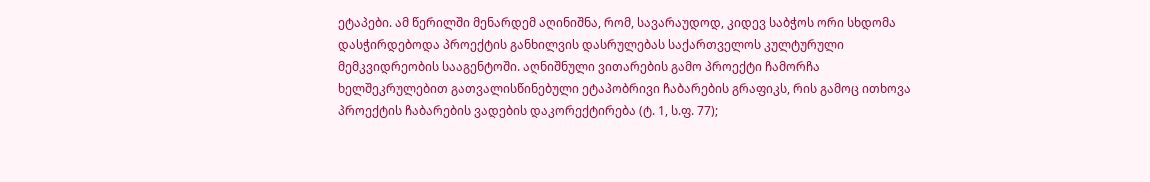ეტაპები. ამ წერილში მენარდემ აღინიშნა, რომ, სავარაუდოდ, კიდევ საბჭოს ორი სხდომა დასჭირდებოდა პროექტის განხილვის დასრულებას საქართველოს კულტურული მემკვიდრეობის სააგენტოში. აღნიშნული ვითარების გამო პროექტი ჩამორჩა ხელშეკრულებით გათვალისწინებული ეტაპობრივი ჩაბარების გრაფიკს, რის გამოც ითხოვა პროექტის ჩაბარების ვადების დაკორექტირება (ტ. 1, ს.ფ. 77);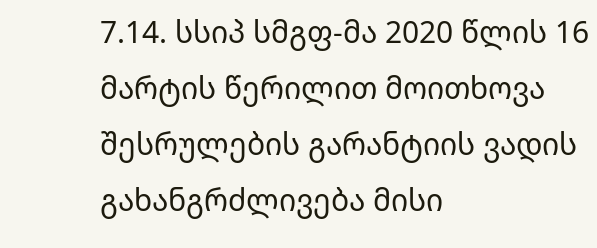7.14. სსიპ სმგფ-მა 2020 წლის 16 მარტის წერილით მოითხოვა შესრულების გარანტიის ვადის გახანგრძლივება მისი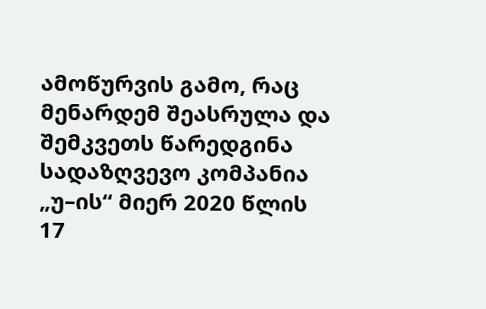ამოწურვის გამო, რაც მენარდემ შეასრულა და შემკვეთს წარედგინა სადაზღვევო კომპანია „უ–ის“ მიერ 2020 წლის 17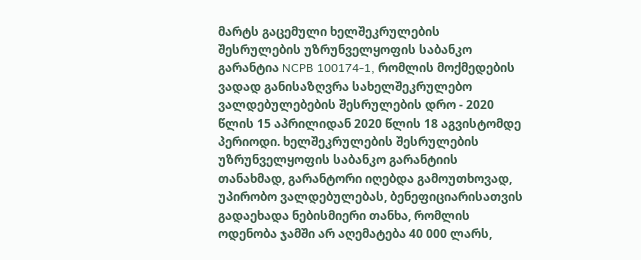მარტს გაცემული ხელშეკრულების შესრულების უზრუნველყოფის საბანკო გარანტია NCPB 100174-1, რომლის მოქმედების ვადად განისაზღვრა სახელშეკრულებო ვალდებულებების შესრულების დრო - 2020 წლის 15 აპრილიდან 2020 წლის 18 აგვისტომდე პერიოდი. ხელშეკრულების შესრულების უზრუნველყოფის საბანკო გარანტიის თანახმად, გარანტორი იღებდა გამოუთხოვად, უპირობო ვალდებულებას, ბენეფიციარისათვის გადაეხადა ნებისმიერი თანხა, რომლის ოდენობა ჯამში არ აღემატება 40 000 ლარს,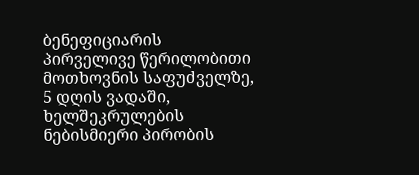ბენეფიციარის პირველივე წერილობითი მოთხოვნის საფუძველზე, 5 დღის ვადაში, ხელშეკრულების ნებისმიერი პირობის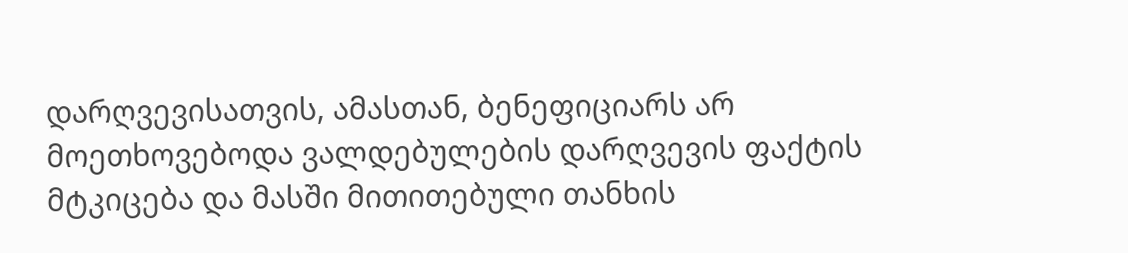დარღვევისათვის, ამასთან, ბენეფიციარს არ მოეთხოვებოდა ვალდებულების დარღვევის ფაქტის მტკიცება და მასში მითითებული თანხის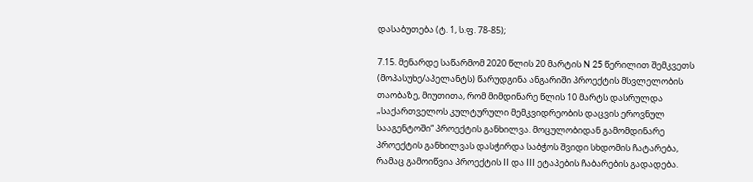დასაბუთება (ტ. 1, ს.ფ. 78-85);

7.15. მენარდე საწარმომ 2020 წლის 20 მარტის N 25 წერილით შემკვეთს (მოპასუხე/აპელანტს) წარუდგინა ანგარიში პროექტის მსვლელობის თაობაზე, მიუთითა, რომ მიმდინარე წლის 10 მარტს დასრულდა „საქართველოს კულტურული მემკვიდრეობის დაცვის ეროვნულ სააგენტოში“ პროექტის განხილვა. მოცულობიდან გამომდინარე პროექტის განხილვას დასჭირდა საბჭოს შვიდი სხდომის ჩატარება, რამაც გამოიწვია პროექტის II და III ეტაპების ჩაბარების გადადება.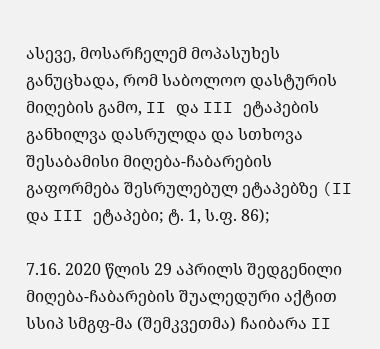ასევე, მოსარჩელემ მოპასუხეს განუცხადა, რომ საბოლოო დასტურის მიღების გამო, II და III ეტაპების განხილვა დასრულდა და სთხოვა შესაბამისი მიღება-ჩაბარების გაფორმება შესრულებულ ეტაპებზე (II და III ეტაპები; ტ. 1, ს.ფ. 86);

7.16. 2020 წლის 29 აპრილს შედგენილი მიღება-ჩაბარების შუალედური აქტით სსიპ სმგფ-მა (შემკვეთმა) ჩაიბარა II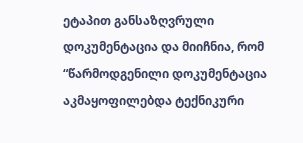ეტაპით განსაზღვრული დოკუმენტაცია და მიიჩნია, რომ “წარმოდგენილი დოკუმენტაცია აკმაყოფილებდა ტექნიკური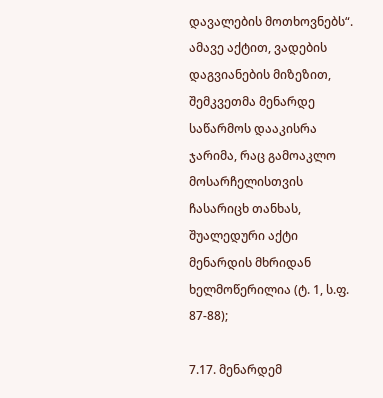დავალების მოთხოვნებს“. ამავე აქტით, ვადების დაგვიანების მიზეზით, შემკვეთმა მენარდე საწარმოს დააკისრა ჯარიმა, რაც გამოაკლო მოსარჩელისთვის ჩასარიცხ თანხას, შუალედური აქტი მენარდის მხრიდან ხელმოწერილია (ტ. 1, ს.ფ. 87-88);

7.17. მენარდემ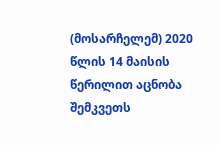(მოსარჩელემ) 2020 წლის 14 მაისის წერილით აცნობა შემკვეთს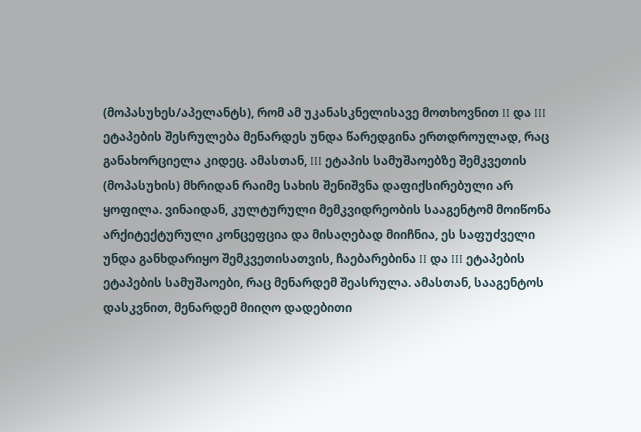(მოპასუხეს/აპელანტს), რომ ამ უკანასკნელისავე მოთხოვნით II და III ეტაპების შესრულება მენარდეს უნდა წარედგინა ერთდროულად, რაც განახორციელა კიდეც. ამასთან, III ეტაპის სამუშაოებზე შემკვეთის (მოპასუხის) მხრიდან რაიმე სახის შენიშვნა დაფიქსირებული არ ყოფილა. ვინაიდან, კულტურული მემკვიდრეობის სააგენტომ მოიწონა არქიტექტურული კონცეფცია და მისაღებად მიიჩნია, ეს საფუძველი უნდა განხდარიყო შემკვეთისათვის, ჩაებარებინა II და III ეტაპების ეტაპების სამუშაოები, რაც მენარდემ შეასრულა. ამასთან, სააგენტოს დასკვნით, მენარდემ მიიღო დადებითი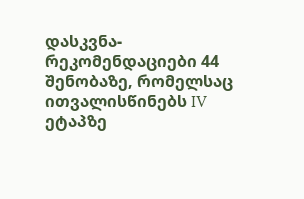დასკვნა-რეკომენდაციები 44 შენობაზე, რომელსაც ითვალისწინებს IV ეტაპზე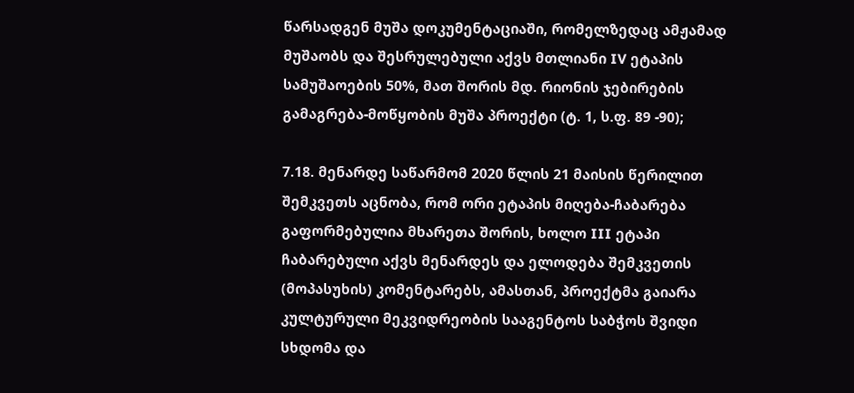წარსადგენ მუშა დოკუმენტაციაში, რომელზედაც ამჟამად მუშაობს და შესრულებული აქვს მთლიანი IV ეტაპის სამუშაოების 50%, მათ შორის მდ. რიონის ჯებირების გამაგრება-მოწყობის მუშა პროექტი (ტ. 1, ს.ფ. 89 -90);

7.18. მენარდე საწარმომ 2020 წლის 21 მაისის წერილით შემკვეთს აცნობა, რომ ორი ეტაპის მიღება-ჩაბარება გაფორმებულია მხარეთა შორის, ხოლო III ეტაპი ჩაბარებული აქვს მენარდეს და ელოდება შემკვეთის (მოპასუხის) კომენტარებს, ამასთან, პროექტმა გაიარა კულტურული მეკვიდრეობის სააგენტოს საბჭოს შვიდი სხდომა და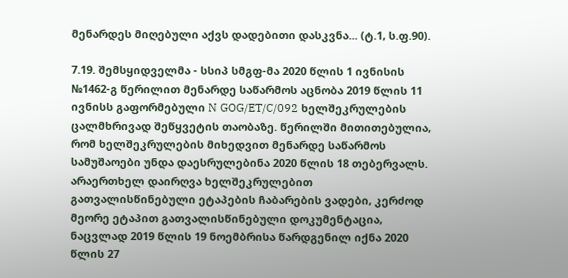მენარდეს მიღებული აქვს დადებითი დასკვნა... (ტ.1, ს.ფ.90).

7.19. შემსყიდველმა - სსიპ სმგფ-მა 2020 წლის 1 ივნისის №1462-გ წერილით მენარდე საწარმოს აცნობა 2019 წლის 11 ივნისს გაფორმებული N GOG/ET/C/092 ხელშეკრულების ცალმხრივად შეწყვეტის თაობაზე. წერილში მითითებულია, რომ ხელშეკრულების მიხედვით მენარდე საწარმოს სამუშაოები უნდა დაესრულებინა 2020 წლის 18 თებერვალს. არაერთხელ დაირღვა ხელშეკრულებით გათვალისწინებული ეტაპების ჩაბარების ვადები, კერძოდ მეორე ეტაპით გათვალისწინებული დოკუმენტაცია, ნაცვლად 2019 წლის 19 ნოემბრისა წარდგენილ იქნა 2020 წლის 27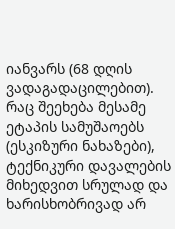იანვარს (68 დღის ვადაგადაცილებით). რაც შეეხება მესამე ეტაპის სამუშაოებს (ესკიზური ნახაზები), ტექნიკური დავალების მიხედვით სრულად და ხარისხობრივად არ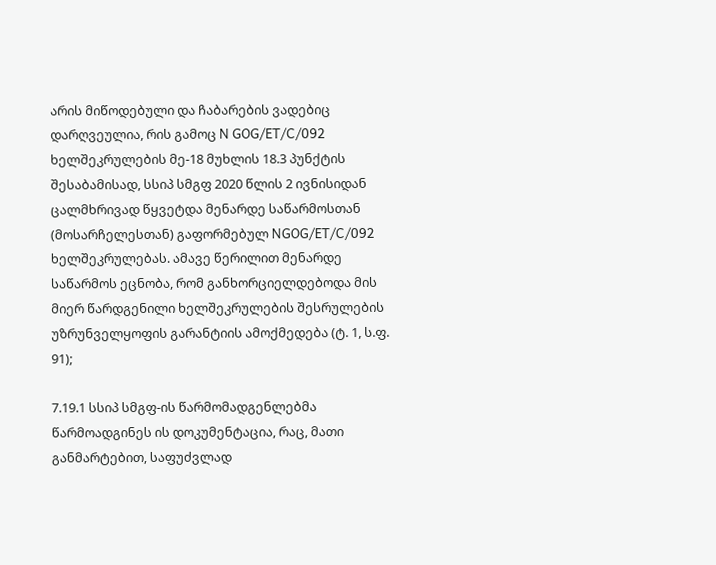არის მიწოდებული და ჩაბარების ვადებიც დარღვეულია, რის გამოც N GOG/ET/C/092 ხელშეკრულების მე-18 მუხლის 18.3 პუნქტის შესაბამისად, სსიპ სმგფ 2020 წლის 2 ივნისიდან ცალმხრივად წყვეტდა მენარდე საწარმოსთან (მოსარჩელესთან) გაფორმებულ NGOG/ET/C/092 ხელშეკრულებას. ამავე წერილით მენარდე საწარმოს ეცნობა, რომ განხორციელდებოდა მის მიერ წარდგენილი ხელშეკრულების შესრულების უზრუნველყოფის გარანტიის ამოქმედება (ტ. 1, ს.ფ. 91);

7.19.1 სსიპ სმგფ-ის წარმომადგენლებმა წარმოადგინეს ის დოკუმენტაცია, რაც, მათი განმარტებით, საფუძვლად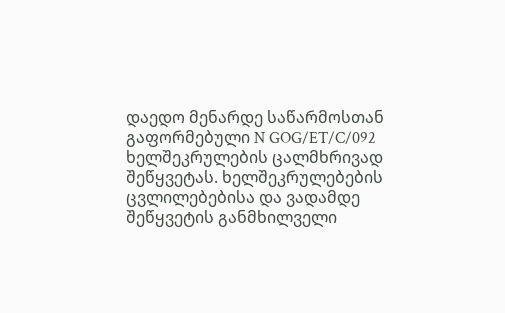დაედო მენარდე საწარმოსთან გაფორმებული N GOG/ET/C/092 ხელშეკრულების ცალმხრივად შეწყვეტას. ხელშეკრულებების ცვლილებებისა და ვადამდე შეწყვეტის განმხილველი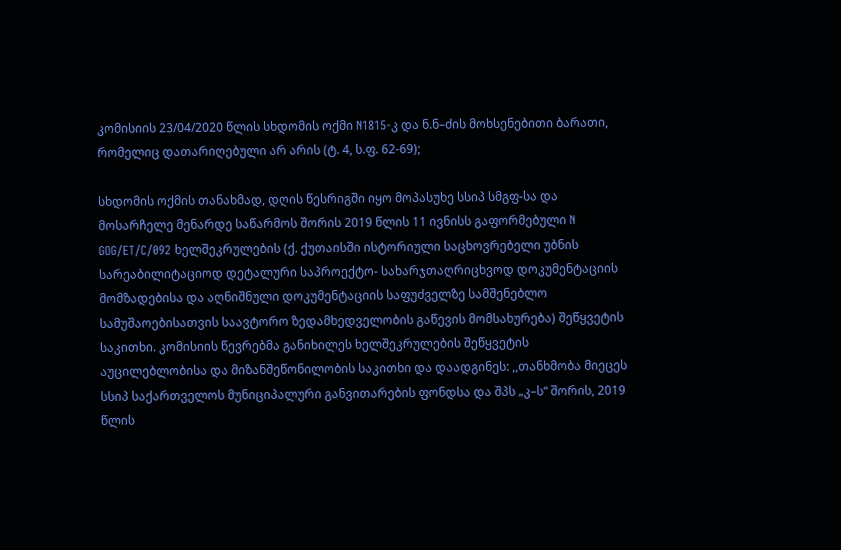კომისიის 23/04/2020 წლის სხდომის ოქმი N1815-კ და ნ.ნ–ძის მოხსენებითი ბარათი, რომელიც დათარიღებული არ არის (ტ. 4, ს.ფ. 62-69);

სხდომის ოქმის თანახმად, დღის წესრიგში იყო მოპასუხე სსიპ სმგფ-სა და მოსარჩელე მენარდე საწარმოს შორის 2019 წლის 11 ივნისს გაფორმებული N GOG/ET/C/092 ხელშეკრულების (ქ. ქუთაისში ისტორიული საცხოვრებელი უბნის სარეაბილიტაციოდ დეტალური საპროექტო- სახარჯთაღრიცხვოდ დოკუმენტაციის მომზადებისა და აღნიშნული დოკუმენტაციის საფუძველზე სამშენებლო სამუშაოებისათვის საავტორო ზედამხედველობის გაწევის მომსახურება) შეწყვეტის საკითხი. კომისიის წევრებმა განიხილეს ხელშეკრულების შეწყვეტის აუცილებლობისა და მიზანშეწონილობის საკითხი და დაადგინეს: ,,თანხმობა მიეცეს სსიპ საქართველოს მუნიციპალური განვითარების ფონდსა და შპს „კ–ს“ შორის, 2019 წლის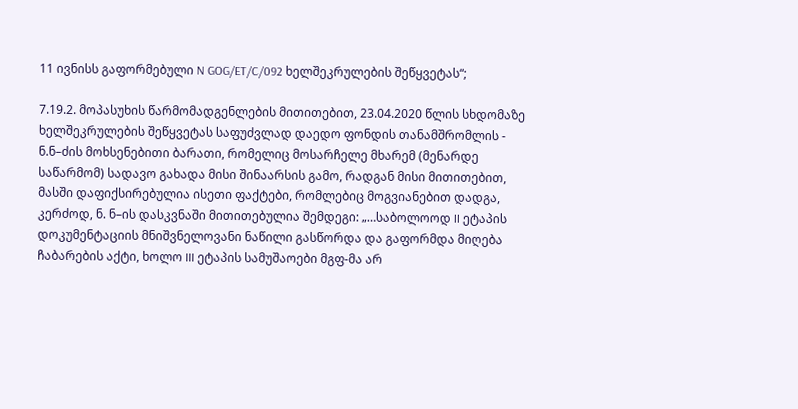11 ივნისს გაფორმებული N GOG/ET/C/092 ხელშეკრულების შეწყვეტას“;

7.19.2. მოპასუხის წარმომადგენლების მითითებით, 23.04.2020 წლის სხდომაზე ხელშეკრულების შეწყვეტას საფუძვლად დაედო ფონდის თანამშრომლის - ნ.ნ–ძის მოხსენებითი ბარათი, რომელიც მოსარჩელე მხარემ (მენარდე საწარმომ) სადავო გახადა მისი შინაარსის გამო, რადგან მისი მითითებით, მასში დაფიქსირებულია ისეთი ფაქტები, რომლებიც მოგვიანებით დადგა, კერძოდ, ნ. ნ–ის დასკვნაში მითითებულია შემდეგი: „…საბოლოოდ II ეტაპის დოკუმენტაციის მნიშვნელოვანი ნაწილი გასწორდა და გაფორმდა მიღება ჩაბარების აქტი, ხოლო III ეტაპის სამუშაოები მგფ-მა არ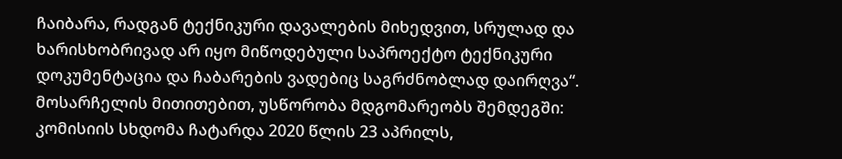ჩაიბარა, რადგან ტექნიკური დავალების მიხედვით, სრულად და ხარისხობრივად არ იყო მიწოდებული საპროექტო ტექნიკური დოკუმენტაცია და ჩაბარების ვადებიც საგრძნობლად დაირღვა“. მოსარჩელის მითითებით, უსწორობა მდგომარეობს შემდეგში: კომისიის სხდომა ჩატარდა 2020 წლის 23 აპრილს,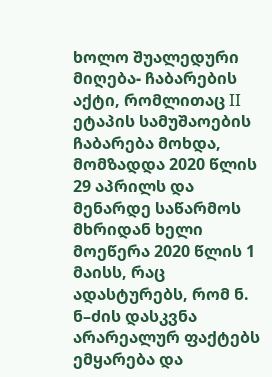ხოლო შუალედური მიღება- ჩაბარების აქტი, რომლითაც II ეტაპის სამუშაოების ჩაბარება მოხდა, მომზადდა 2020 წლის 29 აპრილს და მენარდე საწარმოს მხრიდან ხელი მოეწერა 2020 წლის 1 მაისს, რაც ადასტურებს, რომ ნ. ნ–ძის დასკვნა არარეალურ ფაქტებს ემყარება და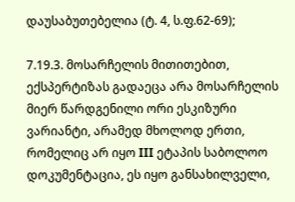დაუსაბუთებელია (ტ. 4, ს.ფ.62-69);

7.19.3. მოსარჩელის მითითებით, ექსპერტიზას გადაეცა არა მოსარჩელის მიერ წარდგენილი ორი ესკიზური ვარიანტი, არამედ მხოლოდ ერთი, რომელიც არ იყო III ეტაპის საბოლოო დოკუმენტაცია, ეს იყო განსახილველი,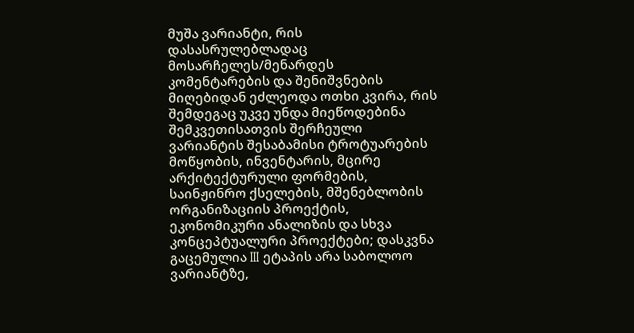მუშა ვარიანტი, რის დასასრულებლადაც მოსარჩელეს/მენარდეს კომენტარების და შენიშვნების მიღებიდან ეძლეოდა ოთხი კვირა, რის შემდეგაც უკვე უნდა მიეწოდებინა შემკვეთისათვის შერჩეული ვარიანტის შესაბამისი ტროტუარების მოწყობის, ინვენტარის, მცირე არქიტექტურული ფორმების, საინჟინრო ქსელების, მშენებლობის ორგანიზაციის პროექტის, ეკონომიკური ანალიზის და სხვა კონცეპტუალური პროექტები; დასკვნა გაცემულია III ეტაპის არა საბოლოო ვარიანტზე,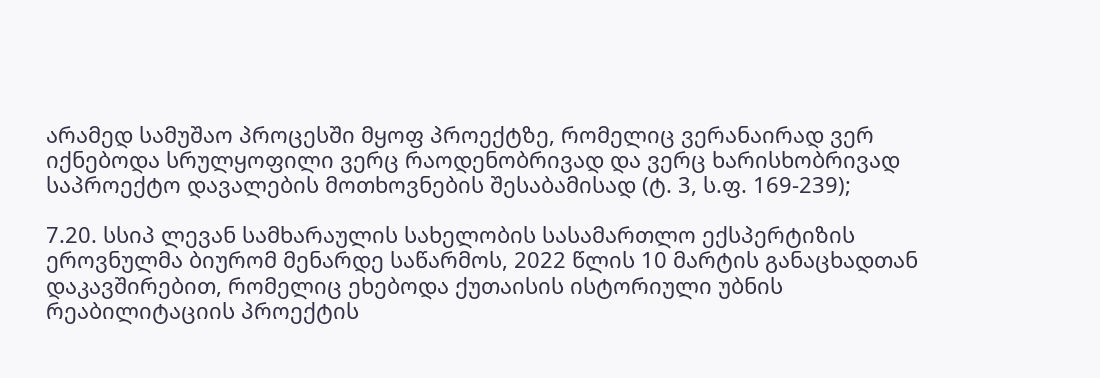არამედ სამუშაო პროცესში მყოფ პროექტზე, რომელიც ვერანაირად ვერ იქნებოდა სრულყოფილი ვერც რაოდენობრივად და ვერც ხარისხობრივად საპროექტო დავალების მოთხოვნების შესაბამისად (ტ. 3, ს.ფ. 169-239);

7.20. სსიპ ლევან სამხარაულის სახელობის სასამართლო ექსპერტიზის ეროვნულმა ბიურომ მენარდე საწარმოს, 2022 წლის 10 მარტის განაცხადთან დაკავშირებით, რომელიც ეხებოდა ქუთაისის ისტორიული უბნის რეაბილიტაციის პროექტის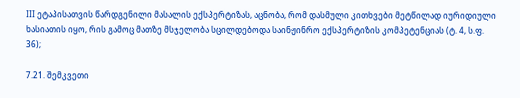III ეტაპისათვის წარდგენილი მასალის ექსპერტიზას, აცნობა, რომ დასმული კითხვები მეტწილად იურიდიული ხასიათის იყო, რის გამოც მათზე მსჯელობა სცილდებოდა საინჟინრო ექსპერტიზის კომპეტენციას (ტ. 4, ს.ფ. 36);

7.21. შემკვეთი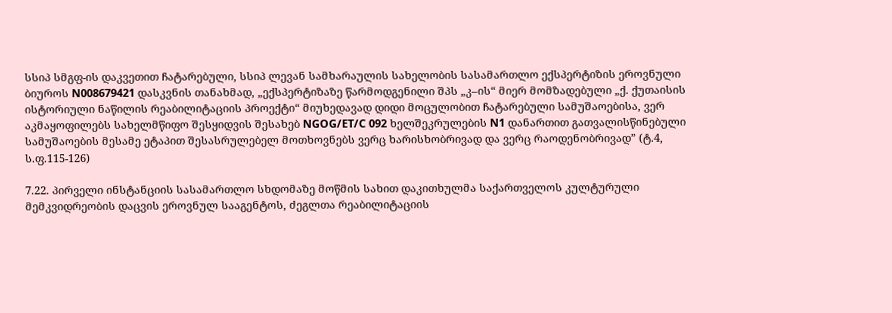სსიპ სმგფ-ის დაკვეთით ჩატარებული, სსიპ ლევან სამხარაულის სახელობის სასამართლო ექსპერტიზის ეროვნული ბიუროს N008679421 დასკვნის თანახმად, „ექსპერტიზაზე წარმოდგენილი შპს „კ–ის“ მიერ მომზადებული „ქ. ქუთაისის ისტორიული ნაწილის რეაბილიტაციის პროექტი“ მიუხედავად დიდი მოცულობით ჩატარებული სამუშაოებისა, ვერ აკმაყოფილებს სახელმწიფო შესყიდვის შესახებ NGOG/ET/C 092 ხელშეკრულების N1 დანართით გათვალისწინებული სამუშაოების მესამე ეტაპით შესასრულებელ მოთხოვნებს ვერც ხარისხობრივად და ვერც რაოდენობრივად” (ტ.4, ს.ფ.115-126)

7.22. პირველი ინსტანციის სასამართლო სხდომაზე მოწმის სახით დაკითხულმა საქართველოს კულტურული მემკვიდრეობის დაცვის ეროვნულ სააგენტოს, ძეგლთა რეაბილიტაციის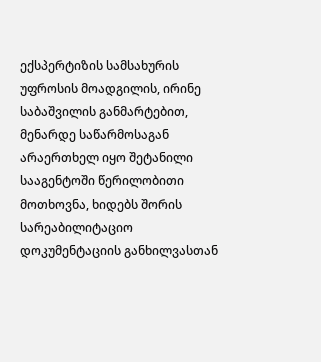ექსპერტიზის სამსახურის უფროსის მოადგილის, ირინე საბაშვილის განმარტებით, მენარდე საწარმოსაგან არაერთხელ იყო შეტანილი სააგენტოში წერილობითი მოთხოვნა, ხიდებს შორის სარეაბილიტაციო დოკუმენტაციის განხილვასთან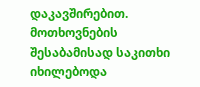დაკავშირებით. მოთხოვნების შესაბამისად საკითხი იხილებოდა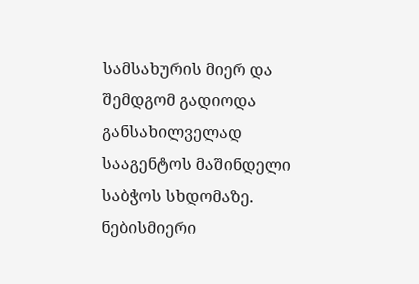სამსახურის მიერ და შემდგომ გადიოდა განსახილველად სააგენტოს მაშინდელი საბჭოს სხდომაზე. ნებისმიერი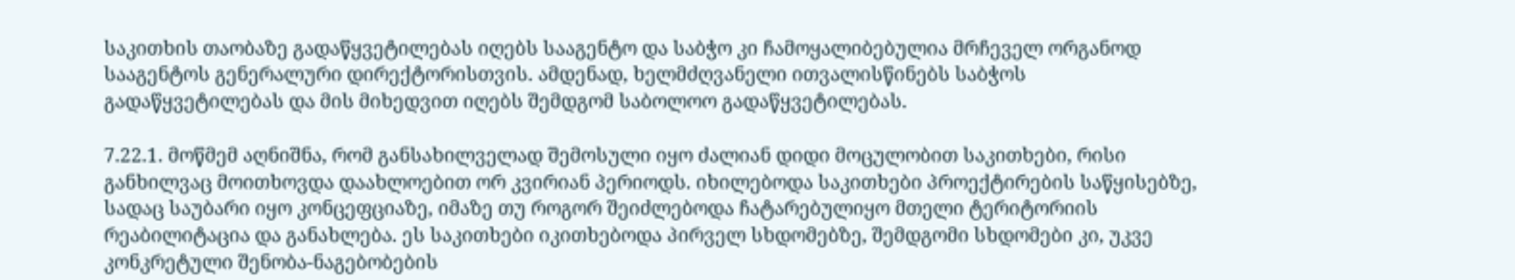საკითხის თაობაზე გადაწყვეტილებას იღებს სააგენტო და საბჭო კი ჩამოყალიბებულია მრჩეველ ორგანოდ სააგენტოს გენერალური დირექტორისთვის. ამდენად, ხელმძღვანელი ითვალისწინებს საბჭოს გადაწყვეტილებას და მის მიხედვით იღებს შემდგომ საბოლოო გადაწყვეტილებას.

7.22.1. მოწმემ აღნიშნა, რომ განსახილველად შემოსული იყო ძალიან დიდი მოცულობით საკითხები, რისი განხილვაც მოითხოვდა დაახლოებით ორ კვირიან პერიოდს. იხილებოდა საკითხები პროექტირების საწყისებზე, სადაც საუბარი იყო კონცეფციაზე, იმაზე თუ როგორ შეიძლებოდა ჩატარებულიყო მთელი ტერიტორიის რეაბილიტაცია და განახლება. ეს საკითხები იკითხებოდა პირველ სხდომებზე, შემდგომი სხდომები კი, უკვე კონკრეტული შენობა-ნაგებობების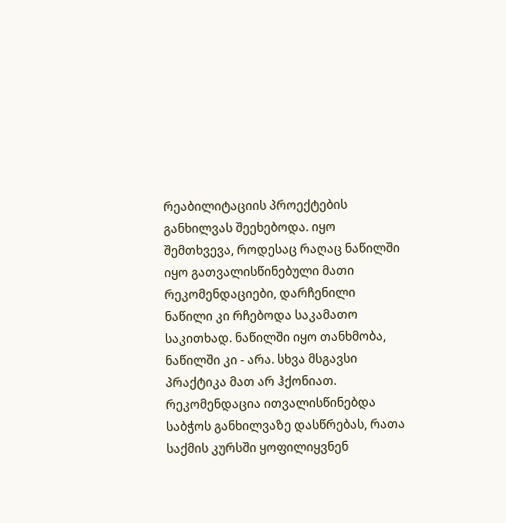რეაბილიტაციის პროექტების განხილვას შეეხებოდა. იყო შემთხვევა, როდესაც რაღაც ნაწილში იყო გათვალისწინებული მათი რეკომენდაციები, დარჩენილი ნაწილი კი რჩებოდა საკამათო საკითხად. ნაწილში იყო თანხმობა, ნაწილში კი - არა. სხვა მსგავსი პრაქტიკა მათ არ ჰქონიათ. რეკომენდაცია ითვალისწინებდა საბჭოს განხილვაზე დასწრებას, რათა საქმის კურსში ყოფილიყვნენ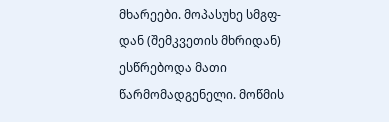მხარეები. მოპასუხე სმგფ-დან (შემკვეთის მხრიდან) ესწრებოდა მათი წარმომადგენელი. მოწმის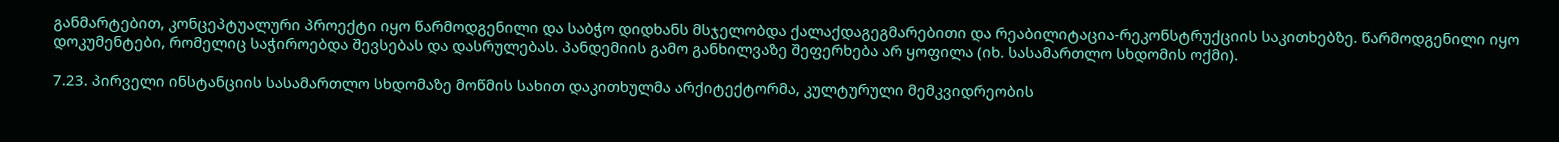განმარტებით, კონცეპტუალური პროექტი იყო წარმოდგენილი და საბჭო დიდხანს მსჯელობდა ქალაქდაგეგმარებითი და რეაბილიტაცია-რეკონსტრუქციის საკითხებზე. წარმოდგენილი იყო დოკუმენტები, რომელიც საჭიროებდა შევსებას და დასრულებას. პანდემიის გამო განხილვაზე შეფერხება არ ყოფილა (იხ. სასამართლო სხდომის ოქმი).

7.23. პირველი ინსტანციის სასამართლო სხდომაზე მოწმის სახით დაკითხულმა არქიტექტორმა, კულტურული მემკვიდრეობის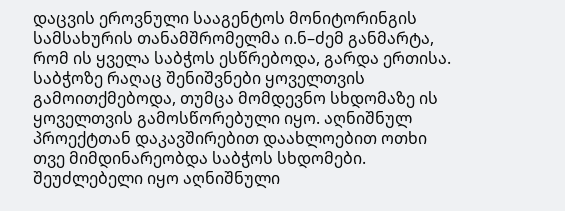დაცვის ეროვნული სააგენტოს მონიტორინგის სამსახურის თანამშრომელმა ი.ნ–ძემ განმარტა, რომ ის ყველა საბჭოს ესწრებოდა, გარდა ერთისა. საბჭოზე რაღაც შენიშვნები ყოველთვის გამოითქმებოდა, თუმცა მომდევნო სხდომაზე ის ყოველთვის გამოსწორებული იყო. აღნიშნულ პროექტთან დაკავშირებით დაახლოებით ოთხი თვე მიმდინარეობდა საბჭოს სხდომები. შეუძლებელი იყო აღნიშნული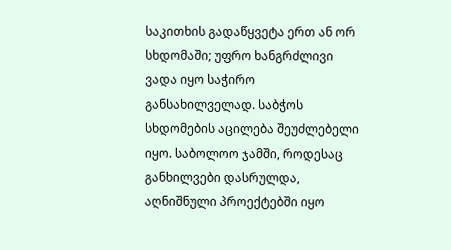საკითხის გადაწყვეტა ერთ ან ორ სხდომაში; უფრო ხანგრძლივი ვადა იყო საჭირო განსახილველად. საბჭოს სხდომების აცილება შეუძლებელი იყო. საბოლოო ჯამში, როდესაც განხილვები დასრულდა, აღნიშნული პროექტებში იყო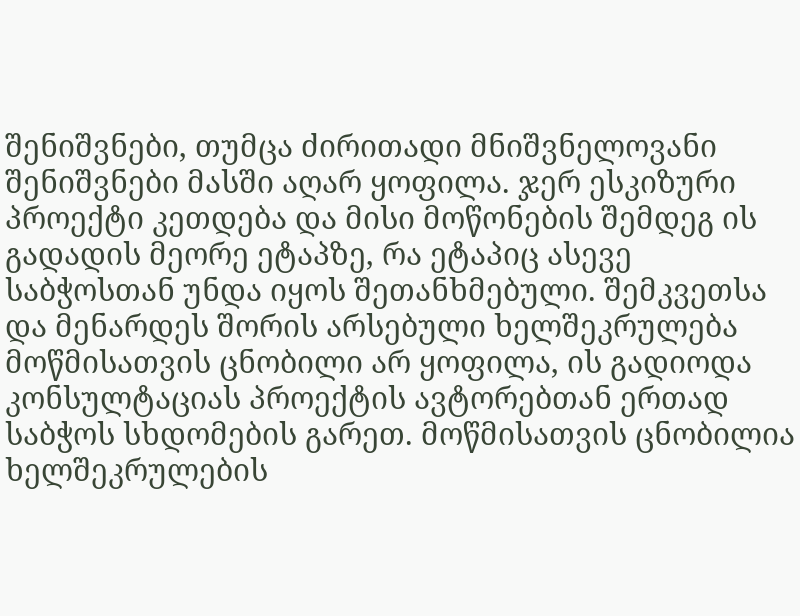შენიშვნები, თუმცა ძირითადი მნიშვნელოვანი შენიშვნები მასში აღარ ყოფილა. ჯერ ესკიზური პროექტი კეთდება და მისი მოწონების შემდეგ ის გადადის მეორე ეტაპზე, რა ეტაპიც ასევე საბჭოსთან უნდა იყოს შეთანხმებული. შემკვეთსა და მენარდეს შორის არსებული ხელშეკრულება მოწმისათვის ცნობილი არ ყოფილა, ის გადიოდა კონსულტაციას პროექტის ავტორებთან ერთად საბჭოს სხდომების გარეთ. მოწმისათვის ცნობილია ხელშეკრულების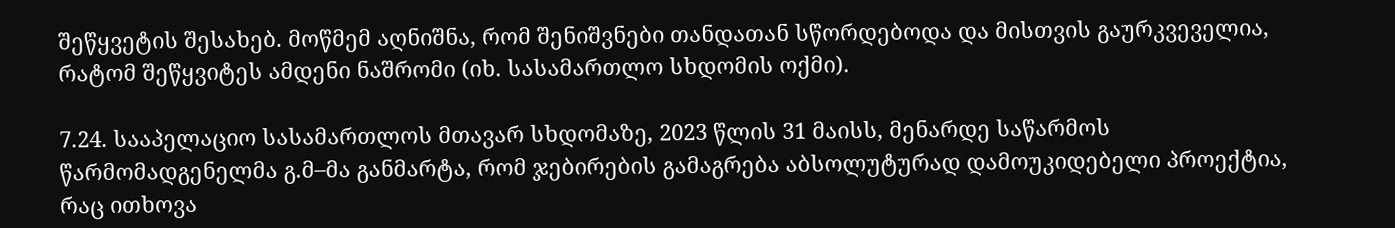შეწყვეტის შესახებ. მოწმემ აღნიშნა, რომ შენიშვნები თანდათან სწორდებოდა და მისთვის გაურკვეველია, რატომ შეწყვიტეს ამდენი ნაშრომი (იხ. სასამართლო სხდომის ოქმი).

7.24. სააპელაციო სასამართლოს მთავარ სხდომაზე, 2023 წლის 31 მაისს, მენარდე საწარმოს წარმომადგენელმა გ.მ–მა განმარტა, რომ ჯებირების გამაგრება აბსოლუტურად დამოუკიდებელი პროექტია, რაც ითხოვა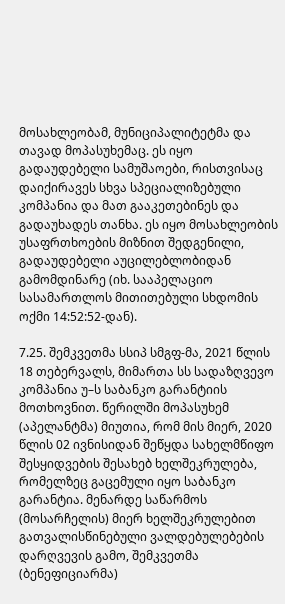მოსახლეობამ, მუნიციპალიტეტმა და თავად მოპასუხემაც. ეს იყო გადაუდებელი სამუშაოები, რისთვისაც დაიქირავეს სხვა სპეციალიზებული კომპანია და მათ გააკეთებინეს და გადაუხადეს თანხა. ეს იყო მოსახლეობის უსაფრთხოების მიზნით შედგენილი, გადაუდებელი აუცილებლობიდან გამომდინარე (იხ. სააპელაციო სასამართლოს მითითებული სხდომის ოქმი 14:52:52-დან).

7.25. შემკვეთმა სსიპ სმგფ-მა, 2021 წლის 18 თებერვალს, მიმართა სს სადაზღვევო კომპანია უ–ს საბანკო გარანტიის მოთხოვნით. წერილში მოპასუხემ (აპელანტმა) მიუთია, რომ მის მიერ, 2020 წლის 02 ივნისიდან შეწყდა სახელმწიფო შესყიდვების შესახებ ხელშეკრულება, რომელზეც გაცემული იყო საბანკო გარანტია. მენარდე საწარმოს (მოსარჩელის) მიერ ხელშეკრულებით გათვალისწინებული ვალდებულებების დარღვევის გამო, შემკვეთმა (ბენეფიციარმა)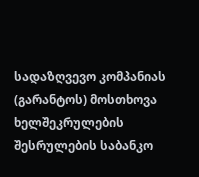სადაზღვევო კომპანიას (გარანტოს) მოსთხოვა ხელშეკრულების შესრულების საბანკო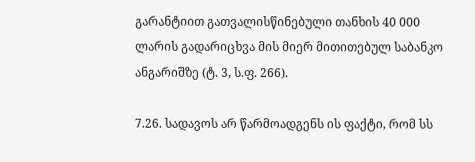გარანტიით გათვალისწინებული თანხის 40 000 ლარის გადარიცხვა მის მიერ მითითებულ საბანკო ანგარიშზე (ტ. 3, ს.ფ. 266).

7.26. სადავოს არ წარმოადგენს ის ფაქტი, რომ სს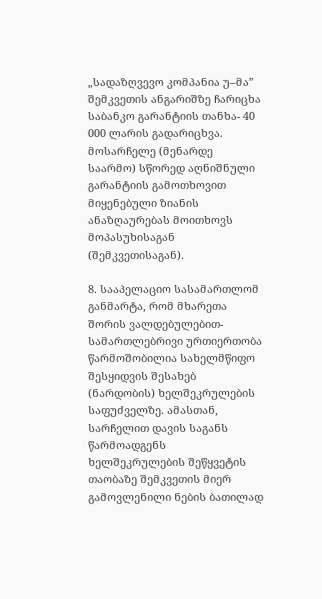„სადაზღვევო კომპანია უ–მა” შემკვეთის ანგარიშზე ჩარიცხა საბანკო გარანტიის თანხა- 40 000 ლარის გადარიცხვა. მოსარჩელე (მენარდე საარმო) სწორედ აღნიშნული გარანტიის გამოთხოვით მიყენებული ზიანის ანაზღაურებას მოითხოვს მოპასუხისაგან (შემკვეთისაგან).

8. სააპელაციო სასამართლომ განმარტა, რომ მხარეთა შორის ვალდებულებით-სამართლებრივი ურთიერთობა წარმოშობილია სახელმწიფო შესყიდვის შესახებ (ნარდობის) ხელშეკრულების საფუძველზე. ამასთან, სარჩელით დავის საგანს წარმოადგენს ხელშეკრულების შეწყვეტის თაობაზე შემკვეთის მიერ გამოვლენილი ნების ბათილად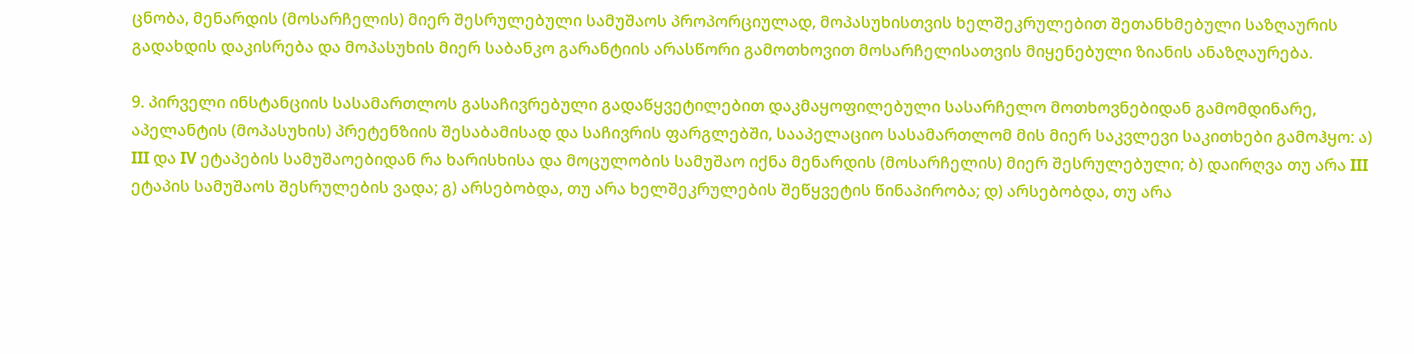ცნობა, მენარდის (მოსარჩელის) მიერ შესრულებული სამუშაოს პროპორციულად, მოპასუხისთვის ხელშეკრულებით შეთანხმებული საზღაურის გადახდის დაკისრება და მოპასუხის მიერ საბანკო გარანტიის არასწორი გამოთხოვით მოსარჩელისათვის მიყენებული ზიანის ანაზღაურება.

9. პირველი ინსტანციის სასამართლოს გასაჩივრებული გადაწყვეტილებით დაკმაყოფილებული სასარჩელო მოთხოვნებიდან გამომდინარე, აპელანტის (მოპასუხის) პრეტენზიის შესაბამისად და საჩივრის ფარგლებში, სააპელაციო სასამართლომ მის მიერ საკვლევი საკითხები გამოჰყო: ა) III და IV ეტაპების სამუშაოებიდან რა ხარისხისა და მოცულობის სამუშაო იქნა მენარდის (მოსარჩელის) მიერ შესრულებული; ბ) დაირღვა თუ არა III ეტაპის სამუშაოს შესრულების ვადა; გ) არსებობდა, თუ არა ხელშეკრულების შეწყვეტის წინაპირობა; დ) არსებობდა, თუ არა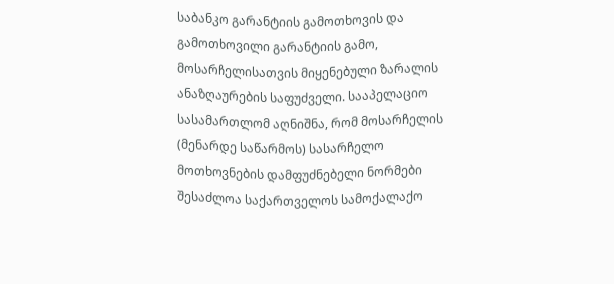საბანკო გარანტიის გამოთხოვის და გამოთხოვილი გარანტიის გამო, მოსარჩელისათვის მიყენებული ზარალის ანაზღაურების საფუძველი. სააპელაციო სასამართლომ აღნიშნა, რომ მოსარჩელის (მენარდე საწარმოს) სასარჩელო მოთხოვნების დამფუძნებელი ნორმები შესაძლოა საქართველოს სამოქალაქო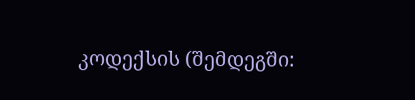კოდექსის (შემდეგში: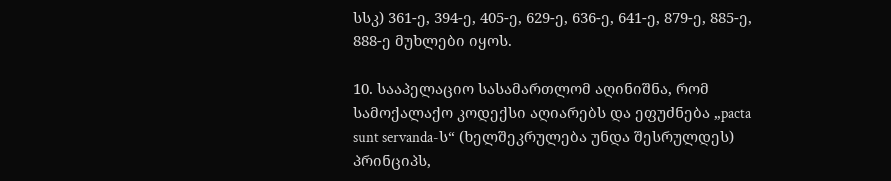სსკ) 361-ე, 394-ე, 405-ე, 629-ე, 636-ე, 641-ე, 879-ე, 885-ე, 888-ე მუხლები იყოს.

10. სააპელაციო სასამართლომ აღინიშნა, რომ სამოქალაქო კოდექსი აღიარებს და ეფუძნება „pacta sunt servanda-ს“ (ხელშეკრულება უნდა შესრულდეს) პრინციპს,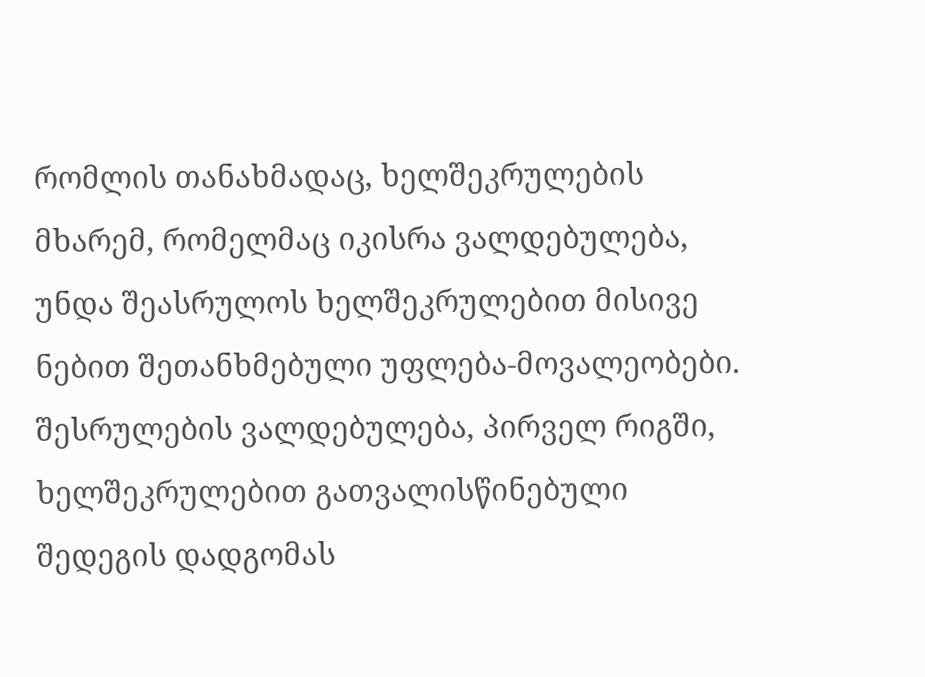რომლის თანახმადაც, ხელშეკრულების მხარემ, რომელმაც იკისრა ვალდებულება, უნდა შეასრულოს ხელშეკრულებით მისივე ნებით შეთანხმებული უფლება-მოვალეობები. შესრულების ვალდებულება, პირველ რიგში, ხელშეკრულებით გათვალისწინებული შედეგის დადგომას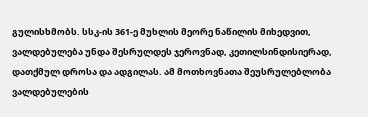გულისხმობს. სსკ-ის 361-ე მუხლის მეორე ნაწილის მიხედვით, ვალდებულება უნდა შესრულდეს ჯეროვნად, კეთილსინდისიერად, დათქმულ დროსა და ადგილას. ამ მოთხოვნათა შეუსრულებლობა ვალდებულების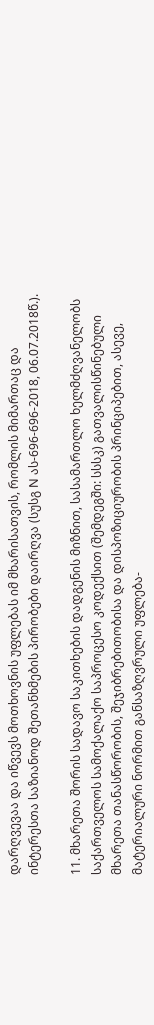დარღვევაა და იწვევს მოთხოვნის უფლებას იმ მხარისათვის, რომლის მიმართაც და ინტერესთა საზიანოდ შეთანხმების პირობები დაირღვა (სუსგ N ას-696-696-2018, 06.07.2018წ.).

11. მხარეთა შორის სადავო საკითხების დადგენის მიზნით, სასამართლო ხელმძღვანელობს საქართველოს სამოქალაქო საპროცესო კოდექსით (შემდეგში: სსსკ) გათვალისწინებული მხარეთა თანასწორობის, შეჯიბრებითობისა და დისპოზიციურობის პრინციპებით, ასევე, მატერიალური ნორმით განსაზღვრული უფლება-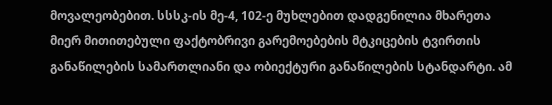მოვალეობებით. სსსკ-ის მე-4, 102-ე მუხლებით დადგენილია მხარეთა მიერ მითითებული ფაქტობრივი გარემოებების მტკიცების ტვირთის განაწილების სამართლიანი და ობიექტური განაწილების სტანდარტი. ამ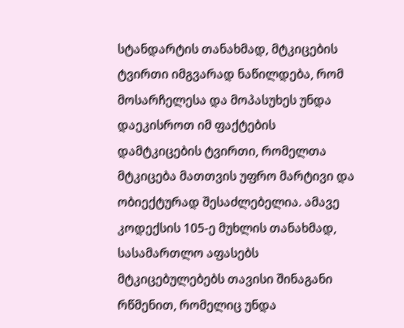სტანდარტის თანახმად, მტკიცების ტვირთი იმგვარად ნაწილდება, რომ მოსარჩელესა და მოპასუხეს უნდა დაეკისროთ იმ ფაქტების დამტკიცების ტვირთი, რომელთა მტკიცება მათთვის უფრო მარტივი და ობიექტურად შესაძლებელია. ამავე კოდექსის 105-ე მუხლის თანახმად, სასამართლო აფასებს მტკიცებულებებს თავისი შინაგანი რწმენით, რომელიც უნდა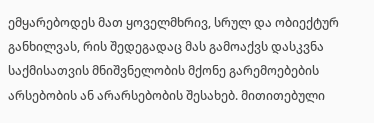ემყარებოდეს მათ ყოველმხრივ, სრულ და ობიექტურ განხილვას, რის შედეგადაც მას გამოაქვს დასკვნა საქმისათვის მნიშვნელობის მქონე გარემოებების არსებობის ან არარსებობის შესახებ. მითითებული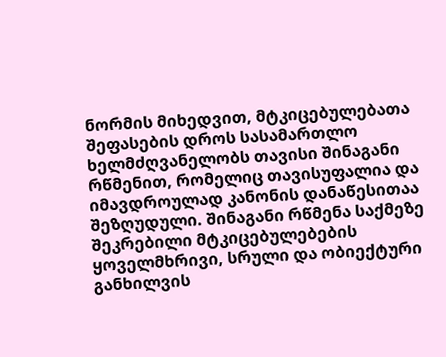ნორმის მიხედვით, მტკიცებულებათა შეფასების დროს სასამართლო ხელმძღვანელობს თავისი შინაგანი რწმენით, რომელიც თავისუფალია და იმავდროულად კანონის დანაწესითაა შეზღუდული. შინაგანი რწმენა საქმეზე შეკრებილი მტკიცებულებების ყოველმხრივი, სრული და ობიექტური განხილვის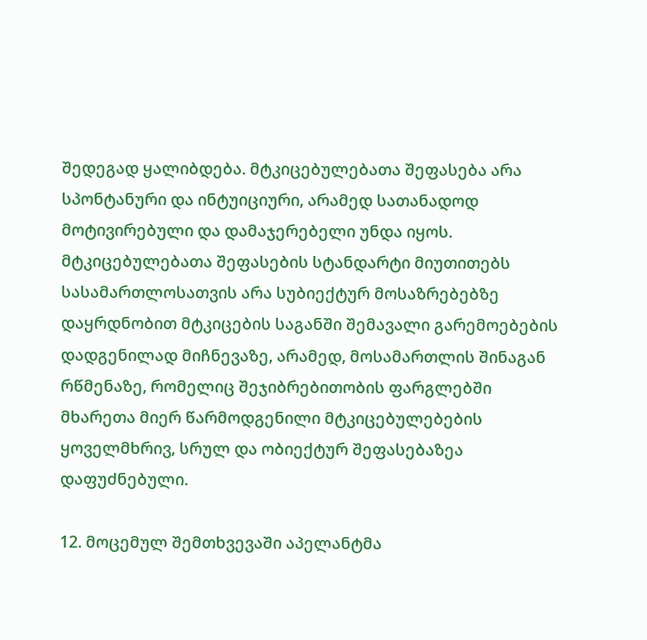შედეგად ყალიბდება. მტკიცებულებათა შეფასება არა სპონტანური და ინტუიციური, არამედ სათანადოდ მოტივირებული და დამაჯერებელი უნდა იყოს. მტკიცებულებათა შეფასების სტანდარტი მიუთითებს სასამართლოსათვის არა სუბიექტურ მოსაზრებებზე დაყრდნობით მტკიცების საგანში შემავალი გარემოებების დადგენილად მიჩნევაზე, არამედ, მოსამართლის შინაგან რწმენაზე, რომელიც შეჯიბრებითობის ფარგლებში მხარეთა მიერ წარმოდგენილი მტკიცებულებების ყოველმხრივ, სრულ და ობიექტურ შეფასებაზეა დაფუძნებული.

12. მოცემულ შემთხვევაში აპელანტმა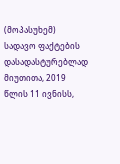(მოპასუხემ) სადავო ფაქტების დასადასტურებლად მიუთითა, 2019 წლის 11 ივნისს,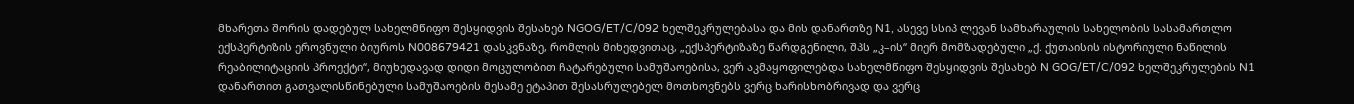მხარეთა შორის დადებულ სახელმწიფო შესყიდვის შესახებ NGOG/ET/C/092 ხელშეკრულებასა და მის დანართზე N1, ასევე სსიპ ლევან სამხარაულის სახელობის სასამართლო ექსპერტიზის ეროვნული ბიუროს N008679421 დასკვნაზე, რომლის მიხედვითაც, „ექსპერტიზაზე წარდგენილი, შპს „კ–ის“ მიერ მომზადებული „ქ. ქუთაისის ისტორიული ნაწილის რეაბილიტაციის პროექტი“, მიუხედავად დიდი მოცულობით ჩატარებული სამუშაოებისა, ვერ აკმაყოფილებდა სახელმწიფო შესყიდვის შესახებ N GOG/ET/C/092 ხელშეკრულების N1 დანართით გათვალისწინებული სამუშაოების მესამე ეტაპით შესასრულებელ მოთხოვნებს ვერც ხარისხობრივად და ვერც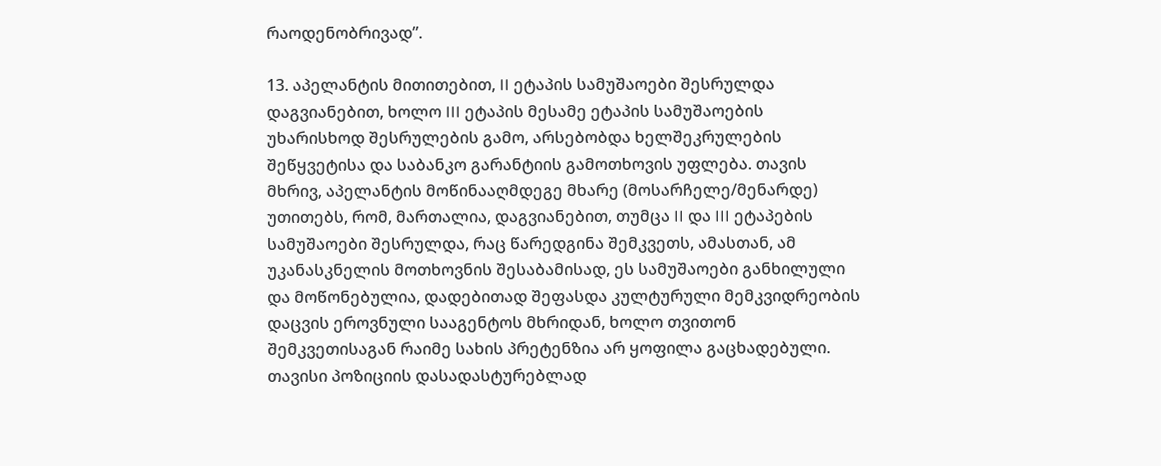რაოდენობრივად”.

13. აპელანტის მითითებით, II ეტაპის სამუშაოები შესრულდა დაგვიანებით, ხოლო III ეტაპის მესამე ეტაპის სამუშაოების უხარისხოდ შესრულების გამო, არსებობდა ხელშეკრულების შეწყვეტისა და საბანკო გარანტიის გამოთხოვის უფლება. თავის მხრივ, აპელანტის მოწინააღმდეგე მხარე (მოსარჩელე/მენარდე) უთითებს, რომ, მართალია, დაგვიანებით, თუმცა II და III ეტაპების სამუშაოები შესრულდა, რაც წარედგინა შემკვეთს, ამასთან, ამ უკანასკნელის მოთხოვნის შესაბამისად, ეს სამუშაოები განხილული და მოწონებულია, დადებითად შეფასდა კულტურული მემკვიდრეობის დაცვის ეროვნული სააგენტოს მხრიდან, ხოლო თვითონ შემკვეთისაგან რაიმე სახის პრეტენზია არ ყოფილა გაცხადებული. თავისი პოზიციის დასადასტურებლად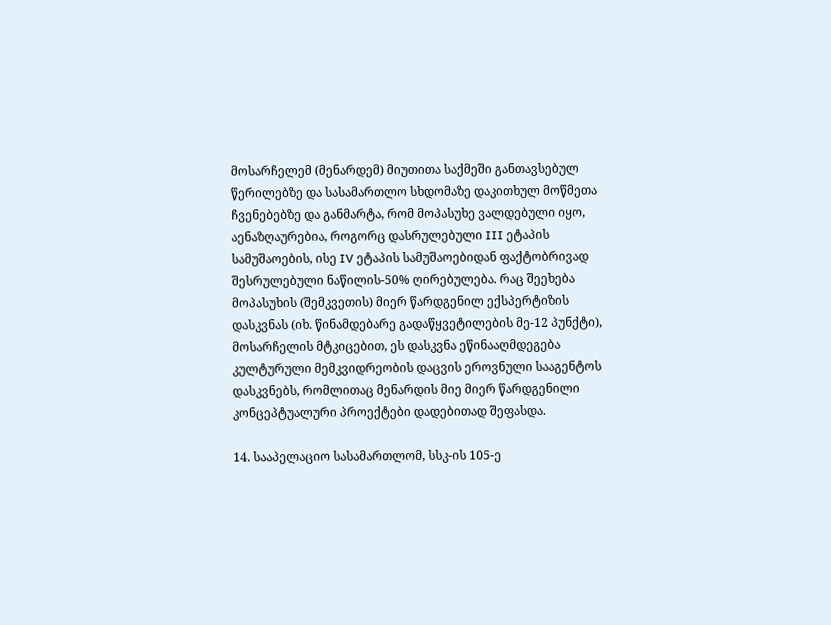მოსარჩელემ (მენარდემ) მიუთითა საქმეში განთავსებულ წერილებზე და სასამართლო სხდომაზე დაკითხულ მოწმეთა ჩვენებებზე და განმარტა, რომ მოპასუხე ვალდებული იყო, აენაზღაურებია, როგორც დასრულებული III ეტაპის სამუშაოების, ისე IV ეტაპის სამუშაოებიდან ფაქტობრივად შესრულებული ნაწილის-50% ღირებულება. რაც შეეხება მოპასუხის (შემკვეთის) მიერ წარდგენილ ექსპერტიზის დასკვნას (იხ. წინამდებარე გადაწყვეტილების მე-12 პუნქტი), მოსარჩელის მტკიცებით, ეს დასკვნა ეწინააღმდეგება კულტურული მემკვიდრეობის დაცვის ეროვნული სააგენტოს დასკვნებს, რომლითაც მენარდის მიე მიერ წარდგენილი კონცეპტუალური პროექტები დადებითად შეფასდა.

14. სააპელაციო სასამართლომ, სსკ-ის 105-ე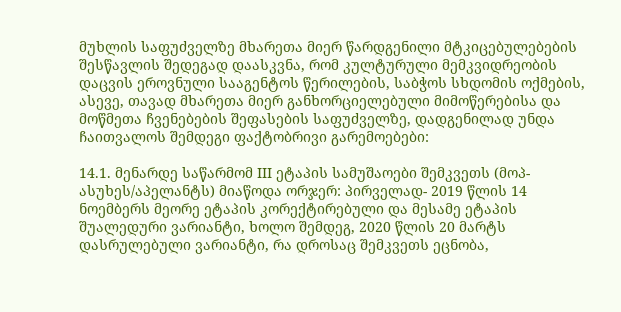მუხლის საფუძველზე მხარეთა მიერ წარდგენილი მტკიცებულებების შესწავლის შედეგად დაასკვნა, რომ კულტურული მემკვიდრეობის დაცვის ეროვნული სააგენტოს წერილების, საბჭოს სხდომის ოქმების, ასევე, თავად მხარეთა მიერ განხორციელებული მიმოწერებისა და მოწმეთა ჩვენებების შეფასების საფუძველზე, დადგენილად უნდა ჩაითვალოს შემდეგი ფაქტობრივი გარემოებები:

14.1. მენარდე საწარმომ III ეტაპის სამუშაოები შემკვეთს (მოპ-ასუხეს/აპელანტს) მიაწოდა ორჯერ: პირველად- 2019 წლის 14 ნოემბერს მეორე ეტაპის კორექტირებული და მესამე ეტაპის შუალედური ვარიანტი, ხოლო შემდეგ, 2020 წლის 20 მარტს დასრულებული ვარიანტი, რა დროსაც შემკვეთს ეცნობა,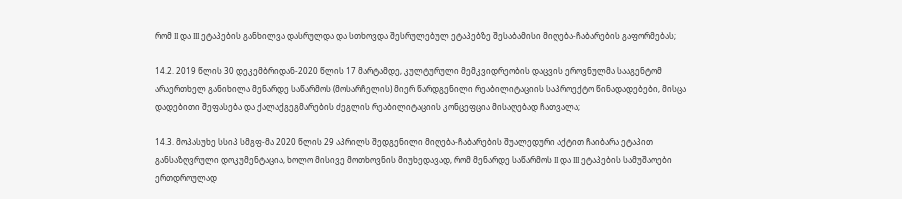რომ II და III ეტაპების განხილვა დასრულდა და სთხოვდა შესრულებულ ეტაპებზე შესაბამისი მიღება-ჩაბარების გაფორმებას;

14.2. 2019 წლის 30 დეკემბრიდან-2020 წლის 17 მარტამდე, კულტურული მემკვიდრეობის დაცვის ეროვნულმა სააგენტომ არაერთხელ განიხილა მენარდე საწარმოს (მოსარჩელის) მიერ წარდგენილი რეაბილიტაციის საპროექტო წინადადებები, მისცა დადებითი შეფასება და ქალაქგეგმარების ძეგლის რეაბილიტაციის კონცეფცია მისაღებად ჩათვალა;

14.3. მოპასუხე სსიპ სმგფ-მა 2020 წლის 29 აპრილს შედგენილი მიღება-ჩაბარების შუალედური აქტით ჩაიბარა ეტაპით განსაზღვრული დოკუმენტაცია, ხოლო მისივე მოთხოვნის მიუხედავად, რომ მენარდე საწარმოს II და III ეტაპების სამუშაოები ერთდროულად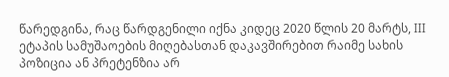წარედგინა, რაც წარდგენილი იქნა კიდეც 2020 წლის 20 მარტს, III ეტაპის სამუშაოების მიღებასთან დაკავშირებით რაიმე სახის პოზიცია ან პრეტენზია არ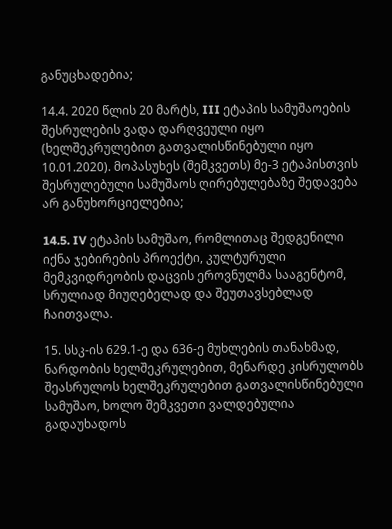განუცხადებია;

14.4. 2020 წლის 20 მარტს, III ეტაპის სამუშაოების შესრულების ვადა დარღვეული იყო (ხელშეკრულებით გათვალისწინებული იყო 10.01.2020). მოპასუხეს (შემკვეთს) მე-3 ეტაპისთვის შესრულებული სამუშაოს ღირებულებაზე შედავება არ განუხორციელებია;

14.5. IV ეტაპის სამუშაო, რომლითაც შედგენილი იქნა ჯებირების პროექტი, კულტურული მემკვიდრეობის დაცვის ეროვნულმა სააგენტომ, სრულიად მიუღებელად და შეუთავსებლად ჩაითვალა.

15. სსკ-ის 629.1-ე და 636-ე მუხლების თანახმად, ნარდობის ხელშეკრულებით, მენარდე კისრულობს შეასრულოს ხელშეკრულებით გათვალისწინებული სამუშაო, ხოლო შემკვეთი ვალდებულია გადაუხადოს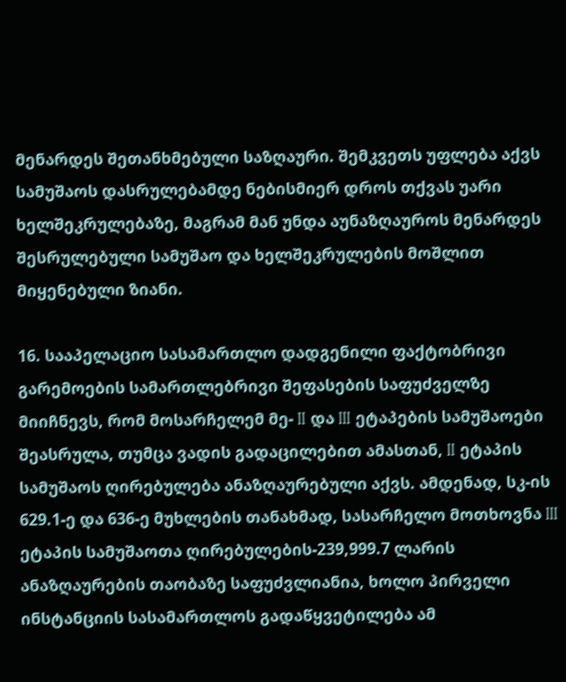მენარდეს შეთანხმებული საზღაური. შემკვეთს უფლება აქვს სამუშაოს დასრულებამდე ნებისმიერ დროს თქვას უარი ხელშეკრულებაზე, მაგრამ მან უნდა აუნაზღაუროს მენარდეს შესრულებული სამუშაო და ხელშეკრულების მოშლით მიყენებული ზიანი.

16. სააპელაციო სასამართლო დადგენილი ფაქტობრივი გარემოების სამართლებრივი შეფასების საფუძველზე მიიჩნევს, რომ მოსარჩელემ მე- II და III ეტაპების სამუშაოები შეასრულა, თუმცა ვადის გადაცილებით ამასთან, II ეტაპის სამუშაოს ღირებულება ანაზღაურებული აქვს. ამდენად, სკ-ის 629.1-ე და 636-ე მუხლების თანახმად, სასარჩელო მოთხოვნა III ეტაპის სამუშაოთა ღირებულების-239,999.7 ლარის ანაზღაურების თაობაზე საფუძვლიანია, ხოლო პირველი ინსტანციის სასამართლოს გადაწყვეტილება ამ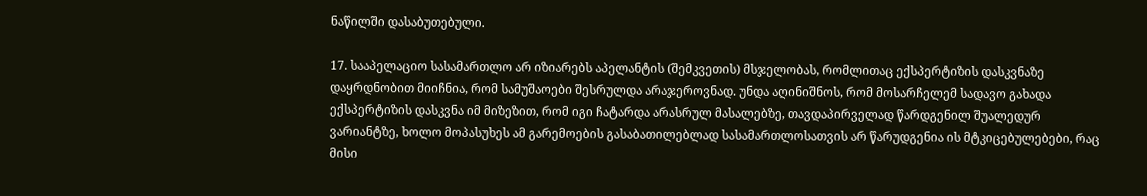ნაწილში დასაბუთებული.

17. სააპელაციო სასამართლო არ იზიარებს აპელანტის (შემკვეთის) მსჯელობას, რომლითაც ექსპერტიზის დასკვნაზე დაყრდნობით მიიჩნია, რომ სამუშაოები შესრულდა არაჯეროვნად. უნდა აღინიშნოს, რომ მოსარჩელემ სადავო გახადა ექსპერტიზის დასკვნა იმ მიზეზით, რომ იგი ჩატარდა არასრულ მასალებზე, თავდაპირველად წარდგენილ შუალედურ ვარიანტზე, ხოლო მოპასუხეს ამ გარემოების გასაბათილებლად სასამართლოსათვის არ წარუდგენია ის მტკიცებულებები, რაც მისი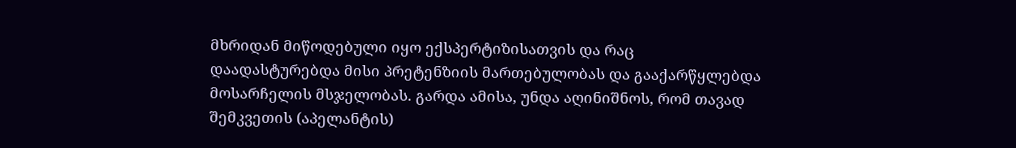მხრიდან მიწოდებული იყო ექსპერტიზისათვის და რაც დაადასტურებდა მისი პრეტენზიის მართებულობას და გააქარწყლებდა მოსარჩელის მსჯელობას. გარდა ამისა, უნდა აღინიშნოს, რომ თავად შემკვეთის (აპელანტის)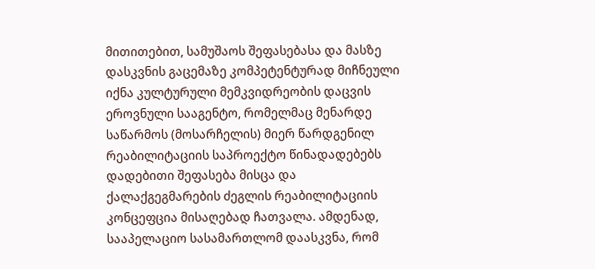მითითებით, სამუშაოს შეფასებასა და მასზე დასკვნის გაცემაზე კომპეტენტურად მიჩნეული იქნა კულტურული მემკვიდრეობის დაცვის ეროვნული სააგენტო, რომელმაც მენარდე საწარმოს (მოსარჩელის) მიერ წარდგენილ რეაბილიტაციის საპროექტო წინადადებებს დადებითი შეფასება მისცა და ქალაქგეგმარების ძეგლის რეაბილიტაციის კონცეფცია მისაღებად ჩათვალა. ამდენად, სააპელაციო სასამართლომ დაასკვნა, რომ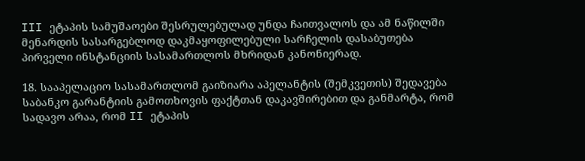III ეტაპის სამუშაოები შესრულებულად უნდა ჩაითვალოს და ამ ნაწილში მენარდის სასარგებლოდ დაკმაყოფილებული სარჩელის დასაბუთება პირველი ინსტანციის სასამართლოს მხრიდან კანონიერად.

18. სააპელაციო სასამართლომ გაიზიარა აპელანტის (შემკვეთის) შედავება საბანკო გარანტიის გამოთხოვის ფაქტთან დაკავშირებით და განმარტა, რომ სადავო არაა, რომ II ეტაპის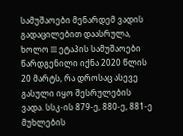სამუშაოები მენარდემ ვადის გადაცილებით დაასრულა, ხოლო III ეტაპის სამუშაოები წარდგენილი იქნა 2020 წლის 20 მარტს, რა დროსაც ასევე გასული იყო შესრულების ვადა. სსკ-ის 879-ე, 880-ე, 881-ე მუხლების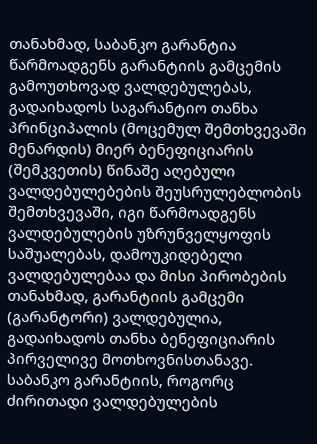თანახმად, საბანკო გარანტია წარმოადგენს გარანტიის გამცემის გამოუთხოვად ვალდებულებას, გადაიხადოს საგარანტიო თანხა პრინციპალის (მოცემულ შემთხვევაში მენარდის) მიერ ბენეფიციარის (შემკვეთის) წინაშე აღებული ვალდებულებების შეუსრულებლობის შემთხვევაში, იგი წარმოადგენს ვალდებულების უზრუნველყოფის საშუალებას, დამოუკიდებელი ვალდებულებაა და მისი პირობების თანახმად, გარანტიის გამცემი (გარანტორი) ვალდებულია, გადაიხადოს თანხა ბენეფიციარის პირველივე მოთხოვნისთანავე. საბანკო გარანტიის, როგორც ძირითადი ვალდებულების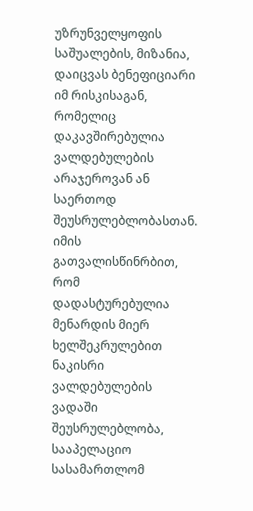უზრუნველყოფის საშუალების, მიზანია, დაიცვას ბენეფიციარი იმ რისკისაგან, რომელიც დაკავშირებულია ვალდებულების არაჯეროვან ან საერთოდ შეუსრულებლობასთან. იმის გათვალისწინრბით, რომ დადასტურებულია მენარდის მიერ ხელშეკრულებით ნაკისრი ვალდებულების ვადაში შეუსრულებლობა, სააპელაციო სასამართლომ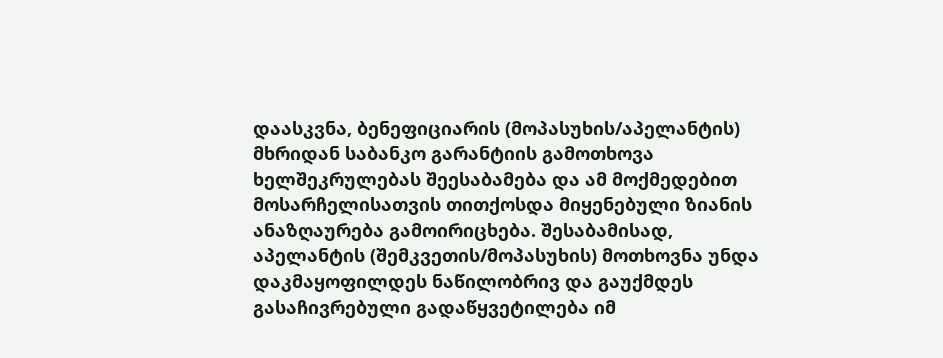დაასკვნა, ბენეფიციარის (მოპასუხის/აპელანტის) მხრიდან საბანკო გარანტიის გამოთხოვა ხელშეკრულებას შეესაბამება და ამ მოქმედებით მოსარჩელისათვის თითქოსდა მიყენებული ზიანის ანაზღაურება გამოირიცხება. შესაბამისად, აპელანტის (შემკვეთის/მოპასუხის) მოთხოვნა უნდა დაკმაყოფილდეს ნაწილობრივ და გაუქმდეს გასაჩივრებული გადაწყვეტილება იმ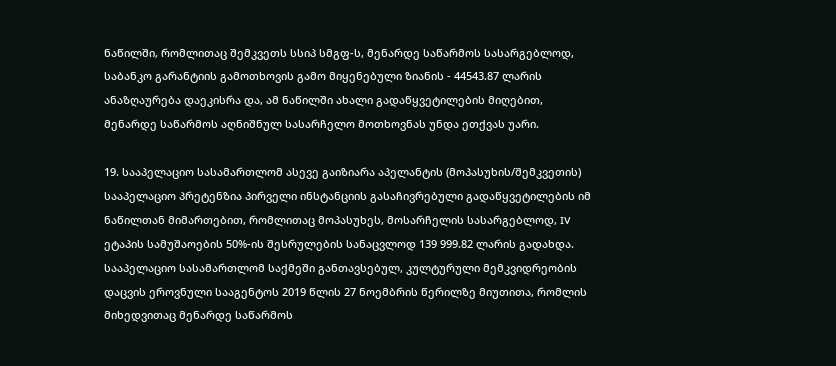ნაწილში, რომლითაც შემკვეთს სსიპ სმგფ-ს, მენარდე საწარმოს სასარგებლოდ, საბანკო გარანტიის გამოთხოვის გამო მიყენებული ზიანის - 44543.87 ლარის ანაზღაურება დაეკისრა და, ამ ნაწილში ახალი გადაწყვეტილების მიღებით, მენარდე საწარმოს აღნიშნულ სასარჩელო მოთხოვნას უნდა ეთქვას უარი.

19. სააპელაციო სასამართლომ ასევე გაიზიარა აპელანტის (მოპასუხის/შემკვეთის) სააპელაციო პრეტენზია პირველი ინსტანციის გასაჩივრებული გადაწყვეტილების იმ ნაწილთან მიმართებით, რომლითაც მოპასუხეს, მოსარჩელის სასარგებლოდ, IV ეტაპის სამუშაოების 50%-ის შესრულების სანაცვლოდ 139 999.82 ლარის გადახდა. სააპელაციო სასამართლომ საქმეში განთავსებულ, კულტურული მემკვიდრეობის დაცვის ეროვნული სააგენტოს 2019 წლის 27 ნოემბრის წერილზე მიუთითა, რომლის მიხედვითაც მენარდე საწარმოს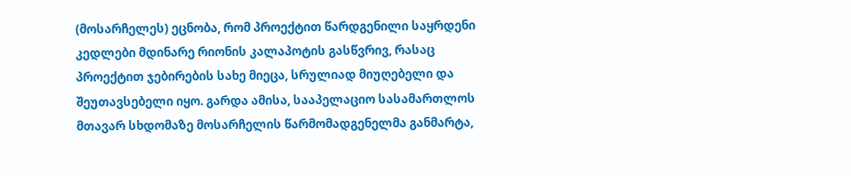(მოსარჩელეს) ეცნობა, რომ პროექტით წარდგენილი საყრდენი კედლები მდინარე რიონის კალაპოტის გასწვრივ, რასაც პროექტით ჯებირების სახე მიეცა, სრულიად მიუღებელი და შეუთავსებელი იყო. გარდა ამისა, სააპელაციო სასამართლოს მთავარ სხდომაზე მოსარჩელის წარმომადგენელმა განმარტა,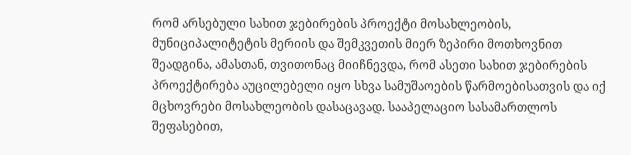რომ არსებული სახით ჯებირების პროექტი მოსახლეობის, მუნიციპალიტეტის მერიის და შემკვეთის მიერ ზეპირი მოთხოვნით შეადგინა, ამასთან, თვითონაც მიიჩნევდა, რომ ასეთი სახით ჯებირების პროექტირება აუცილებელი იყო სხვა სამუშაოების წარმოებისათვის და იქ მცხოვრები მოსახლეობის დასაცავად. სააპელაციო სასამართლოს შეფასებით,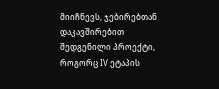მიიჩნევს, ჯებირებთან დაკავშირებით შედგენილი პროექტი, როგორც IV ეტაპის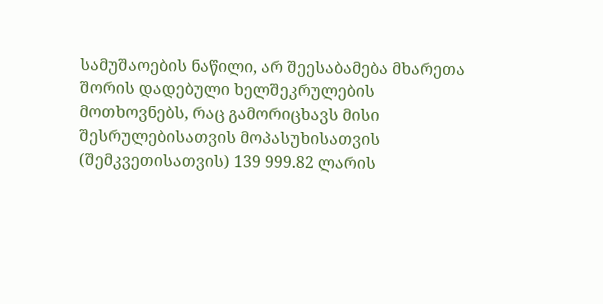სამუშაოების ნაწილი, არ შეესაბამება მხარეთა შორის დადებული ხელშეკრულების მოთხოვნებს, რაც გამორიცხავს მისი შესრულებისათვის მოპასუხისათვის (შემკვეთისათვის) 139 999.82 ლარის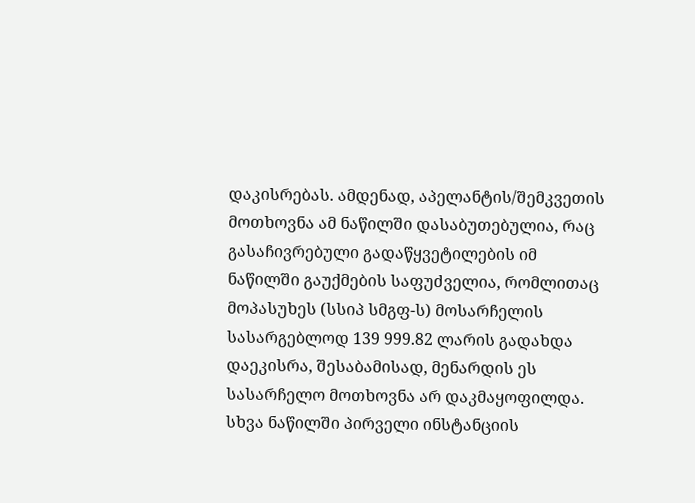დაკისრებას. ამდენად, აპელანტის/შემკვეთის მოთხოვნა ამ ნაწილში დასაბუთებულია, რაც გასაჩივრებული გადაწყვეტილების იმ ნაწილში გაუქმების საფუძველია, რომლითაც მოპასუხეს (სსიპ სმგფ-ს) მოსარჩელის სასარგებლოდ 139 999.82 ლარის გადახდა დაეკისრა, შესაბამისად, მენარდის ეს სასარჩელო მოთხოვნა არ დაკმაყოფილდა. სხვა ნაწილში პირველი ინსტანციის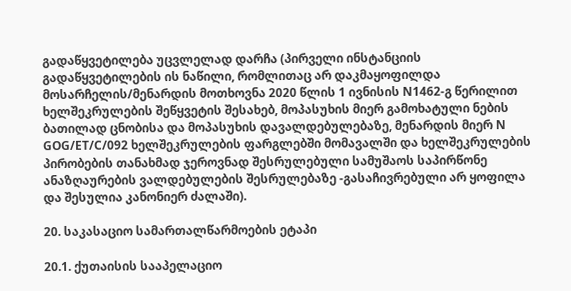გადაწყვეტილება უცვლელად დარჩა (პირველი ინსტანციის გადაწყვეტილების ის ნაწილი, რომლითაც არ დაკმაყოფილდა მოსარჩელის/მენარდის მოთხოვნა 2020 წლის 1 ივნისის N1462-გ წერილით ხელშეკრულების შეწყვეტის შესახებ, მოპასუხის მიერ გამოხატული ნების ბათილად ცნობისა და მოპასუხის დავალდებულებაზე, მენარდის მიერ N GOG/ET/C/092 ხელშეკრულების ფარგლებში მომავალში და ხელშეკრულების პირობების თანახმად ჯეროვნად შესრულებული სამუშაოს საპირწონე ანაზღაურების ვალდებულების შესრულებაზე -გასაჩივრებული არ ყოფილა და შესულია კანონიერ ძალაში).

20. საკასაციო სამართალწარმოების ეტაპი

20.1. ქუთაისის სააპელაციო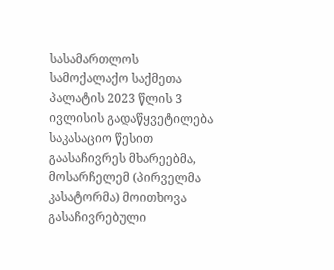სასამართლოს სამოქალაქო საქმეთა პალატის 2023 წლის 3 ივლისის გადაწყვეტილება საკასაციო წესით გაასაჩივრეს მხარეებმა, მოსარჩელემ (პირველმა კასატორმა) მოითხოვა გასაჩივრებული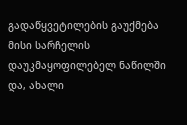გადაწყვეტილების გაუქმება მისი სარჩელის დაუკმაყოფილებელ ნაწილში და, ახალი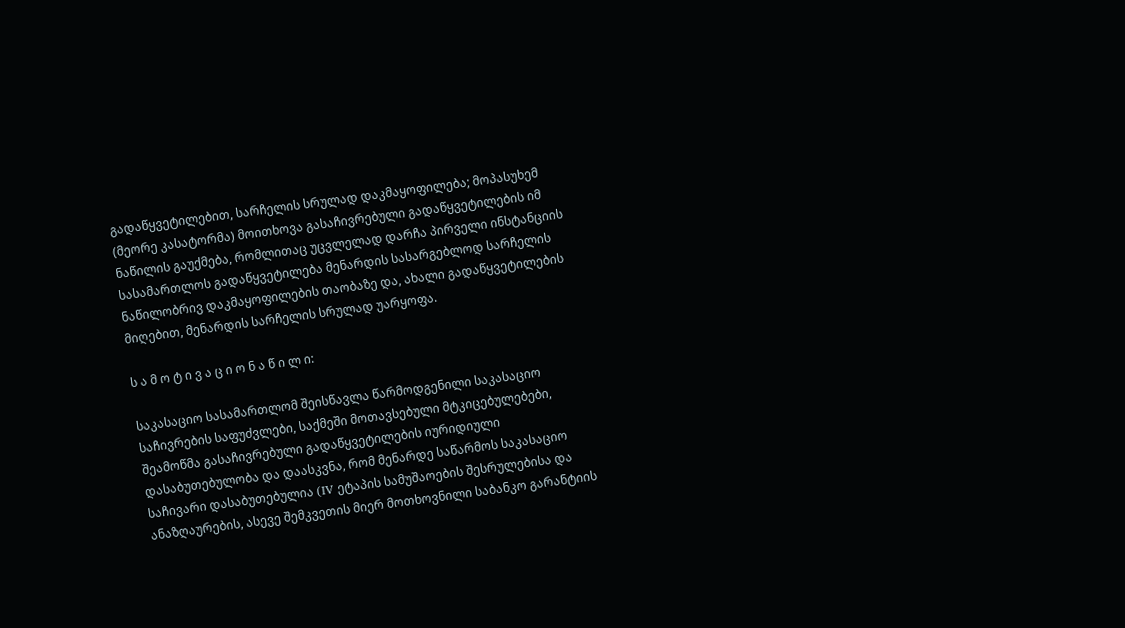გადაწყვეტილებით, სარჩელის სრულად დაკმაყოფილება; მოპასუხემ (მეორე კასატორმა) მოითხოვა გასაჩივრებული გადაწყვეტილების იმ ნაწილის გაუქმება, რომლითაც უცვლელად დარჩა პირველი ინსტანციის სასამართლოს გადაწყვეტილება მენარდის სასარგებლოდ სარჩელის ნაწილობრივ დაკმაყოფილების თაობაზე და, ახალი გადაწყვეტილების მიღებით, მენარდის სარჩელის სრულად უარყოფა.

ს ა მ ო ტ ი ვ ა ც ი ო ნ ა წ ი ლ ი:

საკასაციო სასამართლომ შეისწავლა წარმოდგენილი საკასაციო საჩივრების საფუძვლები, საქმეში მოთავსებული მტკიცებულებები, შეამოწმა გასაჩივრებული გადაწყვეტილების იურიდიული დასაბუთებულობა და დაასკვნა, რომ მენარდე საწარმოს საკასაციო საჩივარი დასაბუთებულია (IV ეტაპის სამუშაოების შესრულებისა და ანაზღაურების, ასევე შემკვეთის მიერ მოთხოვნილი საბანკო გარანტიის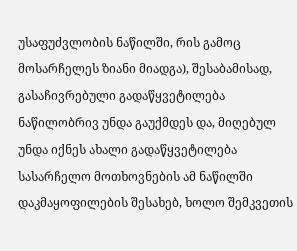უსაფუძვლობის ნაწილში, რის გამოც მოსარჩელეს ზიანი მიადგა), შესაბამისად, გასაჩივრებული გადაწყვეტილება ნაწილობრივ უნდა გაუქმდეს და, მიღებულ უნდა იქნეს ახალი გადაწყვეტილება სასარჩელო მოთხოვნების ამ ნაწილში დაკმაყოფილების შესახებ, ხოლო შემკვეთის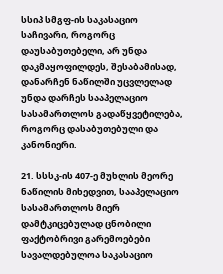სსიპ სმგფ-ის საკასაციო საჩივარი, როგორც დაუსაბუთებელი, არ უნდა დაკმაყოფილდეს, შესაბამისად, დანარჩენ ნაწილში უცვლელად უნდა დარჩეს სააპელაციო სასამართლოს გადაწყვეტილება, როგორც დასაბუთებული და კანონიერი.

21. სსსკ-ის 407-ე მუხლის მეორე ნაწილის მიხედვით, სააპელაციო სასამართლოს მიერ დამტკიცებულად ცნობილი ფაქტობრივი გარემოებები სავალდებულოა საკასაციო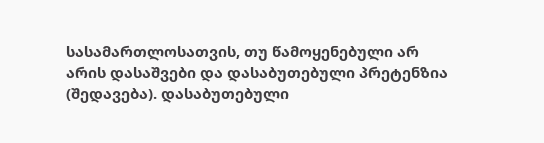სასამართლოსათვის, თუ წამოყენებული არ არის დასაშვები და დასაბუთებული პრეტენზია (შედავება). დასაბუთებული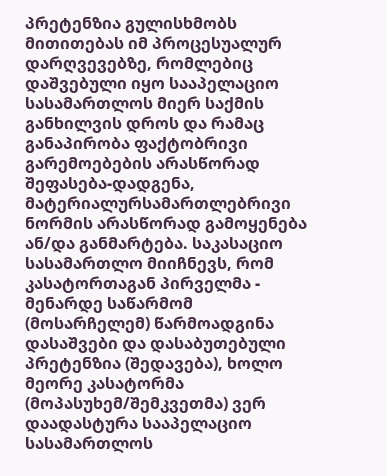პრეტენზია გულისხმობს მითითებას იმ პროცესუალურ დარღვევებზე, რომლებიც დაშვებული იყო სააპელაციო სასამართლოს მიერ საქმის განხილვის დროს და რამაც განაპირობა ფაქტობრივი გარემოებების არასწორად შეფასება-დადგენა, მატერიალურსამართლებრივი ნორმის არასწორად გამოყენება ან/და განმარტება. საკასაციო სასამართლო მიიჩნევს, რომ კასატორთაგან პირველმა - მენარდე საწარმომ (მოსარჩელემ) წარმოადგინა დასაშვები და დასაბუთებული პრეტენზია (შედავება), ხოლო მეორე კასატორმა (მოპასუხემ/შემკვეთმა) ვერ დაადასტურა სააპელაციო სასამართლოს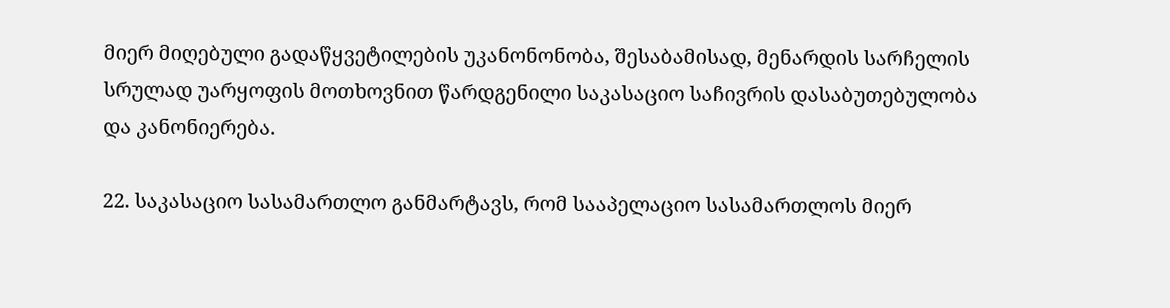მიერ მიღებული გადაწყვეტილების უკანონონობა, შესაბამისად, მენარდის სარჩელის სრულად უარყოფის მოთხოვნით წარდგენილი საკასაციო საჩივრის დასაბუთებულობა და კანონიერება.

22. საკასაციო სასამართლო განმარტავს, რომ სააპელაციო სასამართლოს მიერ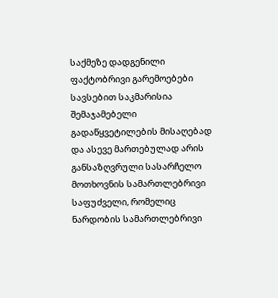საქმეზე დადგენილი ფაქტობრივი გარემოებები სავსებით საკმარისია შემაჯამებელი გადაწყვეტილების მისაღებად და ასევე მართებულად არის განსაზღვრული სასარჩელო მოთხოვნის სამართლებრივი საფუძველი, რომელიც ნარდობის სამართლებრივი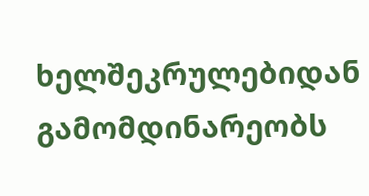ხელშეკრულებიდან გამომდინარეობს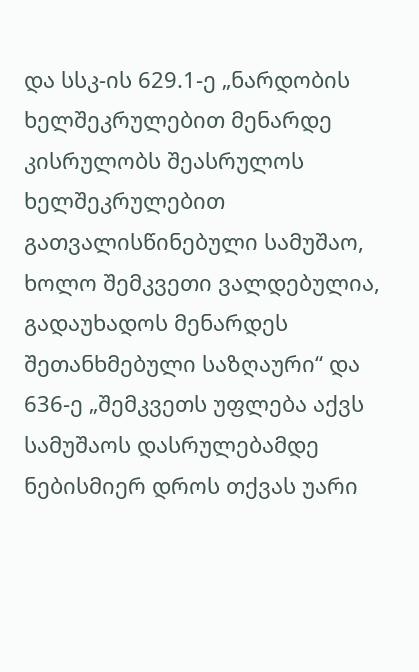და სსკ-ის 629.1-ე „ნარდობის ხელშეკრულებით მენარდე კისრულობს შეასრულოს ხელშეკრულებით გათვალისწინებული სამუშაო, ხოლო შემკვეთი ვალდებულია, გადაუხადოს მენარდეს შეთანხმებული საზღაური“ და 636-ე „შემკვეთს უფლება აქვს სამუშაოს დასრულებამდე ნებისმიერ დროს თქვას უარი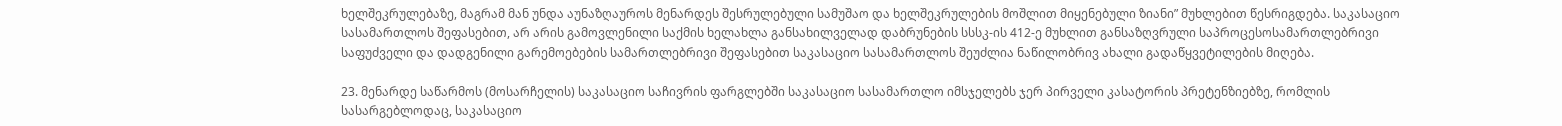ხელშეკრულებაზე, მაგრამ მან უნდა აუნაზღაუროს მენარდეს შესრულებული სამუშაო და ხელშეკრულების მოშლით მიყენებული ზიანი” მუხლებით წესრიგდება. საკასაციო სასამართლოს შეფასებით, არ არის გამოვლენილი საქმის ხელახლა განსახილველად დაბრუნების სსსკ-ის 412-ე მუხლით განსაზღვრული საპროცესოსამართლებრივი საფუძველი და დადგენილი გარემოებების სამართლებრივი შეფასებით საკასაციო სასამართლოს შეუძლია ნაწილობრივ ახალი გადაწყვეტილების მიღება.

23. მენარდე საწარმოს (მოსარჩელის) საკასაციო საჩივრის ფარგლებში საკასაციო სასამართლო იმსჯელებს ჯერ პირველი კასატორის პრეტენზიებზე, რომლის სასარგებლოდაც, საკასაციო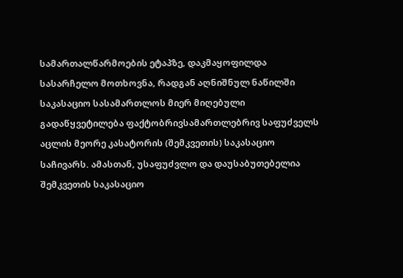სამართალწარმოების ეტაპზე, დაკმაყოფილდა სასარჩელო მოთხოვნა, რადგან აღნიშნულ ნაწილში საკასაციო სასამართლოს მიერ მიღებული გადაწყვეტილება ფაქტობრივსამართლებრივ საფუძველს აცლის მეორე კასატორის (შემკვეთის) საკასაციო საჩივარს. ამასთან, უსაფუძვლო და დაუსაბუთებელია შემკვეთის საკასაციო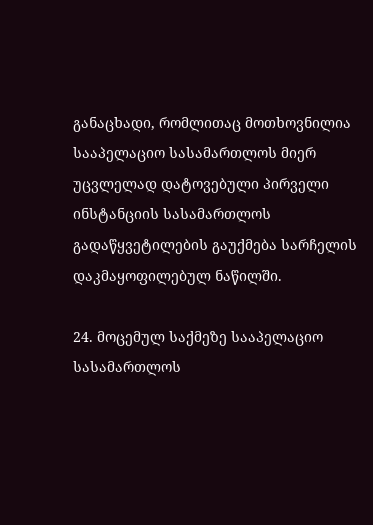განაცხადი, რომლითაც მოთხოვნილია სააპელაციო სასამართლოს მიერ უცვლელად დატოვებული პირველი ინსტანციის სასამართლოს გადაწყვეტილების გაუქმება სარჩელის დაკმაყოფილებულ ნაწილში.

24. მოცემულ საქმეზე სააპელაციო სასამართლოს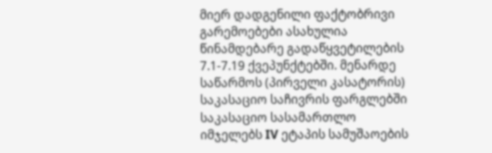მიერ დადგენილი ფაქტობრივი გარემოებები ასახულია წინამდებარე გადაწყვეტილების 7.1-7.19 ქვეპუნქტებში. მენარდე საწარმოს (პირველი კასატორის) საკასაციო საჩივრის ფარგლებში საკასაციო სასამართლო იმჯელებს IV ეტაპის სამუშაოების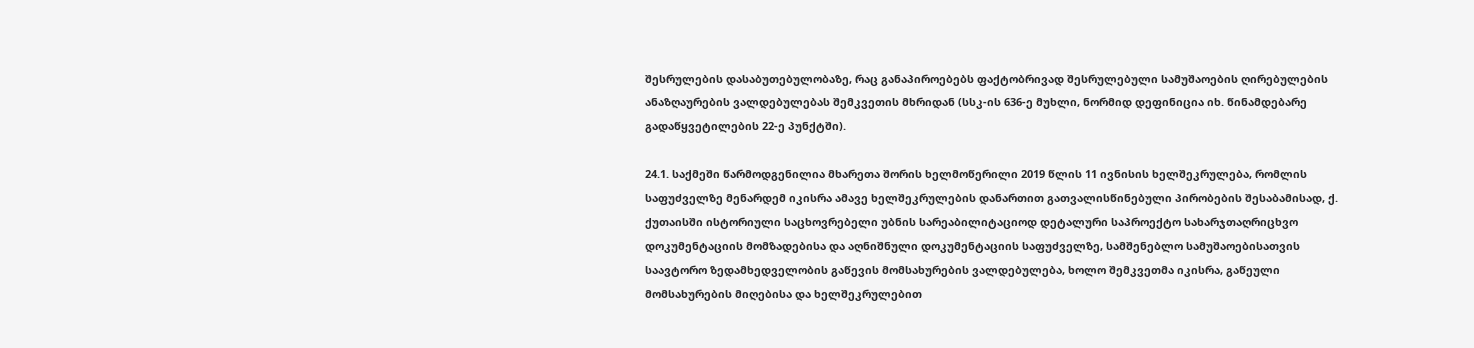შესრულების დასაბუთებულობაზე, რაც განაპიროებებს ფაქტობრივად შესრულებული სამუშაოების ღირებულების ანაზღაურების ვალდებულებას შემკვეთის მხრიდან (სსკ-ის 636-ე მუხლი, ნორმიდ დეფინიცია იხ. წინამდებარე გადაწყვეტილების 22-ე პუნქტში).

24.1. საქმეში წარმოდგენილია მხარეთა შორის ხელმოწერილი 2019 წლის 11 ივნისის ხელშეკრულება, რომლის საფუძველზე მენარდემ იკისრა ამავე ხელშეკრულების დანართით გათვალისწინებული პირობების შესაბამისად, ქ. ქუთაისში ისტორიული საცხოვრებელი უბნის სარეაბილიტაციოდ დეტალური საპროექტო სახარჯთაღრიცხვო დოკუმენტაციის მომზადებისა და აღნიშნული დოკუმენტაციის საფუძველზე, სამშენებლო სამუშაოებისათვის საავტორო ზედამხედველობის გაწევის მომსახურების ვალდებულება, ხოლო შემკვეთმა იკისრა, გაწეული მომსახურების მიღებისა და ხელშეკრულებით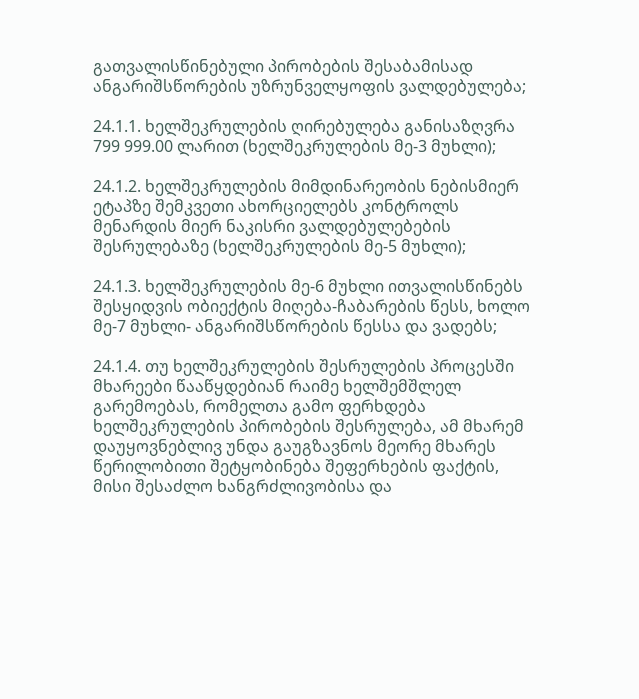გათვალისწინებული პირობების შესაბამისად ანგარიშსწორების უზრუნველყოფის ვალდებულება;

24.1.1. ხელშეკრულების ღირებულება განისაზღვრა 799 999.00 ლარით (ხელშეკრულების მე-3 მუხლი);

24.1.2. ხელშეკრულების მიმდინარეობის ნებისმიერ ეტაპზე შემკვეთი ახორციელებს კონტროლს მენარდის მიერ ნაკისრი ვალდებულებების შესრულებაზე (ხელშეკრულების მე-5 მუხლი);

24.1.3. ხელშეკრულების მე-6 მუხლი ითვალისწინებს შესყიდვის ობიექტის მიღება-ჩაბარების წესს, ხოლო მე-7 მუხლი- ანგარიშსწორების წესსა და ვადებს;

24.1.4. თუ ხელშეკრულების შესრულების პროცესში მხარეები წააწყდებიან რაიმე ხელშემშლელ გარემოებას, რომელთა გამო ფერხდება ხელშეკრულების პირობების შესრულება, ამ მხარემ დაუყოვნებლივ უნდა გაუგზავნოს მეორე მხარეს წერილობითი შეტყობინება შეფერხების ფაქტის, მისი შესაძლო ხანგრძლივობისა და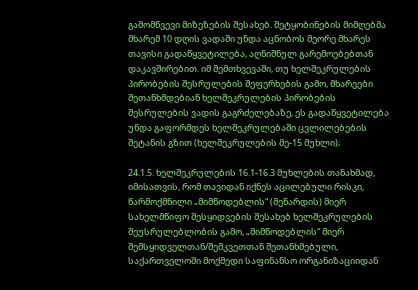გამომწვევი მიზეზების შესახებ. შეტყობინების მიმღებმა მხარემ 10 დღის ვადაში უნდა აცნობოს მეორე მხარეს თავისი გადაწყვეტილება, აღნიშნულ გარემოებებთან დაკავშირებით. იმ შემთხვევაში, თუ ხელშეკრულების პირობების შესრულების შეფერხების გამო, მხარეები შეთანხმდებიან ხელშეკრულების პირობების შესრულების ვადის გაგრძელებაზე, ეს გადაწყვეტილება უნდა გაფორმდეს ხელშეკრულებაში ცვლილებების შეტანის გზით (ხელშეკრულების მე-15 მუხლი);

24.1.5. ხელშეკრულების 16.1-16.3 მუხლების თანახმად, იმისათვის, რომ თავიდან იქნეს აცილებული რისკი, წარმოქმნილი „მიმწოდებლის“ (მენარდის) მიერ სახელმწიფო შესყიდვების შესახებ ხელშეკრულების შეუსრულებლობის გამო, „მიმწოდებლის“ მიერ შემსყიდველთან/შემკვეთთან შეთანხმებული, საქართველოში მოქმედი საფინანსო ორგანიზაციიდან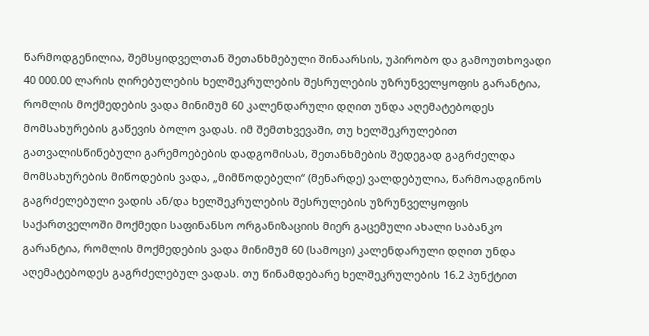წარმოდგენილია, შემსყიდველთან შეთანხმებული შინაარსის, უპირობო და გამოუთხოვადი 40 000.00 ლარის ღირებულების ხელშეკრულების შესრულების უზრუნველყოფის გარანტია, რომლის მოქმედების ვადა მინიმუმ 60 კალენდარული დღით უნდა აღემატებოდეს მომსახურების გაწევის ბოლო ვადას. იმ შემთხვევაში, თუ ხელშეკრულებით გათვალისწინებული გარემოებების დადგომისას, შეთანხმების შედეგად გაგრძელდა მომსახურების მიწოდების ვადა, „მიმწოდებელი“ (მენარდე) ვალდებულია, წარმოადგინოს გაგრძელებული ვადის ან/და ხელშეკრულების შესრულების უზრუნველყოფის საქართველოში მოქმედი საფინანსო ორგანიზაციის მიერ გაცემული ახალი საბანკო გარანტია, რომლის მოქმედების ვადა მინიმუმ 60 (სამოცი) კალენდარული დღით უნდა აღემატებოდეს გაგრძელებულ ვადას. თუ წინამდებარე ხელშეკრულების 16.2 პუნქტით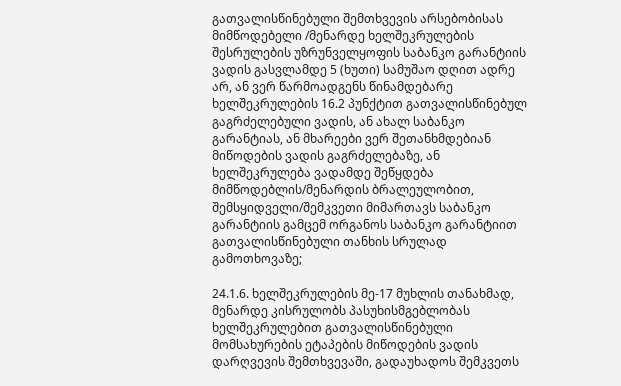გათვალისწინებული შემთხვევის არსებობისას მიმწოდებელი /მენარდე ხელშეკრულების შესრულების უზრუნველყოფის საბანკო გარანტიის ვადის გასვლამდე 5 (ხუთი) სამუშაო დღით ადრე არ, ან ვერ წარმოადგენს წინამდებარე ხელშეკრულების 16.2 პუნქტით გათვალისწინებულ გაგრძელებული ვადის, ან ახალ საბანკო გარანტიას, ან მხარეები ვერ შეთანხმდებიან მიწოდების ვადის გაგრძელებაზე, ან ხელშეკრულება ვადამდე შეწყდება მიმწოდებლის/მენარდის ბრალეულობით, შემსყიდველი/შემკვეთი მიმართავს საბანკო გარანტიის გამცემ ორგანოს საბანკო გარანტიით გათვალისწინებული თანხის სრულად გამოთხოვაზე;

24.1.6. ხელშეკრულების მე-17 მუხლის თანახმად, მენარდე კისრულობს პასუხისმგებლობას ხელშეკრულებით გათვალისწინებული მომსახურების ეტაპების მიწოდების ვადის დარღვევის შემთხვევაში, გადაუხადოს შემკვეთს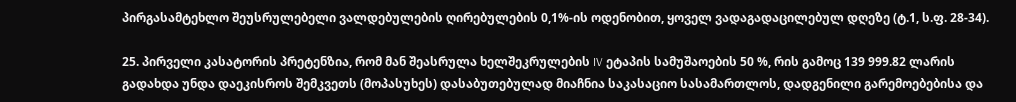პირგასამტეხლო შეუსრულებელი ვალდებულების ღირებულების 0,1%-ის ოდენობით, ყოველ ვადაგადაცილებულ დღეზე (ტ.1, ს.ფ. 28-34).

25. პირველი კასატორის პრეტენზია, რომ მან შეასრულა ხელშეკრულების IV ეტაპის სამუშაოების 50 %, რის გამოც 139 999.82 ლარის გადახდა უნდა დაეკისროს შემკვეთს (მოპასუხეს) დასაბუთებულად მიაჩნია საკასაციო სასამართლოს, დადგენილი გარემოებებისა და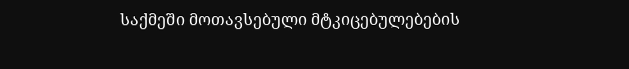საქმეში მოთავსებული მტკიცებულებების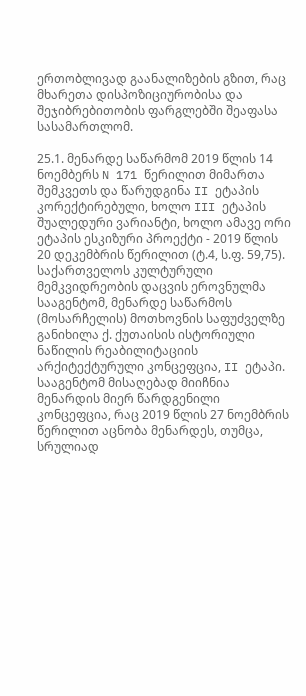ერთობლივად გაანალიზების გზით, რაც მხარეთა დისპოზიციურობისა და შეჯიბრებითობის ფარგლებში შეაფასა სასამართლომ.

25.1. მენარდე საწარმომ 2019 წლის 14 ნოემბერს N 171 წერილით მიმართა შემკვეთს და წარუდგინა II ეტაპის კორექტირებული, ხოლო III ეტაპის შუალედური ვარიანტი, ხოლო ამავე ორი ეტაპის ესკიზური პროექტი - 2019 წლის 20 დეკემბრის წერილით (ტ.4, ს.ფ. 59,75). საქართველოს კულტურული მემკვიდრეობის დაცვის ეროვნულმა სააგენტომ, მენარდე საწარმოს (მოსარჩელის) მოთხოვნის საფუძველზე განიხილა ქ. ქუთაისის ისტორიული ნაწილის რეაბილიტაციის არქიტექტურული კონცეფცია, II ეტაპი. სააგენტომ მისაღებად მიიჩნია მენარდის მიერ წარდგენილი კონცეფცია, რაც 2019 წლის 27 ნოემბრის წერილით აცნობა მენარდეს, თუმცა, სრულიად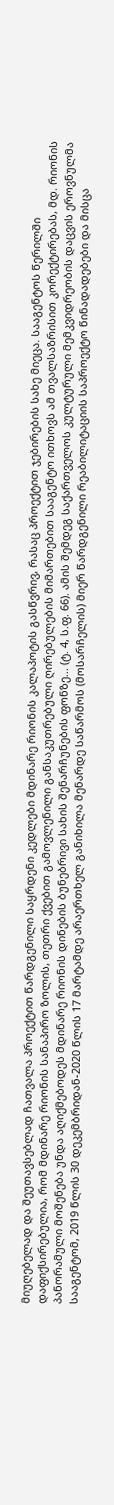მიუღებელად და შეუთავსებლად ჩათვალა პროექტით წარდგენილი საყრდენი კედლები მდინარე რიონის კალაპოტის გასწვრივ, რასაც პროექტით ჯებირების სახე მიეცა. სააგენტოს წერილში დაფიქსირებულია, რომ მდინარე რიონის სანაპირო ზოლის, თეთრი ქვებით გამოვლენილი განსაკუთრებული ღირებულების მიმართებით სააგენტო ითხოვს ამ თვალსაზრისით კორექტირებას, მდ. რიონის პანორამული მოშენება უნდა აღიქმებოდეს მდინარე რიონის დინების ბუნებრივი სახის შენარჩუნების ფონზე... (ტ. 4, ს.ფ. 66). ამის შემდეგ საქართველოს კულტურული მემკვიდრეობის დაცვის ეროვნულმა სააგენტომ, 2019 წლის 30 დეკემბრიდან-2020 წლის 17 მარტამდე არაერთხელ განიხილა მენარდე საწარმოს (მოსარჩელის) მიერ წარდგენილი რეაბილიტაციის საპროექტო წინადადებები და მისცა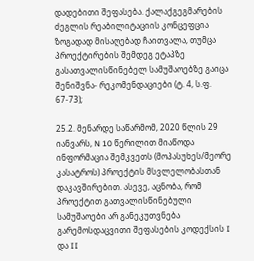დადებითი შეფასება. ქალაქგეგმარების ძეგლის რეაბილიტაციის კონცეფცია ზოგადად მისაღებად ჩაითვალა, თუმცა პროექტირების შემდეგ ეტაპზე გასათვალისწინებელ სამუშაოებზე გაიცა შენიშვნა- რეკომენდაციები (ტ. 4, ს.ფ. 67-73);

25.2. მენარდე საწარმომ, 2020 წლის 29 იანვარს, N 10 წერილით მიაწოდა ინფორმაცია შემკვეთს (მოპასუხეს/მეორე კასატროს) პროექტის მსვლელობასთან დაკავშირებით. ასევე, აცნობა, რომ პროექტით გათვალისწინებული სამუშაოები არ განეკუთვნება გარემოსდაცვითი შეფასების კოდექსის I და II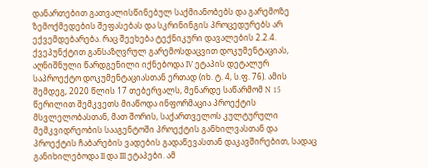დანართებით გათვალისწინებულ საქმიანობებს და გარემოზე ზემოქმედების შეფასებას და სკრინინგის პროცედურებს არ ექვემდებარება. რაც შეეხება ტექნიკური დავალების 2.2.4. ქვეპუნქტით განსაზღვრულ გარემოსდაცვით დოკუმენტაციას, აღნიშნული წარდგენილი იქნებოდა IV ეტაპის დეტალურ საპროექტო დოკუმენტაციასთან ერთად (იხ. ტ. 4, ს.ფ. 76). ამის შემდეგ, 2020 წლის 17 თებერვალს, მენარდე საწარმომ N 15 წერილით შემკვეთს მიაწოდა ინფორმაცია პროექტის მსვლელობასთან, მათ შორის, საქართველოს კულტურული მემკვიდრეობის სააგენტოში პროექტის განხილვასთან და პროექტის ჩაბარების ვადების გადაწევასთან დაკავშირებით, სადაც განიხილებოდა II და III ეტაპები. ამ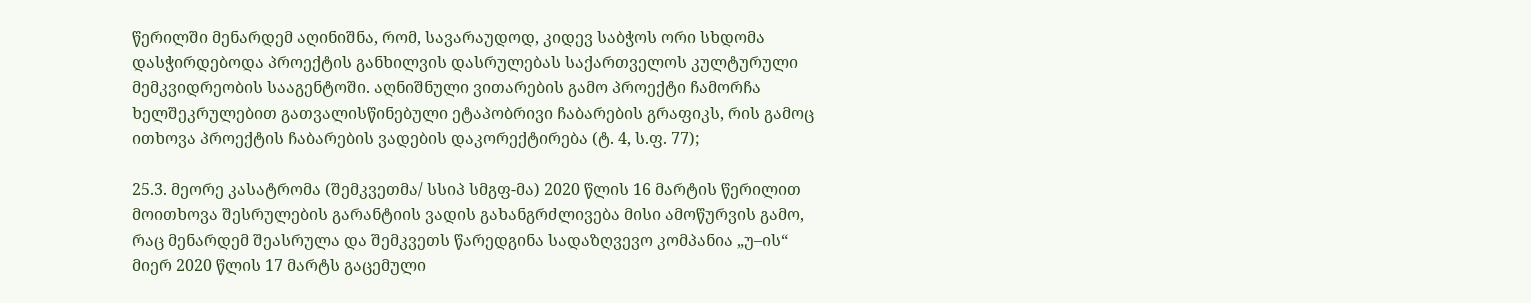წერილში მენარდემ აღინიშნა, რომ, სავარაუდოდ, კიდევ საბჭოს ორი სხდომა დასჭირდებოდა პროექტის განხილვის დასრულებას საქართველოს კულტურული მემკვიდრეობის სააგენტოში. აღნიშნული ვითარების გამო პროექტი ჩამორჩა ხელშეკრულებით გათვალისწინებული ეტაპობრივი ჩაბარების გრაფიკს, რის გამოც ითხოვა პროექტის ჩაბარების ვადების დაკორექტირება (ტ. 4, ს.ფ. 77);

25.3. მეორე კასატრომა (შემკვეთმა/ სსიპ სმგფ-მა) 2020 წლის 16 მარტის წერილით მოითხოვა შესრულების გარანტიის ვადის გახანგრძლივება მისი ამოწურვის გამო, რაც მენარდემ შეასრულა და შემკვეთს წარედგინა სადაზღვევო კომპანია „უ–ის“ მიერ 2020 წლის 17 მარტს გაცემული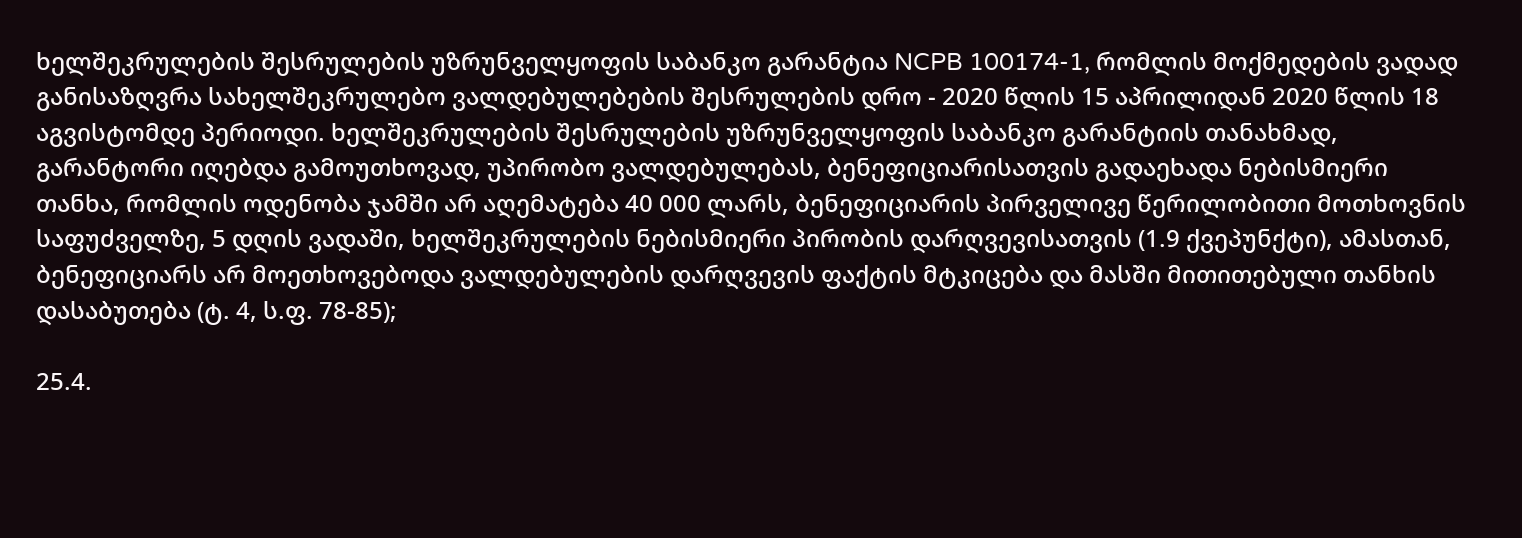ხელშეკრულების შესრულების უზრუნველყოფის საბანკო გარანტია NCPB 100174-1, რომლის მოქმედების ვადად განისაზღვრა სახელშეკრულებო ვალდებულებების შესრულების დრო - 2020 წლის 15 აპრილიდან 2020 წლის 18 აგვისტომდე პერიოდი. ხელშეკრულების შესრულების უზრუნველყოფის საბანკო გარანტიის თანახმად, გარანტორი იღებდა გამოუთხოვად, უპირობო ვალდებულებას, ბენეფიციარისათვის გადაეხადა ნებისმიერი თანხა, რომლის ოდენობა ჯამში არ აღემატება 40 000 ლარს, ბენეფიციარის პირველივე წერილობითი მოთხოვნის საფუძველზე, 5 დღის ვადაში, ხელშეკრულების ნებისმიერი პირობის დარღვევისათვის (1.9 ქვეპუნქტი), ამასთან, ბენეფიციარს არ მოეთხოვებოდა ვალდებულების დარღვევის ფაქტის მტკიცება და მასში მითითებული თანხის დასაბუთება (ტ. 4, ს.ფ. 78-85);

25.4.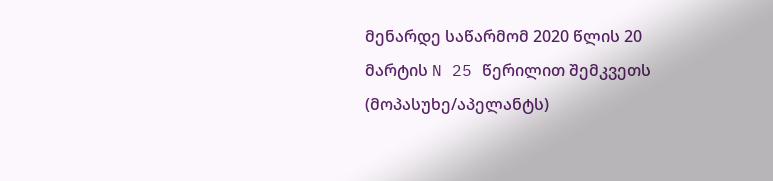მენარდე საწარმომ 2020 წლის 20 მარტის N 25 წერილით შემკვეთს (მოპასუხე/აპელანტს)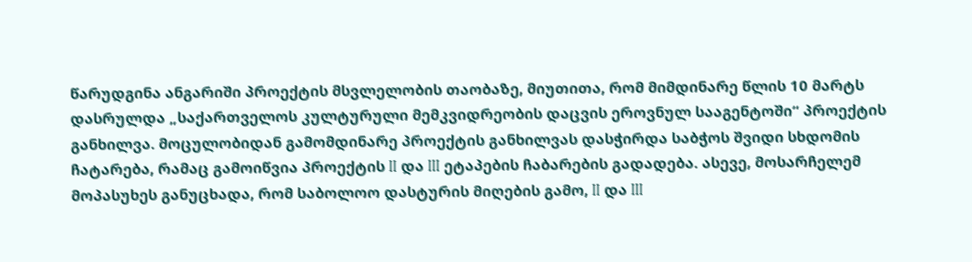წარუდგინა ანგარიში პროექტის მსვლელობის თაობაზე, მიუთითა, რომ მიმდინარე წლის 10 მარტს დასრულდა „საქართველოს კულტურული მემკვიდრეობის დაცვის ეროვნულ სააგენტოში“ პროექტის განხილვა. მოცულობიდან გამომდინარე პროექტის განხილვას დასჭირდა საბჭოს შვიდი სხდომის ჩატარება, რამაც გამოიწვია პროექტის II და III ეტაპების ჩაბარების გადადება. ასევე, მოსარჩელემ მოპასუხეს განუცხადა, რომ საბოლოო დასტურის მიღების გამო, II და III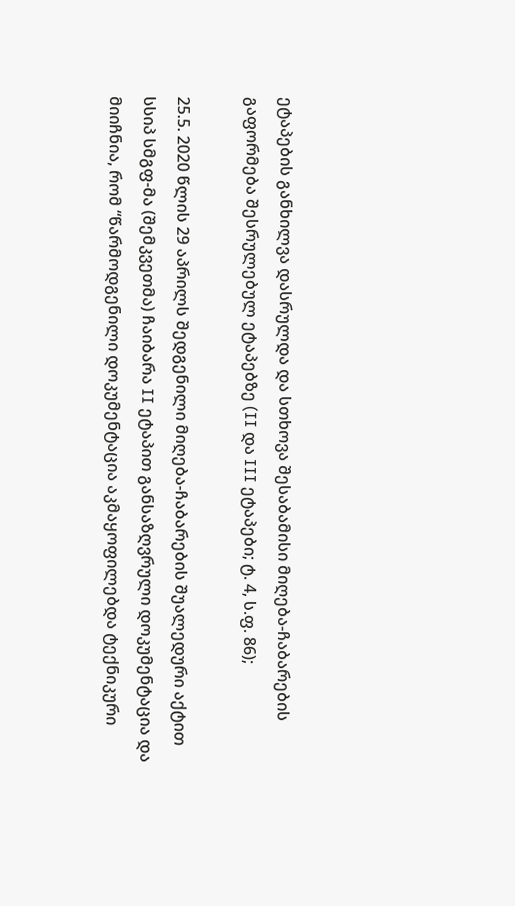ეტაპების განხილვა დასრულდა და სთხოვა შესაბამისი მიღება-ჩაბარების გაფორმება შესრულებულ ეტაპებზე (II და III ეტაპები; ტ. 4, ს.ფ. 86);

25.5. 2020 წლის 29 აპრილს შედგენილი მიღება-ჩაბარების შუალედური აქტით სსიპ სმგფ-მა (შემკვეთმა) ჩაიბარა II ეტაპით განსაზღვრული დოკუმენტაცია და მიიჩნია, რომ “წარმოდგენილი დოკუმენტაცია აკმაყოფილებდა ტექნიკური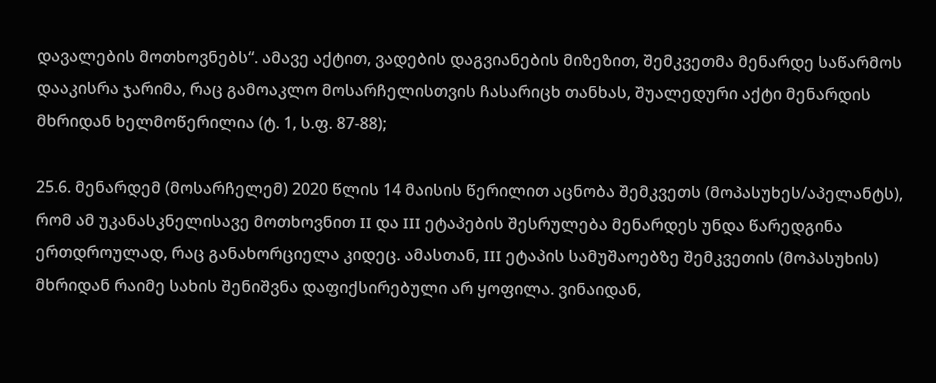დავალების მოთხოვნებს“. ამავე აქტით, ვადების დაგვიანების მიზეზით, შემკვეთმა მენარდე საწარმოს დააკისრა ჯარიმა, რაც გამოაკლო მოსარჩელისთვის ჩასარიცხ თანხას, შუალედური აქტი მენარდის მხრიდან ხელმოწერილია (ტ. 1, ს.ფ. 87-88);

25.6. მენარდემ (მოსარჩელემ) 2020 წლის 14 მაისის წერილით აცნობა შემკვეთს (მოპასუხეს/აპელანტს), რომ ამ უკანასკნელისავე მოთხოვნით II და III ეტაპების შესრულება მენარდეს უნდა წარედგინა ერთდროულად, რაც განახორციელა კიდეც. ამასთან, III ეტაპის სამუშაოებზე შემკვეთის (მოპასუხის) მხრიდან რაიმე სახის შენიშვნა დაფიქსირებული არ ყოფილა. ვინაიდან,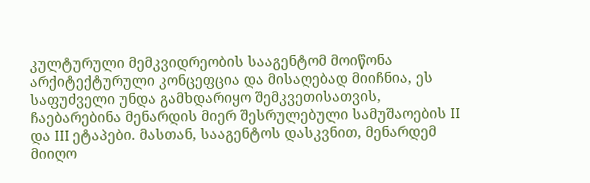კულტურული მემკვიდრეობის სააგენტომ მოიწონა არქიტექტურული კონცეფცია და მისაღებად მიიჩნია, ეს საფუძველი უნდა გამხდარიყო შემკვეთისათვის, ჩაებარებინა მენარდის მიერ შესრულებული სამუშაოების II და III ეტაპები. მასთან, სააგენტოს დასკვნით, მენარდემ მიიღო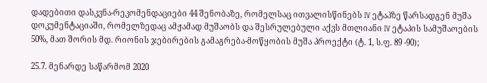დადებითი დასკვნა-რეკომენდაციები 44 შენობაზე, რომელსაც ითვალისწინებს IV ეტაპზე წარსადგენ მუშა დოკუმენტაციაში, რომელზედაც ამჟამად მუშაობს და შესრულებული აქვს მთლიანი IV ეტაპის სამუშაოების 50%, მათ შორის მდ. რიონის ჯებირების გამაგრება-მოწყობის მუშა პროექტი (ტ. 1, ს.ფ. 89 -90);

25.7. მენარდე საწარმომ 2020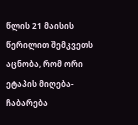წლის 21 მაისის წერილით შემკვეთს აცნობა, რომ ორი ეტაპის მიღება-ჩაბარება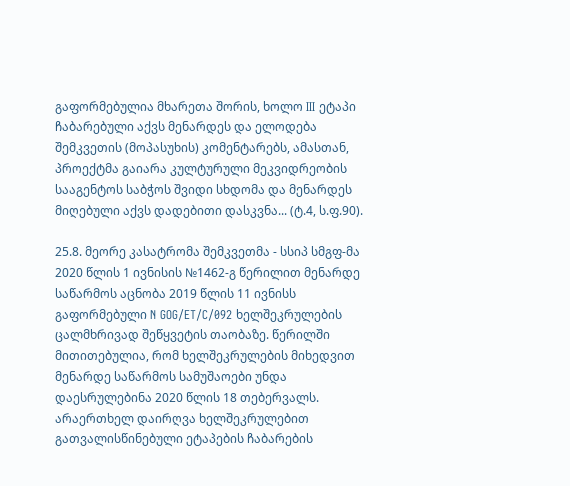გაფორმებულია მხარეთა შორის, ხოლო III ეტაპი ჩაბარებული აქვს მენარდეს და ელოდება შემკვეთის (მოპასუხის) კომენტარებს, ამასთან, პროექტმა გაიარა კულტურული მეკვიდრეობის სააგენტოს საბჭოს შვიდი სხდომა და მენარდეს მიღებული აქვს დადებითი დასკვნა... (ტ.4, ს.ფ.90).

25.8. მეორე კასატრომა შემკვეთმა - სსიპ სმგფ-მა 2020 წლის 1 ივნისის №1462-გ წერილით მენარდე საწარმოს აცნობა 2019 წლის 11 ივნისს გაფორმებული N GOG/ET/C/092 ხელშეკრულების ცალმხრივად შეწყვეტის თაობაზე. წერილში მითითებულია, რომ ხელშეკრულების მიხედვით მენარდე საწარმოს სამუშაოები უნდა დაესრულებინა 2020 წლის 18 თებერვალს. არაერთხელ დაირღვა ხელშეკრულებით გათვალისწინებული ეტაპების ჩაბარების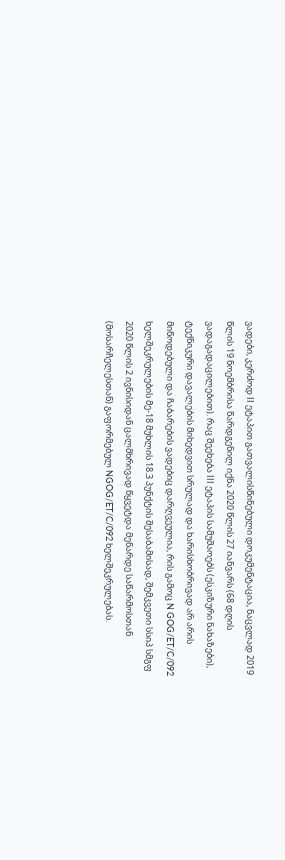ვადები, კერძოდ II ეტაპით გათვალისწინებული დოკუმენტაცია, ნაცვლად 2019 წლის 19 ნოემბრისა წარდგენილ იქნა 2020 წლის 27 იანვარს (68 დღის ვადაგადაცილებით). რაც შეეხება III ეტაპის სამუშაოებს (ესკიზური ნახაზები), ტექნიკური დავალების მიხედვით სრულად და ხარისხობრივად არ არის მიწოდებული და ჩაბარების ვადებიც დარღვეულია, რის გამოც N GOG/ET/C/092 ხელშეკრულების მე-18 მუხლის 18.3 პუნქტის შესაბამისად, შემკვეთი სსიპ სმგფ 2020 წლის 2 ივნისიდან ცალმხრივად წყვეტდა მენარდე საწარმოსთან (მოსარჩელესთან) გაფორმებულ NGOG/ET/C/092 ხელშეკრულებას.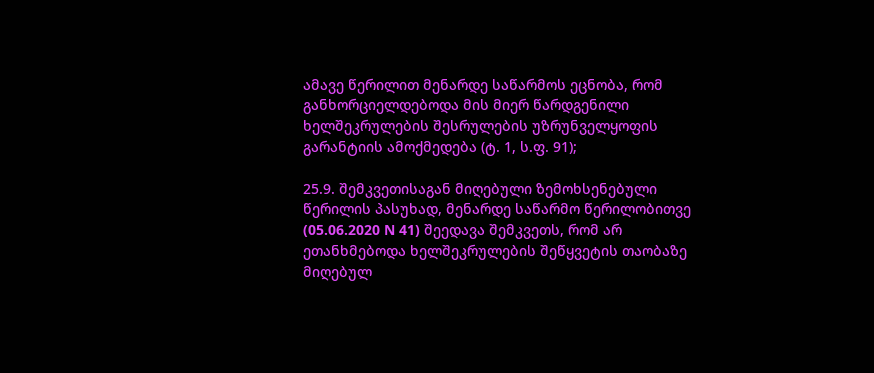ამავე წერილით მენარდე საწარმოს ეცნობა, რომ განხორციელდებოდა მის მიერ წარდგენილი ხელშეკრულების შესრულების უზრუნველყოფის გარანტიის ამოქმედება (ტ. 1, ს.ფ. 91);

25.9. შემკვეთისაგან მიღებული ზემოხსენებული წერილის პასუხად, მენარდე საწარმო წერილობითვე (05.06.2020 N 41) შეედავა შემკვეთს, რომ არ ეთანხმებოდა ხელშეკრულების შეწყვეტის თაობაზე მიღებულ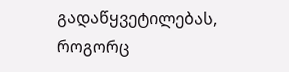გადაწყვეტილებას, როგორც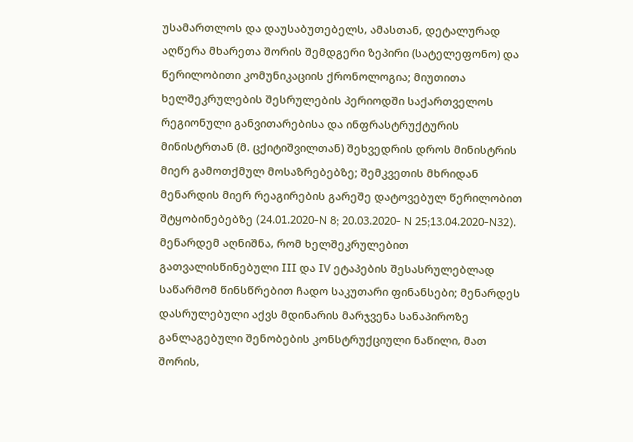უსამართლოს და დაუსაბუთებელს, ამასთან, დეტალურად აღწერა მხარეთა შორის შემდგერი ზეპირი (სატელეფონო) და წერილობითი კომუნიკაციის ქრონოლოგია; მიუთითა ხელშეკრულების შესრულების პერიოდში საქართველოს რეგიონული განვითარებისა და ინფრასტრუქტურის მინისტრთან (მ. ცქიტიშვილთან) შეხვედრის დროს მინისტრის მიერ გამოთქმულ მოსაზრებებზე; შემკვეთის მხრიდან მენარდის მიერ რეაგირების გარეშე დატოვებულ წერილობით შტყობინებებზე (24.01.2020-N 8; 20.03.2020- N 25;13.04.2020-N32). მენარდემ აღნიშნა, რომ ხელშეკრულებით გათვალისწინებული III და IV ეტაპების შესასრულებლად საწარმომ წინსწრებით ჩადო საკუთარი ფინანსები; მენარდეს დასრულებული აქვს მდინარის მარჯვენა სანაპიროზე განლაგებული შენობების კონსტრუქციული ნაწილი, მათ შორის,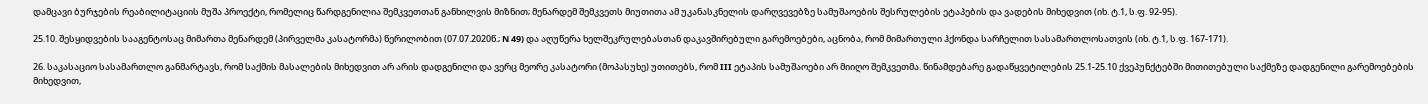დამცავი ბურჯების რეაბილიტაციის მუშა პროექტი, რომელიც წარდგენილია შემკვეთთან განხილვის მიზნით; მენარდემ შემკვეთს მიუთითა ამ უკანასკნელის დარღვევებზე სამუშაოების შესრულების ეტაპების და ვადების მიხედვით (იხ. ტ.1, ს.ფ. 92-95).

25.10. შესყიდვების სააგენტოსაც მიმართა მენარდემ (პირველმა კასატორმა) წერილობით (07.07.2020წ.; N 49) და აღუწერა ხელშეკრულებასთან დაკავშირებული გარემოებები, აცნობა, რომ მიმართული ჰქონდა სარჩელით სასამართლოსათვის (იხ. ტ.1, ს.ფ. 167-171).

26. საკასაციო სასამართლო განმარტავს, რომ საქმის მასალების მიხედვით არ არის დადგენილი და ვერც მეორე კასატორი (მოპასუხე) უთითებს, რომ III ეტაპის სამუშაოები არ მიიღო შემკვეთმა. წინამდებარე გადაწყვეტილების 25.1-25.10 ქვეპუნქტებში მითითებული საქმეზე დადგენილი გარემოებების მიხედვით,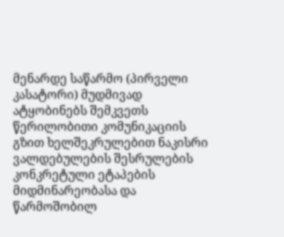მენარდე საწარმო (პირველი კასატორი) მუდმივად ატყობინებს შემკვეთს წერილობითი კომუნიკაციის გზით ხელშეკრულებით ნაკისრი ვალდებულების შესრულების კონკრეტული ეტაპების მიდმინარეობასა და წარმოშობილ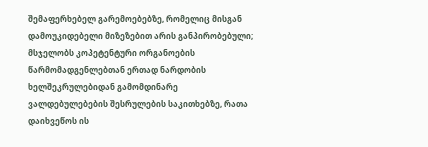შემაფერხებელ გარემოებებზე, რომელიც მისგან დამოუკიდებელი მიზეზებით არის განპირობებული; მსჯელობს კოპეტენტური ორგანოების წარმომადგენლებთან ერთად ნარდობის ხელშეკრულებიდან გამომდინარე ვალდებულებების შესრულების საკითხებზე, რათა დაიხვეწოს ის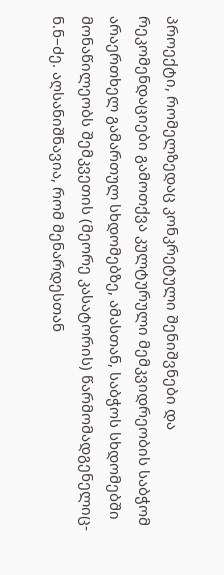პროექტი, რომელზედაც კონკრეტული შენიშვნები და რეკომენდაციები გამოთქვა კულტურული მემკვიდრეობის საბჭომ არაერთხელ გამართულ სხდომებზე, ამასთან, საბჭოს სხდომებში მონაწილეობს შემკვეთის (მეორე კასატორის) წარმომადგენელიც- ნ.ნ–ძე. აღსანიშნავია, რომ მენარდესთან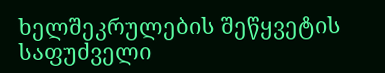ხელშეკრულების შეწყვეტის საფუძველი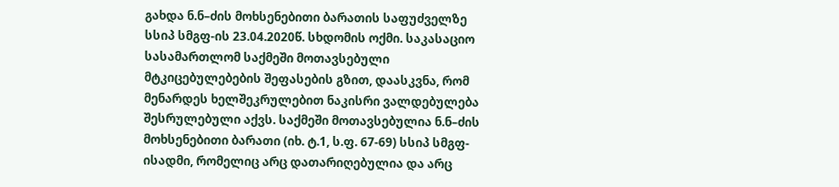გახდა ნ.ნ–ძის მოხსენებითი ბარათის საფუძველზე სსიპ სმგფ-ის 23.04.2020წ. სხდომის ოქმი. საკასაციო სასამართლომ საქმეში მოთავსებული მტკიცებულებების შეფასების გზით, დაასკვნა, რომ მენარდეს ხელშეკრულებით ნაკისრი ვალდებულება შესრულებული აქვს. საქმეში მოთავსებულია ნ.ნ–ძის მოხსენებითი ბარათი (იხ. ტ.1, ს.ფ. 67-69) სსიპ სმგფ-ისადმი, რომელიც არც დათარიღებულია და არც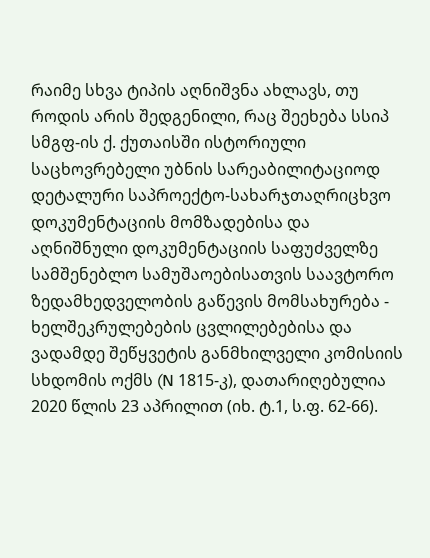რაიმე სხვა ტიპის აღნიშვნა ახლავს, თუ როდის არის შედგენილი, რაც შეეხება სსიპ სმგფ-ის ქ. ქუთაისში ისტორიული საცხოვრებელი უბნის სარეაბილიტაციოდ დეტალური საპროექტო-სახარჯთაღრიცხვო დოკუმენტაციის მომზადებისა და აღნიშნული დოკუმენტაციის საფუძველზე სამშენებლო სამუშაოებისათვის საავტორო ზედამხედველობის გაწევის მომსახურება - ხელშეკრულებების ცვლილებებისა და ვადამდე შეწყვეტის განმხილველი კომისიის სხდომის ოქმს (N 1815-კ), დათარიღებულია 2020 წლის 23 აპრილით (იხ. ტ.1, ს.ფ. 62-66).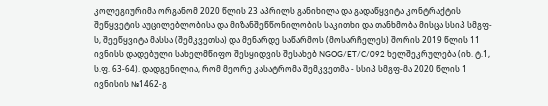კოლეგიურიმა ორგანომ 2020 წლის 23 აპრილს განიხილა და გადაწყვიტა კონტრაქტის შეწყვეტის აუცილებლობისა და მიზანშეწწონილობის საკითხი და თანხმობა მისცა სსიპ სმგფ-ს, შეეწყვიტა მასსა (შემკვეთსა) და მენარდე საწარმოს (მოსარჩელეს) შორის 2019 წლის 11 ივნისს დადებული სახელმწიფო შესყიდვის შესახებ NGOG/ET/C/092 ხელშეკრულება (იხ. ტ.1, ს.ფ. 63-64). დადგენილია, რომ მეორე კასატრომა შემკვეთმა - სსიპ სმგფ-მა 2020 წლის 1 ივნისის №1462-გ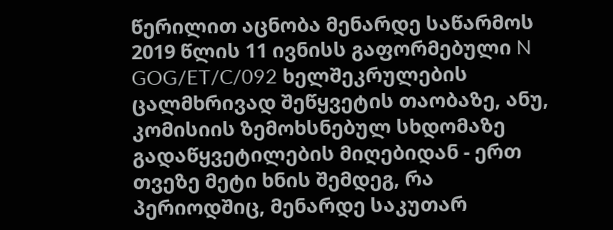წერილით აცნობა მენარდე საწარმოს 2019 წლის 11 ივნისს გაფორმებული N GOG/ET/C/092 ხელშეკრულების ცალმხრივად შეწყვეტის თაობაზე, ანუ, კომისიის ზემოხსნებულ სხდომაზე გადაწყვეტილების მიღებიდან - ერთ თვეზე მეტი ხნის შემდეგ, რა პერიოდშიც, მენარდე საკუთარ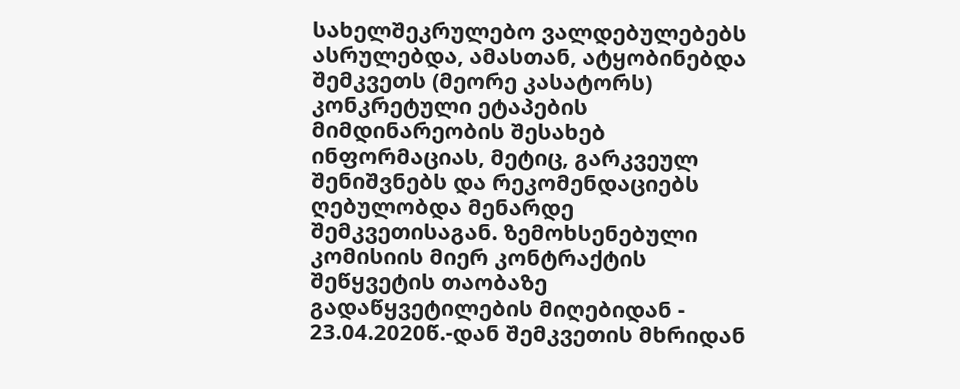სახელშეკრულებო ვალდებულებებს ასრულებდა, ამასთან, ატყობინებდა შემკვეთს (მეორე კასატორს) კონკრეტული ეტაპების მიმდინარეობის შესახებ ინფორმაციას, მეტიც, გარკვეულ შენიშვნებს და რეკომენდაციებს ღებულობდა მენარდე შემკვეთისაგან. ზემოხსენებული კომისიის მიერ კონტრაქტის შეწყვეტის თაობაზე გადაწყვეტილების მიღებიდან - 23.04.2020წ.-დან შემკვეთის მხრიდან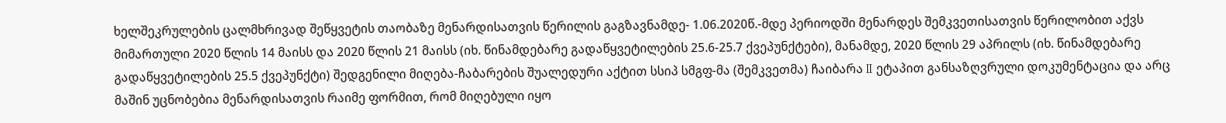ხელშეკრულების ცალმხრივად შეწყვეტის თაობაზე მენარდისათვის წერილის გაგზავნამდე- 1.06.2020წ.-მდე პერიოდში მენარდეს შემკვეთისათვის წერილობით აქვს მიმართული 2020 წლის 14 მაისს და 2020 წლის 21 მაისს (იხ. წინამდებარე გადაწყვეტილების 25.6-25.7 ქვეპუნქტები), მანამდე, 2020 წლის 29 აპრილს (იხ. წინამდებარე გადაწყვეტილების 25.5 ქვეპუნქტი) შედგენილი მიღება-ჩაბარების შუალედური აქტით სსიპ სმგფ-მა (შემკვეთმა) ჩაიბარა II ეტაპით განსაზღვრული დოკუმენტაცია და არც მაშინ უცნობებია მენარდისათვის რაიმე ფორმით, რომ მიღებული იყო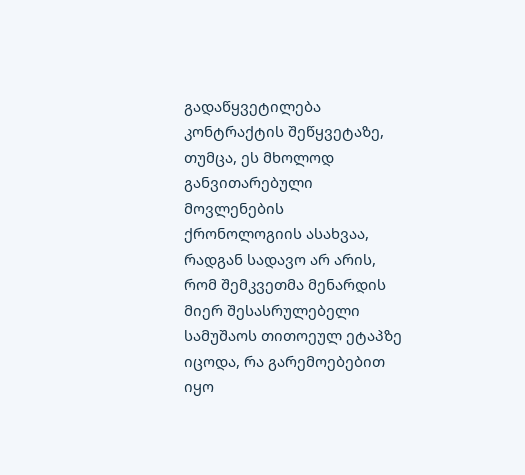გადაწყვეტილება კონტრაქტის შეწყვეტაზე, თუმცა, ეს მხოლოდ განვითარებული მოვლენების ქრონოლოგიის ასახვაა, რადგან სადავო არ არის, რომ შემკვეთმა მენარდის მიერ შესასრულებელი სამუშაოს თითოეულ ეტაპზე იცოდა, რა გარემოებებით იყო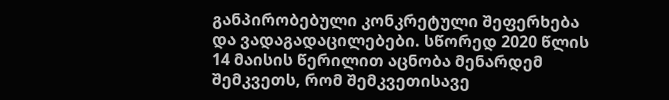განპირობებული კონკრეტული შეფერხება და ვადაგადაცილებები. სწორედ 2020 წლის 14 მაისის წერილით აცნობა მენარდემ შემკვეთს, რომ შემკვეთისავე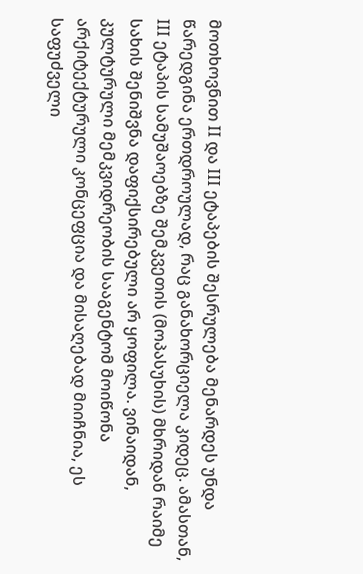მოთხოვნით II და III ეტაპების შესრულება მენარდეს უნდა წარედგინა ერთდროულად, რაც განახორციელა კიდეც. ამასთან, III ეტაპის სამუშაოებზე შემკვეთის (მოპასუხის) მხრიდან რაიმე სახის შენიშვნა დაფიქსირებული არ ყოფილა. ვინაიდან, კულტურული მემკვიდრეობის სააგენტომ მოიწონა არქიტექტურული კონცეფცია და მისაღებად მიიჩნია, ეს საფუძველი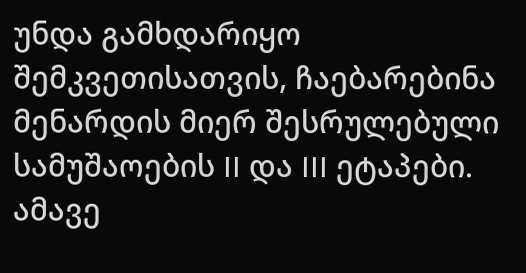უნდა გამხდარიყო შემკვეთისათვის, ჩაებარებინა მენარდის მიერ შესრულებული სამუშაოების II და III ეტაპები. ამავე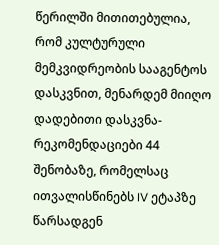წერილში მითითებულია, რომ კულტურული მემკვიდრეობის სააგენტოს დასკვნით, მენარდემ მიიღო დადებითი დასკვნა-რეკომენდაციები 44 შენობაზე, რომელსაც ითვალისწინებს IV ეტაპზე წარსადგენ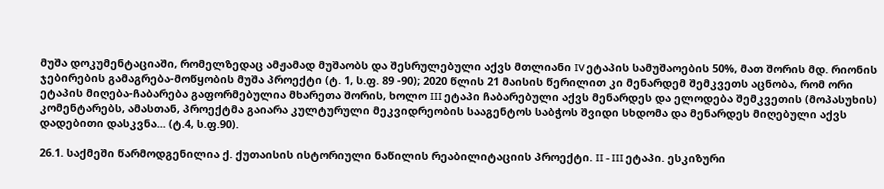მუშა დოკუმენტაციაში, რომელზედაც ამჟამად მუშაობს და შესრულებული აქვს მთლიანი IV ეტაპის სამუშაოების 50%, მათ შორის მდ. რიონის ჯებირების გამაგრება-მოწყობის მუშა პროექტი (ტ. 1, ს.ფ. 89 -90); 2020 წლის 21 მაისის წერილით კი მენარდემ შემკვეთს აცნობა, რომ ორი ეტაპის მიღება-ჩაბარება გაფორმებულია მხარეთა შორის, ხოლო III ეტაპი ჩაბარებული აქვს მენარდეს და ელოდება შემკვეთის (მოპასუხის) კომენტარებს, ამასთან, პროექტმა გაიარა კულტურული მეკვიდრეობის სააგენტოს საბჭოს შვიდი სხდომა და მენარდეს მიღებული აქვს დადებითი დასკვნა... (ტ.4, ს.ფ.90).

26.1. საქმეში წარმოდგენილია ქ. ქუთაისის ისტორიული ნაწილის რეაბილიტაციის პროექტი. II - III ეტაპი. ესკიზური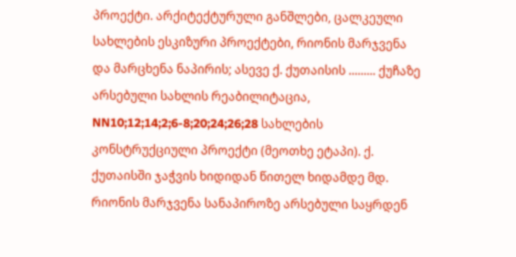პროექტი. არქიტექტურული განშლები, ცალკეული სახლების ესკიზური პროექტები, რიონის მარჯვენა და მარცხენა ნაპირის; ასევე ქ. ქუთაისის ......... ქუჩაზე არსებული სახლის რეაბილიტაცია, NN10;12;14;2;6-8;20;24;26;28 სახლების კონსტრუქციული პროექტი (მეოთხე ეტაპი). ქ. ქუთაისში ჯაჭვის ხიდიდან წითელ ხიდამდე მდ. რიონის მარჯვენა სანაპიროზე არსებული საყრდენ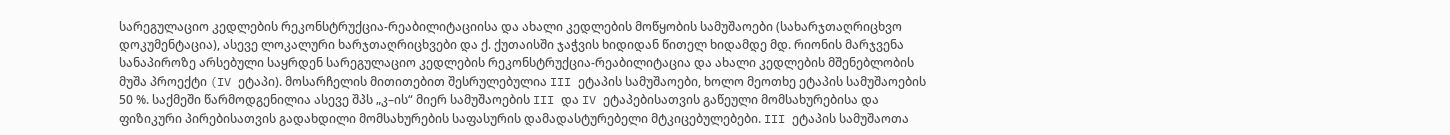სარეგულაციო კედლების რეკონსტრუქცია-რეაბილიტაციისა და ახალი კედლების მოწყობის სამუშაოები (სახარჯთაღრიცხვო დოკუმენტაცია), ასევე ლოკალური ხარჯთაღრიცხვები და ქ. ქუთაისში ჯაჭვის ხიდიდან წითელ ხიდამდე მდ. რიონის მარჯვენა სანაპიროზე არსებული საყრდენ სარეგულაციო კედლების რეკონსტრუქცია-რეაბილიტაცია და ახალი კედლების მშენებლობის მუშა პროექტი (IV ეტაპი). მოსარჩელის მითითებით შესრულებულია III ეტაპის სამუშაოები, ხოლო მეოთხე ეტაპის სამუშაოების 50 %. საქმეში წარმოდგენილია ასევე შპს „კ–ის“ მიერ სამუშაოების III და IV ეტაპებისათვის გაწეული მომსახურებისა და ფიზიკური პირებისათვის გადახდილი მომსახურების საფასურის დამადასტურებელი მტკიცებულებები. III ეტაპის სამუშაოთა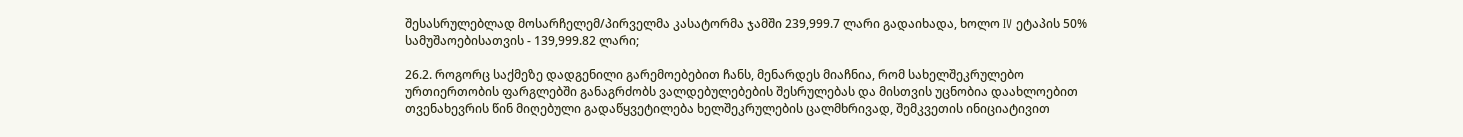შესასრულებლად მოსარჩელემ/პირველმა კასატორმა ჯამში 239,999.7 ლარი გადაიხადა, ხოლო IV ეტაპის 50% სამუშაოებისათვის - 139,999.82 ლარი;

26.2. როგორც საქმეზე დადგენილი გარემოებებით ჩანს, მენარდეს მიაჩნია, რომ სახელშეკრულებო ურთიერთობის ფარგლებში განაგრძობს ვალდებულებების შესრულებას და მისთვის უცნობია დაახლოებით თვენახევრის წინ მიღებული გადაწყვეტილება ხელშეკრულების ცალმხრივად, შემკვეთის ინიციატივით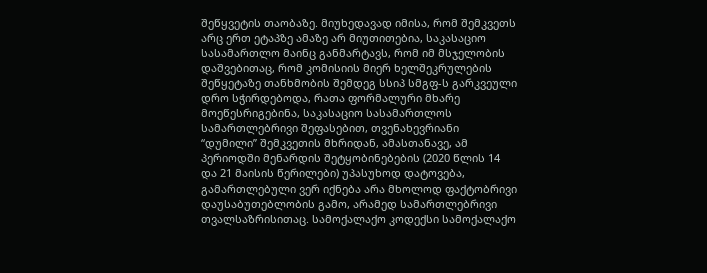შეწყვეტის თაობაზე. მიუხედავად იმისა, რომ შემკვეთს არც ერთ ეტაპზე ამაზე არ მიუთითებია, საკასაციო სასამართლო მაინც განმარტავს, რომ იმ მსჯელობის დაშვებითაც, რომ კომისიის მიერ ხელშეკრულების შეწყეტაზე თანხმობის შემდეგ სსიპ სმგფ-ს გარკვეული დრო სჭირდებოდა, რათა ფორმალური მხარე მოეწესრიგებინა, საკასაციო სასამართლოს სამართლებრივი შეფასებით, თვენახევრიანი “დუმილი” შემკვეთის მხრიდან, ამასთანავე, ამ პერიოდში მენარდის შეტყობინებების (2020 წლის 14 და 21 მაისის წერილები) უპასუხოდ დატოვება, გამართლებული ვერ იქნება არა მხოლოდ ფაქტობრივი დაუსაბუთებლობის გამო, არამედ სამართლებრივი თვალსაზრისითაც. სამოქალაქო კოდექსი სამოქალაქო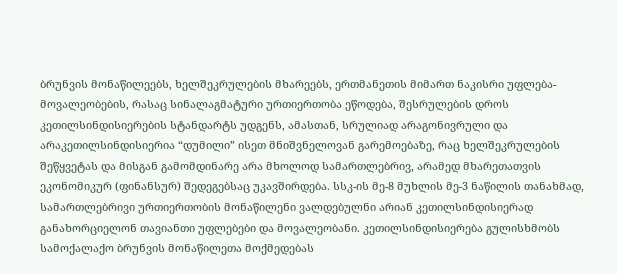ბრუნვის მონაწილეებს, ხელშეკრულების მხარეებს, ერთმანეთის მიმართ ნაკისრი უფლება-მოვალეობების, რასაც სინალაგმატური ურთიერთობა ეწოდება, შესრულების დროს კეთილსინდისიერების სტანდარტს უდგენს, ამასთან, სრულიად არაგონივრული და არაკეთილსინდისიერია “დუმილი” ისეთ მნიშვნელოვან გარემოებაზე, რაც ხელშეკრულების შეწყვეტას და მისგან გამომდინარე არა მხოლოდ სამართლებრივ, არამედ მხარეთათვის ეკონომიკურ (ფინანსურ) შედეგებსაც უკავშირდება. სსკ-ის მე-8 მუხლის მე-3 ნაწილის თანახმად, სამართლებრივი ურთიერთობის მონაწილენი ვალდებულნი არიან კეთილსინდისიერად განახორციელონ თავიანთი უფლებები და მოვალეობანი. კეთილსინდისიერება გულისხმობს სამოქალაქო ბრუნვის მონაწილეთა მოქმედებას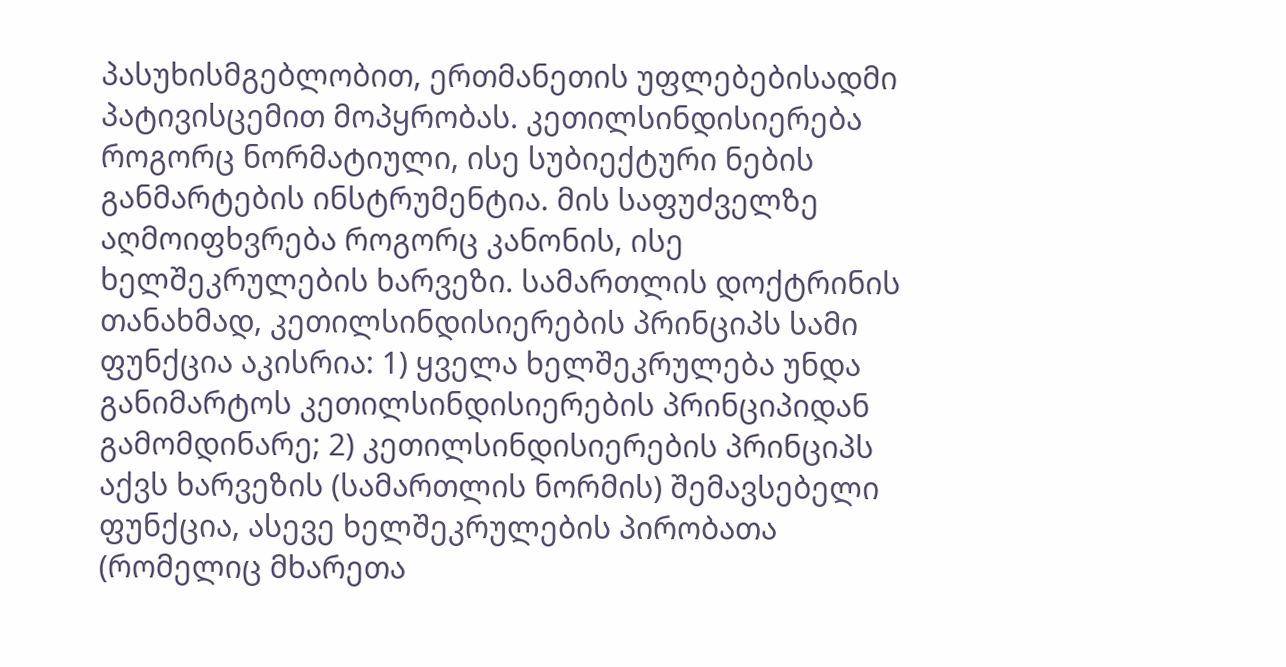პასუხისმგებლობით, ერთმანეთის უფლებებისადმი პატივისცემით მოპყრობას. კეთილსინდისიერება როგორც ნორმატიული, ისე სუბიექტური ნების განმარტების ინსტრუმენტია. მის საფუძველზე აღმოიფხვრება როგორც კანონის, ისე ხელშეკრულების ხარვეზი. სამართლის დოქტრინის თანახმად, კეთილსინდისიერების პრინციპს სამი ფუნქცია აკისრია: 1) ყველა ხელშეკრულება უნდა განიმარტოს კეთილსინდისიერების პრინციპიდან გამომდინარე; 2) კეთილსინდისიერების პრინციპს აქვს ხარვეზის (სამართლის ნორმის) შემავსებელი ფუნქცია, ასევე ხელშეკრულების პირობათა (რომელიც მხარეთა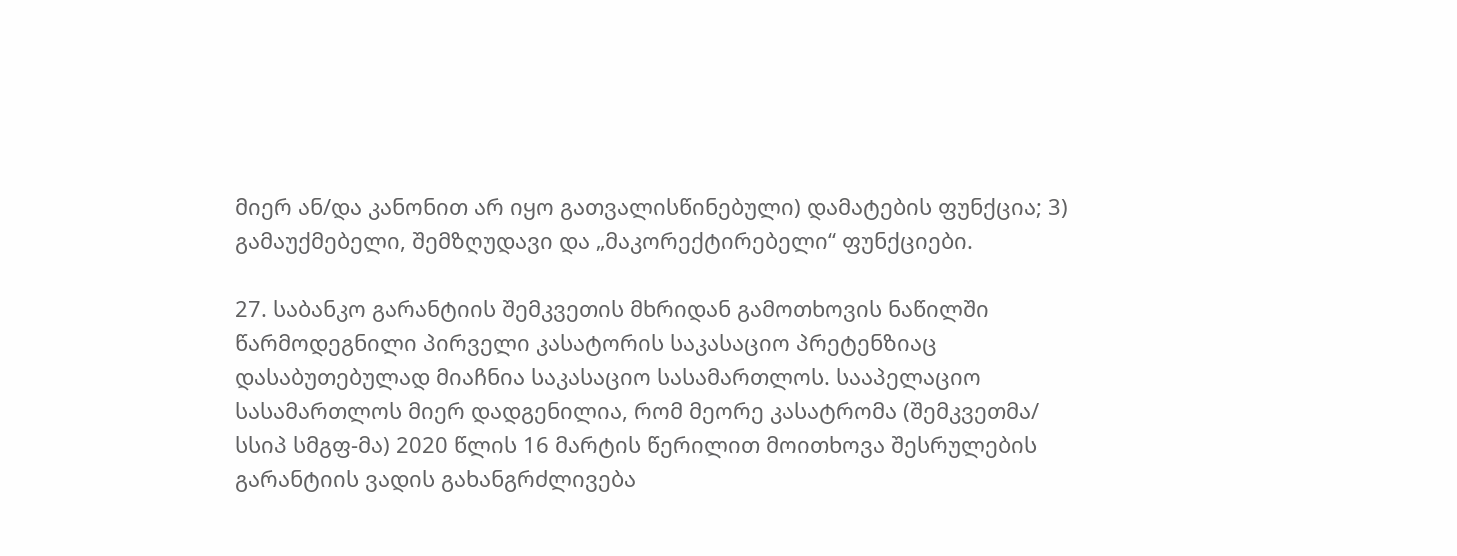მიერ ან/და კანონით არ იყო გათვალისწინებული) დამატების ფუნქცია; 3) გამაუქმებელი, შემზღუდავი და „მაკორექტირებელი“ ფუნქციები.

27. საბანკო გარანტიის შემკვეთის მხრიდან გამოთხოვის ნაწილში წარმოდეგნილი პირველი კასატორის საკასაციო პრეტენზიაც დასაბუთებულად მიაჩნია საკასაციო სასამართლოს. სააპელაციო სასამართლოს მიერ დადგენილია, რომ მეორე კასატრომა (შემკვეთმა/ სსიპ სმგფ-მა) 2020 წლის 16 მარტის წერილით მოითხოვა შესრულების გარანტიის ვადის გახანგრძლივება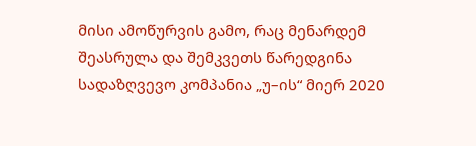მისი ამოწურვის გამო, რაც მენარდემ შეასრულა და შემკვეთს წარედგინა სადაზღვევო კომპანია „უ–ის“ მიერ 2020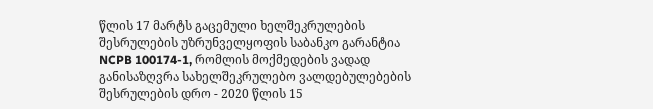წლის 17 მარტს გაცემული ხელშეკრულების შესრულების უზრუნველყოფის საბანკო გარანტია NCPB 100174-1, რომლის მოქმედების ვადად განისაზღვრა სახელშეკრულებო ვალდებულებების შესრულების დრო - 2020 წლის 15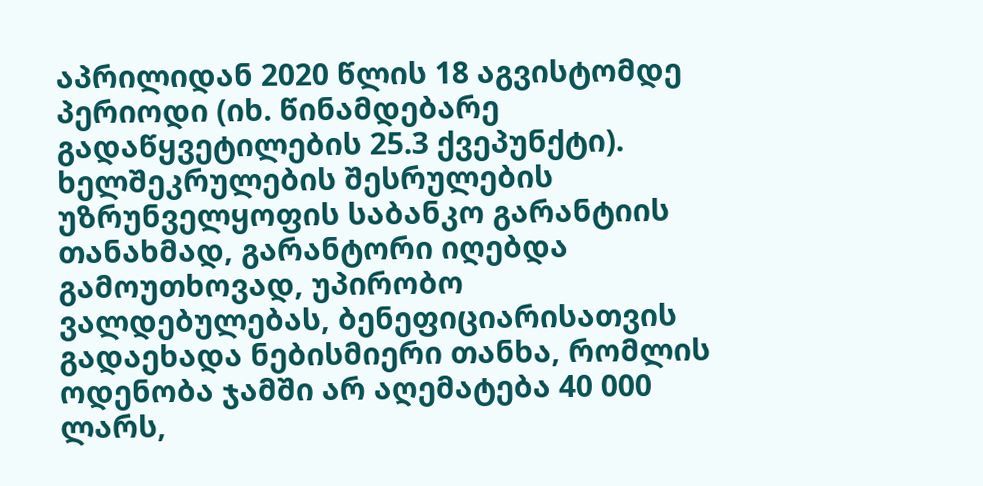აპრილიდან 2020 წლის 18 აგვისტომდე პერიოდი (იხ. წინამდებარე გადაწყვეტილების 25.3 ქვეპუნქტი). ხელშეკრულების შესრულების უზრუნველყოფის საბანკო გარანტიის თანახმად, გარანტორი იღებდა გამოუთხოვად, უპირობო ვალდებულებას, ბენეფიციარისათვის გადაეხადა ნებისმიერი თანხა, რომლის ოდენობა ჯამში არ აღემატება 40 000 ლარს,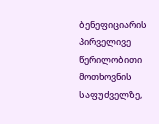ბენეფიციარის პირველივე წერილობითი მოთხოვნის საფუძველზე,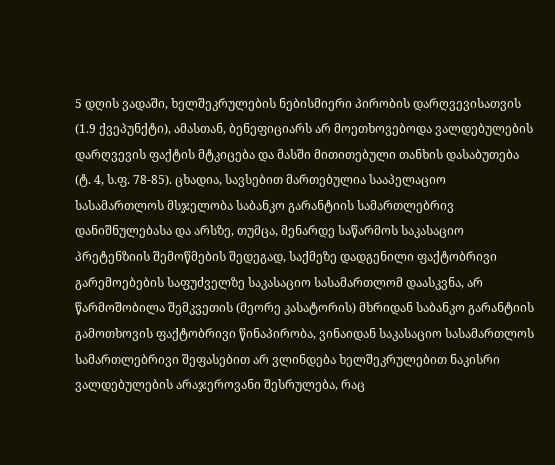5 დღის ვადაში, ხელშეკრულების ნებისმიერი პირობის დარღვევისათვის (1.9 ქვეპუნქტი), ამასთან, ბენეფიციარს არ მოეთხოვებოდა ვალდებულების დარღვევის ფაქტის მტკიცება და მასში მითითებული თანხის დასაბუთება (ტ. 4, ს.ფ. 78-85). ცხადია, სავსებით მართებულია სააპელაციო სასამართლოს მსჯელობა საბანკო გარანტიის სამართლებრივ დანიშნულებასა და არსზე, თუმცა, მენარდე საწარმოს საკასაციო პრეტენზიის შემოწმების შედეგად, საქმეზე დადგენილი ფაქტობრივი გარემოებების საფუძველზე საკასაციო სასამართლომ დაასკვნა, არ წარმოშობილა შემკვეთის (მეორე კასატორის) მხრიდან საბანკო გარანტიის გამოთხოვის ფაქტობრივი წინაპირობა, ვინაიდან საკასაციო სასამართლოს სამართლებრივი შეფასებით არ ვლინდება ხელშეკრულებით ნაკისრი ვალდებულების არაჯეროვანი შესრულება, რაც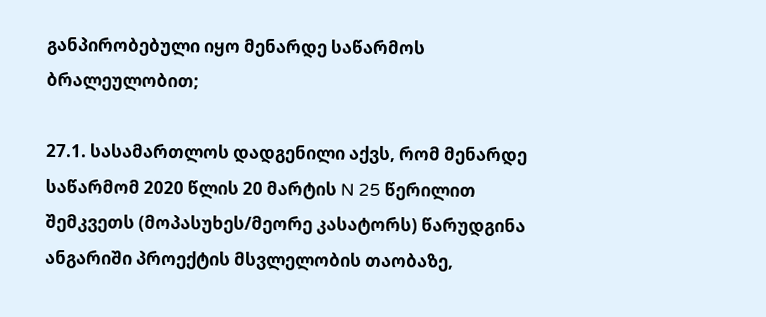განპირობებული იყო მენარდე საწარმოს ბრალეულობით;

27.1. სასამართლოს დადგენილი აქვს, რომ მენარდე საწარმომ 2020 წლის 20 მარტის N 25 წერილით შემკვეთს (მოპასუხეს/მეორე კასატორს) წარუდგინა ანგარიში პროექტის მსვლელობის თაობაზე,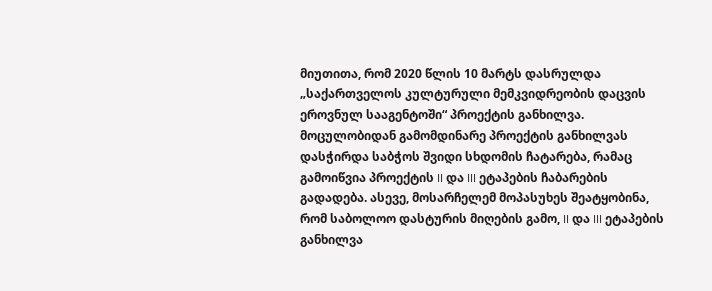მიუთითა, რომ 2020 წლის 10 მარტს დასრულდა „საქართველოს კულტურული მემკვიდრეობის დაცვის ეროვნულ სააგენტოში“ პროექტის განხილვა. მოცულობიდან გამომდინარე პროექტის განხილვას დასჭირდა საბჭოს შვიდი სხდომის ჩატარება, რამაც გამოიწვია პროექტის II და III ეტაპების ჩაბარების გადადება. ასევე, მოსარჩელემ მოპასუხეს შეატყობინა, რომ საბოლოო დასტურის მიღების გამო, II და III ეტაპების განხილვა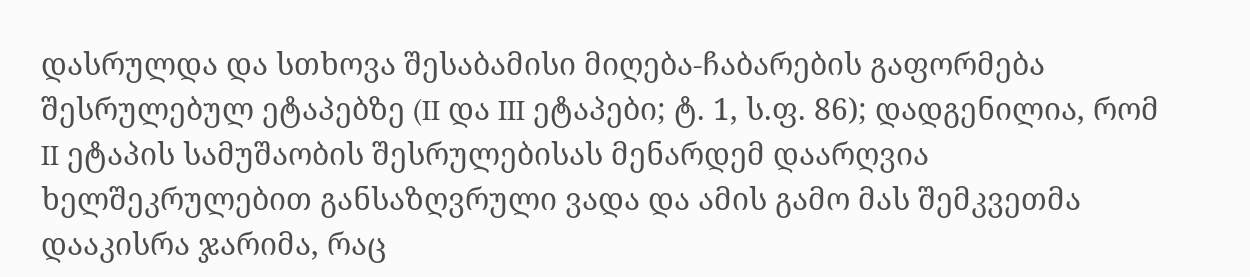დასრულდა და სთხოვა შესაბამისი მიღება-ჩაბარების გაფორმება შესრულებულ ეტაპებზე (II და III ეტაპები; ტ. 1, ს.ფ. 86); დადგენილია, რომ II ეტაპის სამუშაობის შესრულებისას მენარდემ დაარღვია ხელშეკრულებით განსაზღვრული ვადა და ამის გამო მას შემკვეთმა დააკისრა ჯარიმა, რაც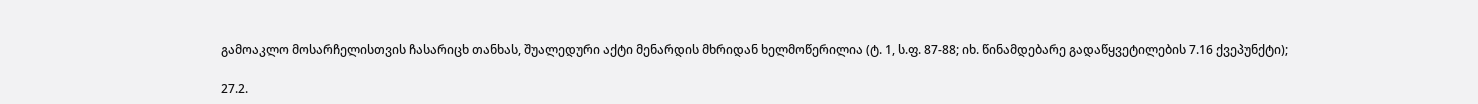გამოაკლო მოსარჩელისთვის ჩასარიცხ თანხას, შუალედური აქტი მენარდის მხრიდან ხელმოწერილია (ტ. 1, ს.ფ. 87-88; იხ. წინამდებარე გადაწყვეტილების 7.16 ქვეპუნქტი);

27.2.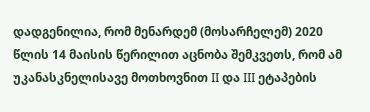დადგენილია, რომ მენარდემ (მოსარჩელემ) 2020 წლის 14 მაისის წერილით აცნობა შემკვეთს, რომ ამ უკანასკნელისავე მოთხოვნით II და III ეტაპების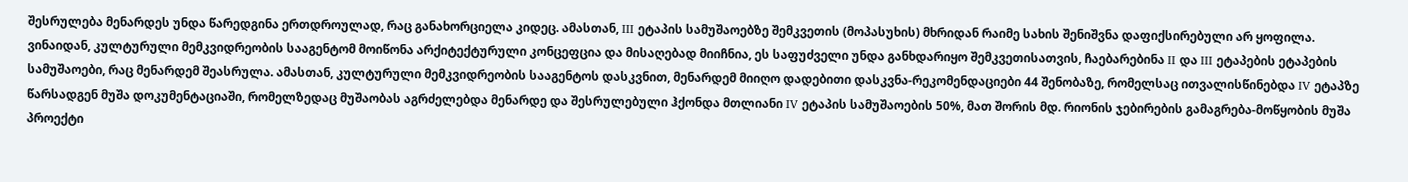შესრულება მენარდეს უნდა წარედგინა ერთდროულად, რაც განახორციელა კიდეც. ამასთან, III ეტაპის სამუშაოებზე შემკვეთის (მოპასუხის) მხრიდან რაიმე სახის შენიშვნა დაფიქსირებული არ ყოფილა. ვინაიდან, კულტურული მემკვიდრეობის სააგენტომ მოიწონა არქიტექტურული კონცეფცია და მისაღებად მიიჩნია, ეს საფუძველი უნდა განხდარიყო შემკვეთისათვის, ჩაებარებინა II და III ეტაპების ეტაპების სამუშაოები, რაც მენარდემ შეასრულა. ამასთან, კულტურული მემკვიდრეობის სააგენტოს დასკვნით, მენარდემ მიიღო დადებითი დასკვნა-რეკომენდაციები 44 შენობაზე, რომელსაც ითვალისწინებდა IV ეტაპზე წარსადგენ მუშა დოკუმენტაციაში, რომელზედაც მუშაობას აგრძელებდა მენარდე და შესრულებული ჰქონდა მთლიანი IV ეტაპის სამუშაოების 50%, მათ შორის მდ. რიონის ჯებირების გამაგრება-მოწყობის მუშა პროექტი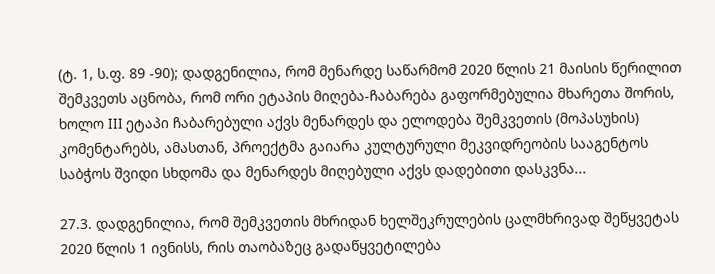(ტ. 1, ს.ფ. 89 -90); დადგენილია, რომ მენარდე საწარმომ 2020 წლის 21 მაისის წერილით შემკვეთს აცნობა, რომ ორი ეტაპის მიღება-ჩაბარება გაფორმებულია მხარეთა შორის, ხოლო III ეტაპი ჩაბარებული აქვს მენარდეს და ელოდება შემკვეთის (მოპასუხის) კომენტარებს, ამასთან, პროექტმა გაიარა კულტურული მეკვიდრეობის სააგენტოს საბჭოს შვიდი სხდომა და მენარდეს მიღებული აქვს დადებითი დასკვნა...

27.3. დადგენილია, რომ შემკვეთის მხრიდან ხელშეკრულების ცალმხრივად შეწყვეტას 2020 წლის 1 ივნისს, რის თაობაზეც გადაწყვეტილება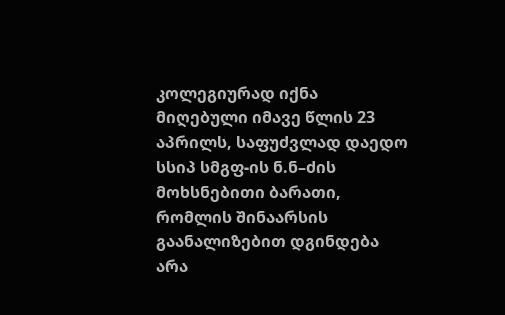კოლეგიურად იქნა მიღებული იმავე წლის 23 აპრილს, საფუძვლად დაედო სსიპ სმგფ-ის ნ.ნ–ძის მოხსნებითი ბარათი, რომლის შინაარსის გაანალიზებით დგინდება არა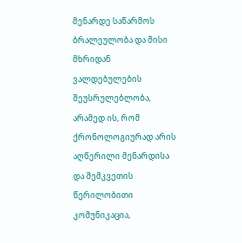მენარდე საწარმოს ბრალეულობა და მისი მხრიდან ვალდებულების შეუსრულებლობა, არამედ ის, რომ ქრონოლოგიურად არის აღწერილი მენარდისა და შემკვეთის წერილობითი კომუნიკაცია,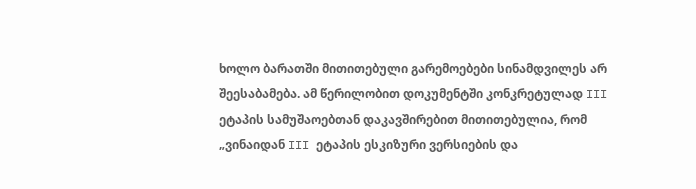ხოლო ბარათში მითითებული გარემოებები სინამდვილეს არ შეესაბამება. ამ წერილობით დოკუმენტში კონკრეტულად III ეტაპის სამუშაოებთან დაკავშირებით მითითებულია, რომ „ვინაიდან III ეტაპის ესკიზური ვერსიების და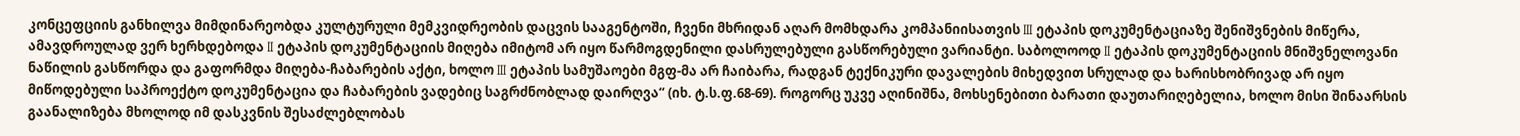კონცეფციის განხილვა მიმდინარეობდა კულტურული მემკვიდრეობის დაცვის სააგენტოში, ჩვენი მხრიდან აღარ მომხდარა კომპანიისათვის III ეტაპის დოკუმენტაციაზე შენიშვნების მიწერა, ამავდროულად ვერ ხერხდებოდა II ეტაპის დოკუმენტაციის მიღება იმიტომ არ იყო წარმოგდენილი დასრულებული გასწორებული ვარიანტი. საბოლოოდ II ეტაპის დოკუმენტაციის მნიშვნელოვანი ნაწილის გასწორდა და გაფორმდა მიღება-ჩაბარების აქტი, ხოლო III ეტაპის სამუშაოები მგფ-მა არ ჩაიბარა, რადგან ტექნიკური დავალების მიხედვით სრულად და ხარისხობრივად არ იყო მიწოდებული საპროექტო დოკუმენტაცია და ჩაბარების ვადებიც საგრძნობლად დაირღვა“ (იხ. ტ.ს.ფ.68-69). როგორც უკვე აღინიშნა, მოხსენებითი ბარათი დაუთარიღებელია, ხოლო მისი შინაარსის გაანალიზება მხოლოდ იმ დასკვნის შესაძლებლობას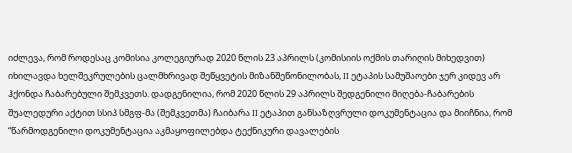იძლევა, რომ როდესაც კომისია კოლეგიურად 2020 წლის 23 აპრილს (კომისიის ოქმის თარიღის მიხედვით) იხილავდა ხელშეკრულების ცალმხრივად შეწყვეტის მიზანშეწონილობას, II ეტაპის სამუშაოები ჯერ კიდევ არ ჰქონდა ჩაბარებული შემკვეთს. დადგენილია, რომ 2020 წლის 29 აპრილს შედგენილი მიღება-ჩაბარების შუალედური აქტით სსიპ სმგფ-მა (შემკვეთმა) ჩაიბარა II ეტაპით განსაზღვრული დოკუმენტაცია და მიიჩნია, რომ “წარმოდგენილი დოკუმენტაცია აკმაყოფილებდა ტექნიკური დავალების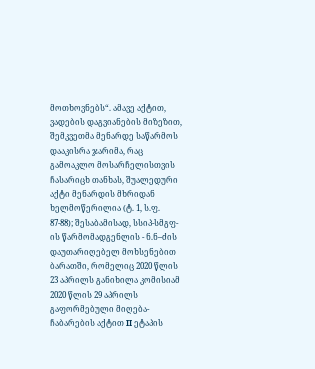მოთხოვნებს“. ამავე აქტით, ვადების დაგვიანების მიზეზით, შემკვეთმა მენარდე საწარმოს დააკისრა ჯარიმა, რაც გამოაკლო მოსარჩელისთვის ჩასარიცხ თანხას, შუალედური აქტი მენარდის მხრიდან ხელმოწერილია (ტ. 1, ს.ფ. 87-88); შესაბამისად, სსიპ-სმგფ-ის წარმომადგენლის - ნ.ნ–ძის დაუთარიღებელ მოხსენებით ბარათში, რომელიც 2020 წლის 23 აპრილს განიხილა კომისიამ 2020 წლის 29 აპრილს გაფორმებული მიღება-ჩაბარების აქტით II ეტაპის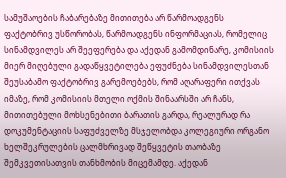სამუშაოების ჩაბარებაზე მითითება არ წარმოადგენს ფაქტობრივ უსწორობას, წარმოადგენს ინფორმაციას, რომელიც სინამდვილეს არ შეეფერება და აქედან გამომდინარე, კომისიის მიერ მიღებული გადაწყვეტილება ეფუძნება სინამდვილესთან შეუსაბამო ფაქტობრივ გარემოებებს, რომ აღარაფერი ითქვას იმაზე, რომ კომისიის მთელი ოქმის შინაარსში არ ჩანს, მითითებული მოხსენებითი ბარათის გარდა, რეალურად რა დოკუმენტაციის საფუძველზე მსჯელობდა კოლეგიური ორგანო ხელშეკრულების ცალმხრივად შეწყვეტის თაობაზე შემკვეთისათვის თანხმობის მიცემამდე. აქედან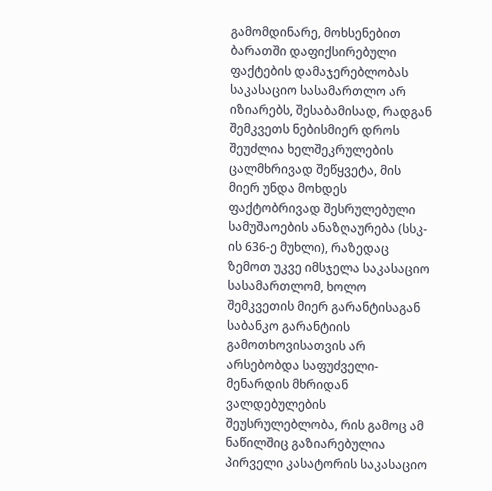გამომდინარე, მოხსენებით ბარათში დაფიქსირებული ფაქტების დამაჯერებლობას საკასაციო სასამართლო არ იზიარებს, შესაბამისად, რადგან შემკვეთს ნებისმიერ დროს შეუძლია ხელშეკრულების ცალმხრივად შეწყვეტა, მის მიერ უნდა მოხდეს ფაქტობრივად შესრულებული სამუშაოების ანაზღაურება (სსკ-ის 636-ე მუხლი), რაზედაც ზემოთ უკვე იმსჯელა საკასაციო სასამართლომ, ხოლო შემკვეთის მიერ გარანტისაგან საბანკო გარანტიის გამოთხოვისათვის არ არსებობდა საფუძველი- მენარდის მხრიდან ვალდებულების შეუსრულებლობა, რის გამოც ამ ნაწილშიც გაზიარებულია პირველი კასატორის საკასაციო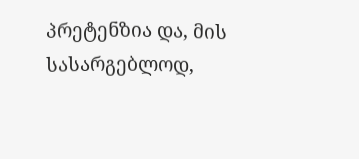პრეტენზია და, მის სასარგებლოდ,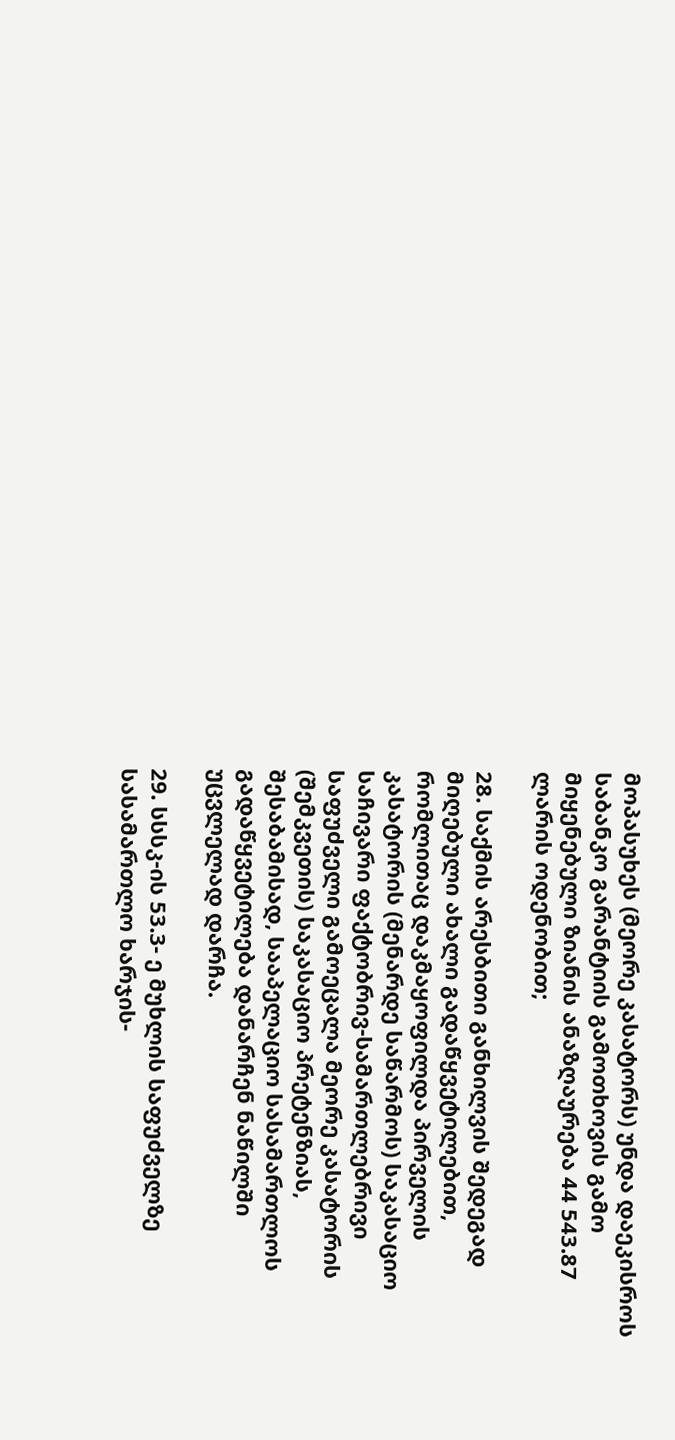მოპასუხეს (მეორე კასატორს) უნდა დაეკისროს საბანკო გარანტიის გამოთხოვის გამო მიყენებული ზიანის ანაზღაურება 44 543.87 ლარის ოდენობით;

28. საქმის არესბითი განხილვის შედეგად მიღებული ახალი გადაწყვეტილებით, რომლითაც დაკმაყოფილდა პირველის კასატორის (მენარდე საწარმოს) საკასაციო საჩივარი ფაქტობრივ-სამართლებრივი საფუძველი გამოეცალა მეორე კასატორის (შემკვეთის) საკასაციო პრეტენზიას, შესაბამისად, სააპელაციო სასამართლოს გადაწყვეტილება დანარჩენ ნაწილში უცვლელად დარჩა.

29. სსსკ-ის 53.3- ე მუხლის საფუძველზე სასამართლო ხარჯის-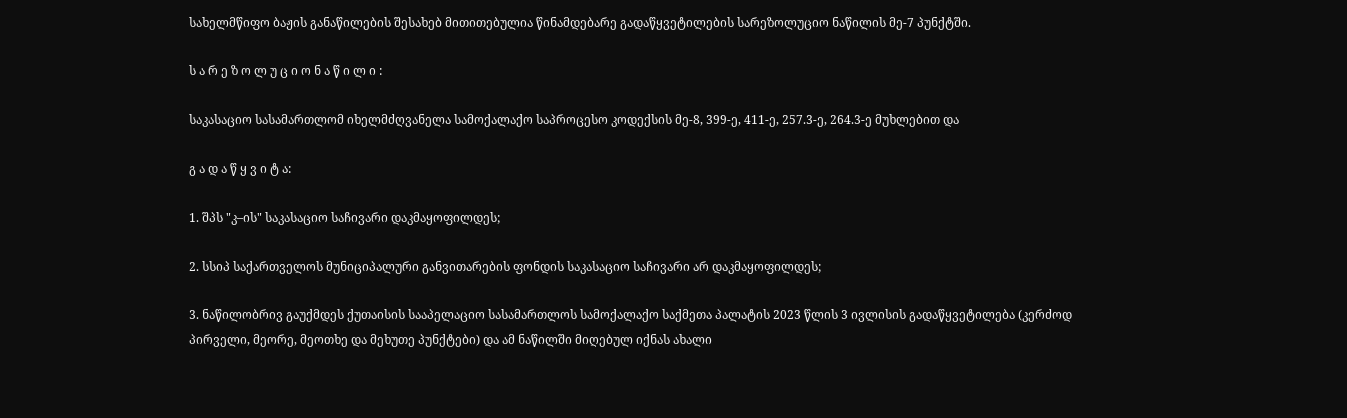სახელმწიფო ბაჟის განაწილების შესახებ მითითებულია წინამდებარე გადაწყვეტილების სარეზოლუციო ნაწილის მე-7 პუნქტში.

ს ა რ ე ზ ო ლ უ ც ი ო ნ ა წ ი ლ ი :

საკასაციო სასამართლომ იხელმძღვანელა სამოქალაქო საპროცესო კოდექსის მე-8, 399-ე, 411-ე, 257.3-ე, 264.3-ე მუხლებით და

გ ა დ ა წ ყ ვ ი ტ ა:

1. შპს "კ–ის" საკასაციო საჩივარი დაკმაყოფილდეს;

2. სსიპ საქართველოს მუნიციპალური განვითარების ფონდის საკასაციო საჩივარი არ დაკმაყოფილდეს;

3. ნაწილობრივ გაუქმდეს ქუთაისის სააპელაციო სასამართლოს სამოქალაქო საქმეთა პალატის 2023 წლის 3 ივლისის გადაწყვეტილება (კერძოდ პირველი, მეორე, მეოთხე და მეხუთე პუნქტები) და ამ ნაწილში მიღებულ იქნას ახალი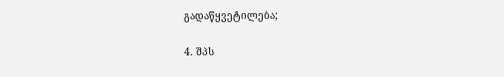გადაწყვეტილება;

4. შპს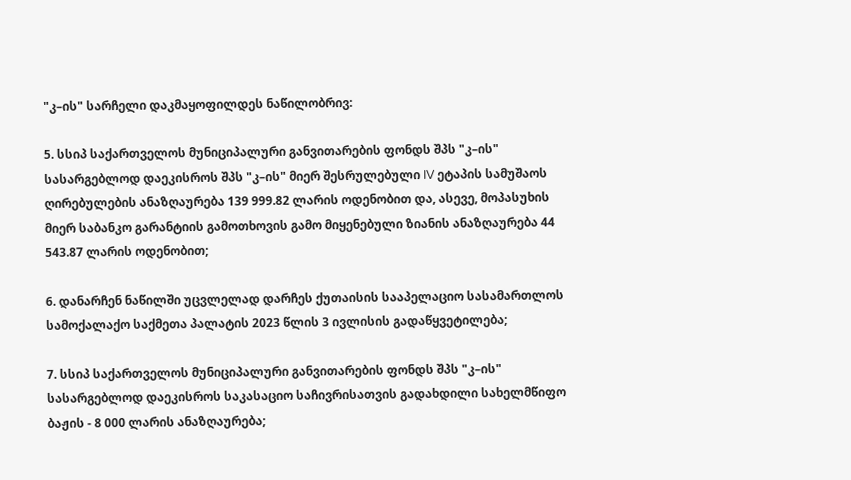"კ–ის" სარჩელი დაკმაყოფილდეს ნაწილობრივ:

5. სსიპ საქართველოს მუნიციპალური განვითარების ფონდს შპს "კ–ის" სასარგებლოდ დაეკისროს შპს "კ–ის" მიერ შესრულებული IV ეტაპის სამუშაოს ღირებულების ანაზღაურება 139 999.82 ლარის ოდენობით და, ასევე, მოპასუხის მიერ საბანკო გარანტიის გამოთხოვის გამო მიყენებული ზიანის ანაზღაურება 44 543.87 ლარის ოდენობით;

6. დანარჩენ ნაწილში უცვლელად დარჩეს ქუთაისის სააპელაციო სასამართლოს სამოქალაქო საქმეთა პალატის 2023 წლის 3 ივლისის გადაწყვეტილება;

7. სსიპ საქართველოს მუნიციპალური განვითარების ფონდს შპს "კ–ის" სასარგებლოდ დაეკისროს საკასაციო საჩივრისათვის გადახდილი სახელმწიფო ბაჟის - 8 000 ლარის ანაზღაურება;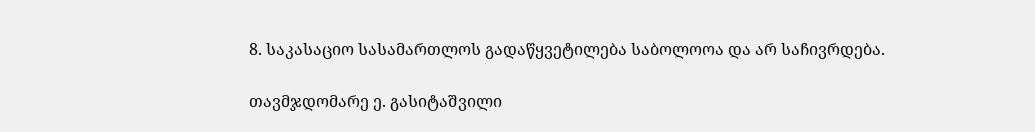8. საკასაციო სასამართლოს გადაწყვეტილება საბოლოოა და არ საჩივრდება.

თავმჯდომარე ე. გასიტაშვილი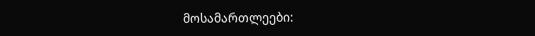მოსამართლეები: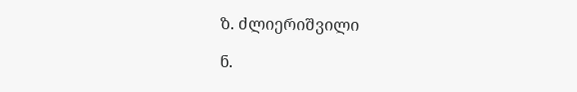ზ. ძლიერიშვილი

ნ.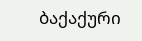ბაქაქური